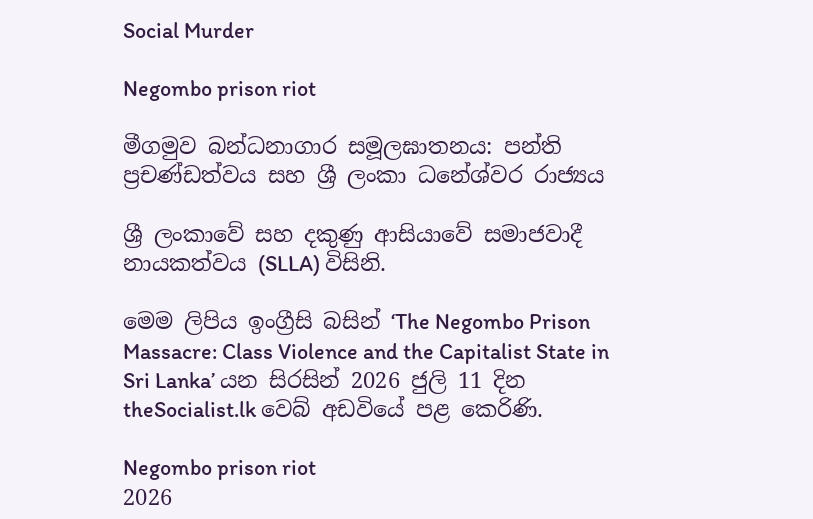Social Murder

Negombo prison riot

මීගමුව බන්ධනාගාර සමූලඝාතනය: පන්ති ප්‍රචණ්ඩත්වය සහ ශ්‍රී ලංකා ධනේශ්වර රාජ්‍යය

ශ්‍රී ලංකාවේ සහ දකුණු ආසියාවේ සමාජවාදී නායකත්වය (SLLA) විසිනි.

මෙම ලිපිය ඉංග්‍රීසි බසින් ‘The Negombo Prison Massacre: Class Violence and the Capitalist State in Sri Lanka’ යන සිරසින් 2026 ජුලි 11 දින theSocialist.lk වෙබ් අඩවියේ පළ කෙරිණි.

Negombo prison riot
2026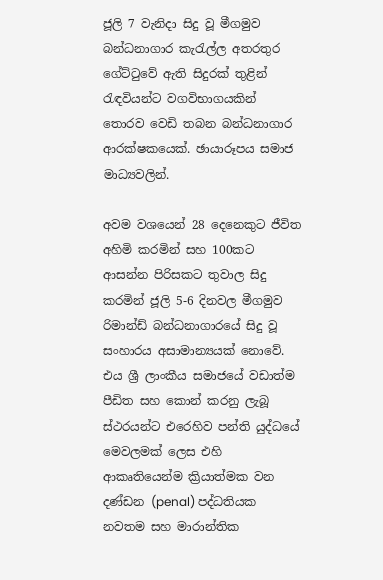ජූලි 7 වැනිදා සිදු වූ මීගමුව බන්ධනාගාර කැරැල්ල අතරතුර ගේට්ටුවේ ඇති සිදුරක් තුළින් රැඳවියන්ට වගවිභාගයකින් තොරව වෙඩි තබන බන්ධනාගාර ආරක්ෂකයෙක්. ඡායාරූපය සමාජ මාධ්‍යවලින්.

අවම වශයෙන් 28 දෙනෙකුට ජීවිත අහිමි කරමින් සහ 100කට ආසන්න පිරිසකට තුවාල සිදු කරමින් ජූලි 5-6 දිනවල මීගමුව රිමාන්ඩ් බන්ධනාගාරයේ සිදු වූ සංහාරය අසාමාන්‍යයක් නොවේ. එය ශ්‍රී ලාංකීය සමාජයේ වඩාත්ම පීඩිත සහ කොන් කරනු ලැබූ ස්ථරයන්ට එරෙහිව පන්ති යුද්ධයේ මෙවලමක් ලෙස එහි ආකෘතියෙන්ම ක්‍රියාත්මක වන දණ්ඩන (penal) පද්ධතියක නවතම සහ මාරාන්තික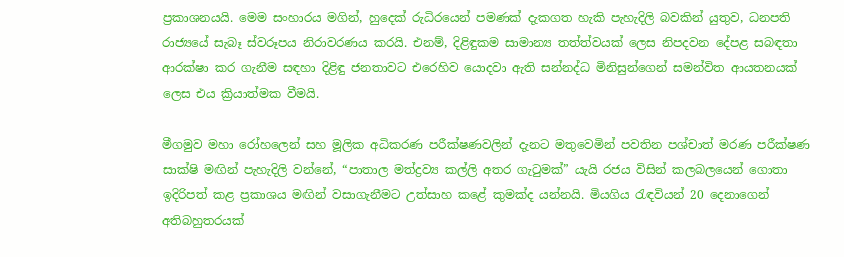ප්‍රකාශනයයි. මෙම සංහාරය මගින්, හුදෙක් රුධිරයෙන් පමණක් දැකගත හැකි පැහැදිලි බවකින් යුතුව, ධනපති රාජ්‍යයේ සැබෑ ස්වරූපය නිරාවරණය කරයි. එනම්, දිළිඳුකම සාමාන්‍ය තත්ත්වයක් ලෙස නිපදවන දේපළ සබඳතා ආරක්ෂා කර ගැනීම සඳහා දිළිඳු ජනතාවට එරෙහිව යොදවා ඇති සන්නද්ධ මිනිසුන්ගෙන් සමන්විත ආයතනයක් ලෙස එය ක්‍රියාත්මක වීමයි.

මීගමුව මහා රෝහලෙන් සහ මූලික අධිකරණ පරීක්ෂණවලින් දැනට මතුවෙමින් පවතින පශ්චාත් මරණ පරීක්ෂණ සාක්ෂි මඟින් පැහැදිලි වන්නේ, “පාතාල මත්ද්‍රව්‍ය කල්ලි අතර ගැටුමක්” යැයි රජය විසින් කලබලයෙන් ගොතා ඉදිරිපත් කළ ප්‍රකාශය මඟින් වසාගැනීමට උත්සාහ කළේ කුමක්ද යන්නයි. මියගිය රැඳවියන් 20 දෙනාගෙන් අතිබහුතරයක්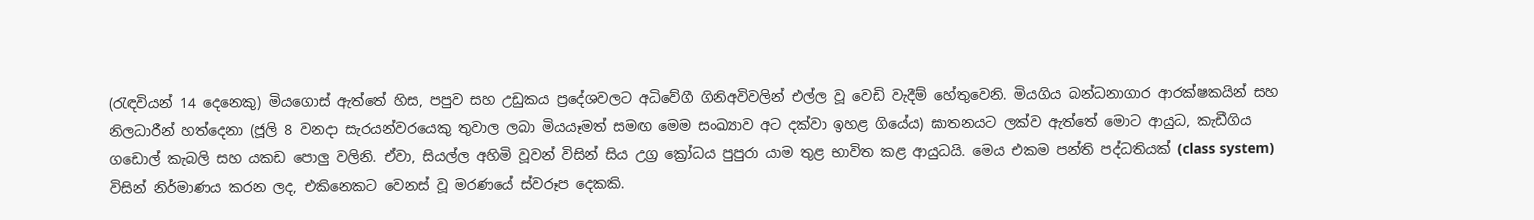(රැඳවියන් 14 දෙනෙකු) මියගොස් ඇත්තේ හිස, පපුව සහ උඩුකය ප්‍රදේශවලට අධිවේගී ගිනිඅවිවලින් එල්ල වූ වෙඩි වැදීම් හේතුවෙනි. මියගිය බන්ධනාගාර ආරක්ෂකයින් සහ නිලධාරීන් හත්දෙනා (ජූලි 8 වනදා සැරයන්වරයෙකු තුවාල ලබා මියයෑමත් සමඟ මෙම සංඛ්‍යාව අට දක්වා ඉහළ ගියේය) ඝාතනයට ලක්ව ඇත්තේ මොට ආයුධ, කැඩීගිය ගඩොල් කැබලි සහ යකඩ පොලු වලිනි. ඒවා, සියල්ල අහිමි වූවන් විසින් සිය උග්‍ර ක්‍රෝධය පුපුරා යාම තුළ භාවිත කළ ආයුධයි. මෙය එකම පන්ති පද්ධතියක් (class system) විසින් නිර්මාණය කරන ලද, එකිනෙකට වෙනස් වූ මරණයේ ස්වරූප දෙකකි.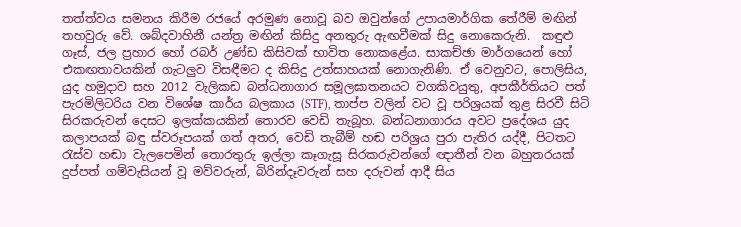තත්ත්වය සමනය කිරීම රජයේ අරමුණ නොවූ බව ඔවුන්ගේ උපායමාර්ගික තේරීම් මඟින් තහවුරු වේ. ශබ්දවාහිනී යන්ත්‍ර මඟින් කිසිදු අනතුරු ඇඟවීමක් සිදු නොකෙරුනි.  කඳුළු ගෑස්, ජල ප්‍රහාර හෝ රබර් උණ්ඩ කිසිවක් භාවිත නොකළේය. සාකච්ඡා මාර්ගයෙන් හෝ එකඟතාවයකින් ගැටලුව විසඳීමට ද කිසිදු උත්සාහයක් නොගැනිණි. ඒ වෙනුවට, පොලිසිය, යුද හමුදාව සහ 2012 වැලිකඩ බන්ධනාගාර සමූලඝාතනයට වගකිවයුතු, අපකීර්තියට පත්  පැරමිලිටරිය වන විශේෂ කාර්ය බලකාය (STF), තාප්ප වලින් වට වූ පරිශ්‍රයක් තුළ සිරවී සිටි සිරකරුවන් දෙසට ඉලක්කයකින් තොරව වෙඩි තැබූහ. බන්ධනාගාරය අවට ප්‍රදේශය යුද කලාපයක් බඳු ස්වරූපයක් ගත් අතර, වෙඩි තැබීම් හඬ පරිශ්‍රය පුරා පැතිර යද්දී, පිටතට රැස්ව හඬා වැලපෙමින් තොරතුරු ඉල්ලා කෑගැසූ සිරකරුවන්ගේ ඥාතීන් වන බහුතරයක් දුප්පත් ගම්වැසියන් වූ මව්වරුන්, බිරින්දෑවරුන් සහ දරුවන් ආදී සිය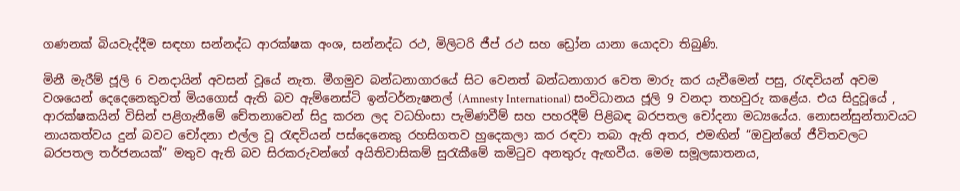ගණනක් බියවැද්දීම සඳහා සන්නද්ධ ආරක්ෂක අංශ, සන්නද්ධ රථ, මිලිටරි ජීප් රථ සහ ඩ්‍රෝන යානා යොදවා තිබුණි.

මිනී මැරීම් ජූලි 6 වනදායින් අවසන් වූයේ නැත. මීගමුව බන්ධනාගාරයේ සිට වෙනත් බන්ධනාගාර වෙත මාරු කර යැවීමෙන් පසු, රැඳවියන් අවම වශයෙන් දෙදෙනෙකුවත් මියගොස් ඇති බව ඇම්නෙස්ටි ඉන්ටර්නැෂනල් (Amnesty International) සංවිධානය ජූලි 9 වනදා තහවුරු කළේය. එය සිදුවූයේ , ආරක්ෂකයින් විසින් පළිගැනීමේ චේතනාවෙන් සිදු කරන ලද වධහිංසා පැමිණවීම් සහ පහරදීම් පිළිබඳ බරපතල චෝදනා මධ්‍යයේය. නොසන්සුන්තාවයට නායකත්වය දුන් බවට චෝදනා එල්ල වූ රැඳවියන් පස්දෙනෙකු රහසිගතව හුදෙකලා කර රඳවා තබා ඇති අතර, එමඟින් “ඔවුන්ගේ ජීවිතවලට බරපතල තර්ජනයක්” මතුව ඇති බව සිරකරුවන්ගේ අයිතිවාසිකම් සුරැකීමේ කමිටුව අනතුරු ඇඟවීය. මෙම සමූලඝාතනය,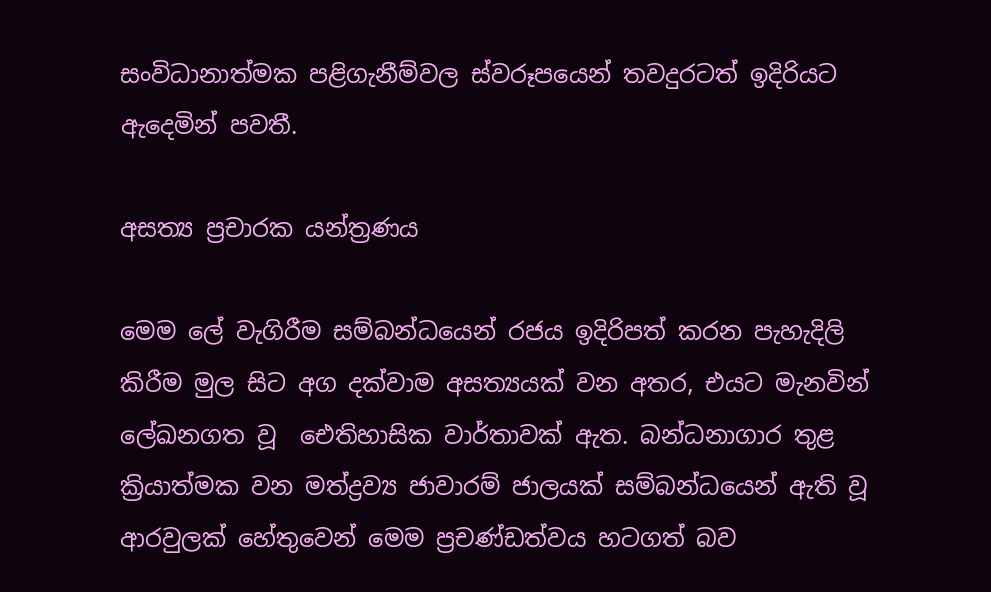සංවිධානාත්මක පළිගැනීම්වල ස්වරූපයෙන් තවදුරටත් ඉදිරියට ඇදෙමින් පවතී.

අසත්‍ය ප්‍රචාරක යන්ත්‍රණය

මෙම ලේ වැගිරීම සම්බන්ධයෙන් රජය ඉදිරිපත් කරන පැහැදිලි කිරීම මුල සිට අග දක්වාම අසත්‍යයක් වන අතර, එයට මැනවින් ලේඛනගත වූ  ඓතිහාසික වාර්තාවක් ඇත. බන්ධනාගාර තුළ ක්‍රියාත්මක වන මත්ද්‍රව්‍ය ජාවාරම් ජාලයක් සම්බන්ධයෙන් ඇති වූ ආරවුලක් හේතුවෙන් මෙම ප්‍රචණ්ඩත්වය හටගත් බව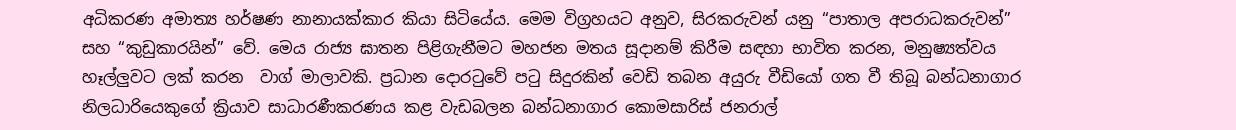අධිකරණ අමාත්‍ය හර්ෂණ නානායක්කාර කියා සිටියේය. මෙම විග්‍රහයට අනුව, සිරකරුවන් යනු “පාතාල අපරාධකරුවන්” සහ “කුඩුකාරයින්” වේ. මෙය රාජ්‍ය ඝාතන පිළිගැනීමට මහජන මතය සූදානම් කිරීම සඳහා භාවිත කරන, මනුෂ්‍යත්වය හෑල්ලුවට ලක් කරන  වාග් මාලාවකි. ප්‍රධාන දොරටුවේ පටු සිදුරකින් වෙඩි තබන අයුරු වීඩියෝ ගත වී තිබූ බන්ධනාගාර නිලධාරියෙකුගේ ක්‍රියාව සාධාරණීකරණය කළ වැඩබලන බන්ධනාගාර කොමසාරිස් ජනරාල්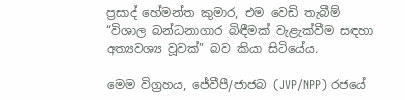ප්‍රසාද් හේමන්ත කුමාර, එම වෙඩි තැබීම් “විශාල බන්ධනාගාර බිඳීමක් වැළැක්වීම සඳහා අත්‍යවශ්‍ය වූවක්” බව කියා සිටියේය.

මෙම විග්‍රහය, ජේවීපී/ජාජබ (JVP/NPP) රජයේ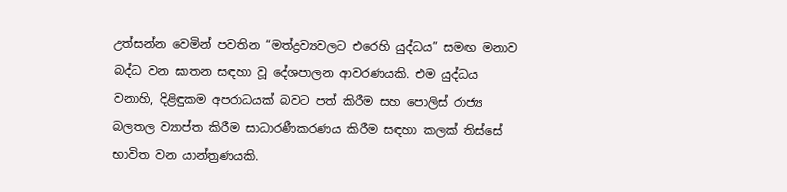උත්සන්න වෙමින් පවතින “මත්ද්‍රව්‍යවලට එරෙහි යුද්ධය” සමඟ මනාව බද්ධ වන ඝාතන සඳහා වූ දේශපාලන ආවරණයකි. එම යුද්ධය වනාහි, දිළිඳුකම අපරාධයක් බවට පත් කිරීම සහ පොලිස් රාජ්‍ය බලතල ව්‍යාප්ත කිරීම සාධාරණීකරණය කිරීම සඳහා කලක් තිස්සේ භාවිත වන යාන්ත්‍රණයකි.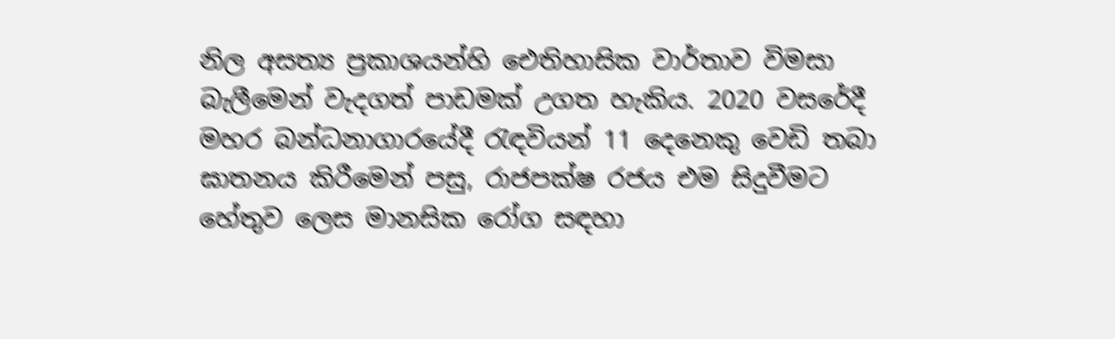නිල අසත්‍ය ප්‍රකාශයන්හි ඓතිහාසික වාර්තාව විමසා බැලීමෙන් වැදගත් පාඩමක් උගත හැකිය. 2020 වසරේදී මහර බන්ධනාගාරයේදී රැඳවියන් 11 දෙනෙකු වෙඩි තබා ඝාතනය කිරීමෙන් පසු, රාජපක්ෂ රජය එම සිදුවීමට හේතුව ලෙස මානසික රෝග සඳහා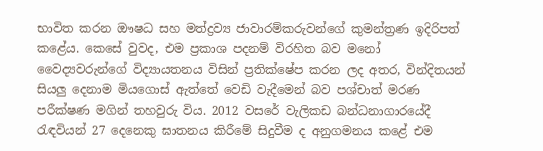භාවිත කරන ඖෂධ සහ මත්ද්‍රව්‍ය ජාවාරම්කරුවන්ගේ කුමන්ත්‍රණ ඉදිරිපත් කළේය. කෙසේ වුවද, එම ප්‍රකාශ පදනම් විරහිත බව මනෝ වෛද්‍යවරුන්ගේ විද්‍යායතනය විසින් ප්‍රතික්ෂේප කරන ලද අතර, වින්දිතයන් සියලු දෙනාම මියගොස් ඇත්තේ වෙඩි වැදීමෙන් බව පශ්චාත් මරණ පරීක්ෂණ මගින් තහවුරු විය. 2012 වසරේ වැලිකඩ බන්ධනාගාරයේදී රැඳවියන් 27 දෙනෙකු ඝාතනය කිරීමේ සිදුවීම ද අනුගමනය කළේ එම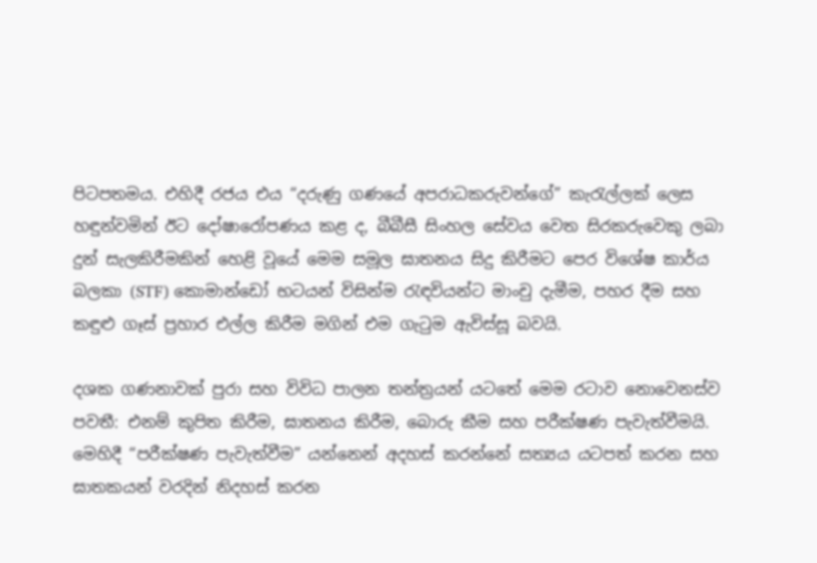පිටපතමය. එහිදී රජය එය “දරුණු ගණයේ අපරාධකරුවන්ගේ” කැරැල්ලක් ලෙස හඳුන්වමින් ඊට දෝෂාරෝපණය කළ ද, බීබීසී සිංහල සේවය වෙත සිරකරුවෙකු ලබා දුන් සැලකිරීමකින් හෙළි වූයේ මෙම සමූල ඝාතනය සිදු කිරීමට පෙර විශේෂ කාර්ය බලකා (STF) කොමාන්ඩෝ භටයන් විසින්ම රැඳවියන්ට මාංචු දැමීම, පහර දීම සහ කඳුළු ගෑස් ප්‍රහාර එල්ල කිරීම මගින් එම ගැටුම ඇවිස්සූ බවයි.

දශක ගණනාවක් පුරා සහ විවිධ පාලන තන්ත්‍රයන් යටතේ මෙම රටාව නොවෙනස්ව පවතී: එනම් කුපිත කිරීම, ඝාතනය කිරීම, බොරු කීම සහ පරීක්ෂණ පැවැත්වීමයි. මෙහිදී “පරීක්ෂණ පැවැත්වීම” යන්නෙන් අදහස් කරන්නේ සත්‍යය යටපත් කරන සහ ඝාතකයන් වරදින් නිදහස් කරන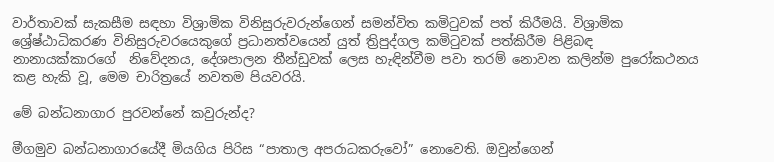වාර්තාවක් සැකසීම සඳහා විශ්‍රාමික විනිසුරුවරුන්ගෙන් සමන්විත කමිටුවක් පත් කිරීමයි. විශ්‍රාමික ශ්‍රේෂ්ඨාධිකරණ විනිසුරුවරයෙකුගේ ප්‍රධානත්වයෙන් යුත් ත්‍රිපුද්ගල කමිටුවක් පත්කිරීම පිළිබඳ නානායක්කාරගේ  නිවේදනය, දේශපාලන තීන්ඩුවක් ලෙස හැඳින්වීම පවා තරම් නොවන කලින්ම පුරෝකථනය කළ හැකි වූ, මෙම චාරිත්‍රයේ නවතම පියවරයි.

මේ බන්ධනාගාර පුරවන්නේ කවුරුන්ද?

මීගමුව බන්ධනාගාරයේදී මියගිය පිරිස “පාතාල අපරාධකරුවෝ” නොවෙති. ඔවුන්ගෙන්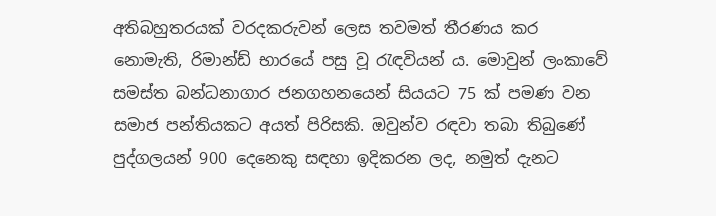අතිබහුතරයක් වරදකරුවන් ලෙස තවමත් තීරණය කර නොමැති, රිමාන්ඩ් භාරයේ පසු වූ රැඳවියන් ය. මොවුන් ලංකාවේ සමස්ත බන්ධනාගාර ජනගහනයෙන් සියයට 75 ක් පමණ වන සමාජ පන්තියකට අයත් පිරිසකි. ඔවුන්ව රඳවා තබා තිබුණේ පුද්ගලයන් 900 දෙනෙකු සඳහා ඉදිකරන ලද, නමුත් දැනට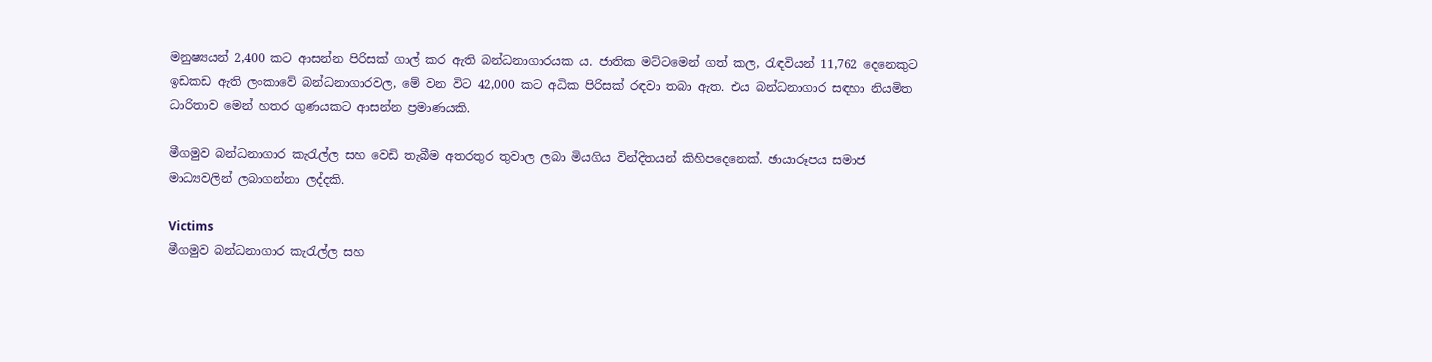මනුෂ්‍යයන් 2,400 කට ආසන්න පිරිසක් ගාල් කර ඇති බන්ධනාගාරයක ය. ජාතික මට්ටමෙන් ගත් කල, රැඳවියන් 11,762 දෙනෙකුට ඉඩකඩ ඇති ලංකාවේ බන්ධනාගාරවල, මේ වන විට 42,000 කට අධික පිරිසක් රඳවා තබා ඇත. එය බන්ධනාගාර සඳහා නියමිත ධාරිතාව මෙන් හතර ගුණයකට ආසන්න ප්‍රමාණයකි.

මීගමුව බන්ධනාගාර කැරැල්ල සහ වෙඩි තැබීම අතරතුර තුවාල ලබා මියගිය වින්දිතයන් කිහිපදෙනෙක්. ඡායාරූපය සමාජ මාධ්‍යවලින් ලබාගන්නා ලද්දකි.

Victims
මීගමුව බන්ධනාගාර කැරැල්ල සහ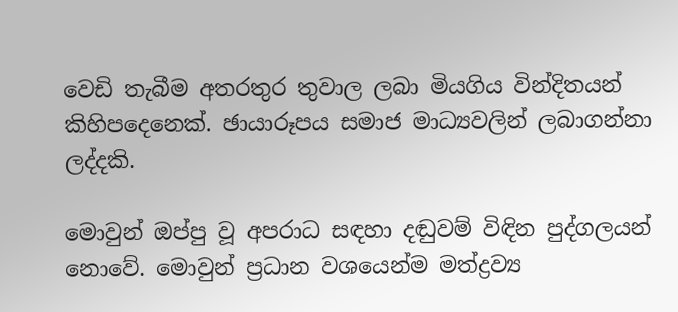වෙඩි තැබීම අතරතුර තුවාල ලබා මියගිය වින්දිතයන් කිහිපදෙනෙක්. ඡායාරූපය සමාජ මාධ්‍යවලින් ලබාගන්නා ලද්දකි.

මොවුන් ඔප්පු වූ අපරාධ සඳහා දඬුවම් විඳින පුද්ගලයන් නොවේ. මොවුන් ප්‍රධාන වශයෙන්ම මත්ද්‍රව්‍ය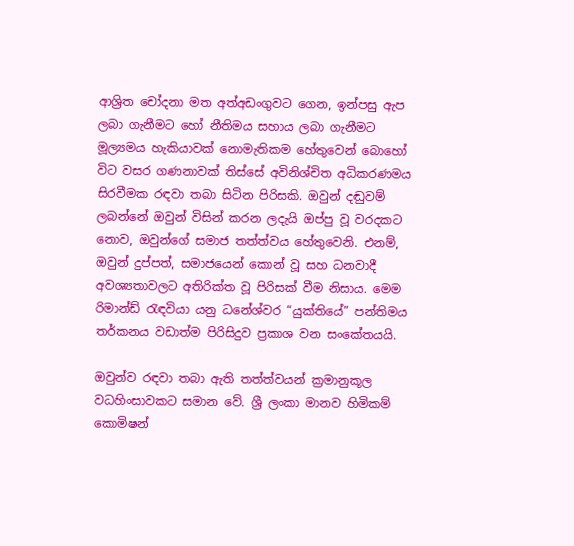ආශ්‍රිත චෝදනා මත අත්අඩංගුවට ගෙන, ඉන්පසු ඇප ලබා ගැනීමට හෝ නීතිමය සහාය ලබා ගැනීමට මූල්‍යමය හැකියාවක් නොමැතිකම හේතුවෙන් බොහෝ විට වසර ගණනාවක් තිස්සේ අවිනිශ්චිත අධිකරණමය සිරවීමක රඳවා තබා සිටින පිරිසකි. ඔවුන් දඬුවම් ලබන්නේ ඔවුන් විසින් කරන ලදැයි ඔප්පු වූ වරදකට නොව, ඔවුන්ගේ සමාජ තත්ත්වය හේතුවෙනි. එනම්, ඔවුන් දුප්පත්, සමාජයෙන් කොන් වූ සහ ධනවාදී අවශ්‍යතාවලට අතිරික්ත වූ පිරිසක් වීම නිසාය. මෙම රිමාන්ඩ් රැඳවියා යනු ධනේශ්වර “යුක්තියේ” පන්තිමය තර්කනය වඩාත්ම පිරිසිදුව ප්‍රකාශ වන සංකේතයයි.

ඔවුන්ව රඳවා තබා ඇති තත්ත්වයන් ක්‍රමානුකූල වධහිංසාවකට සමාන වේ. ශ්‍රී ලංකා මානව හිමිකම් කොමිෂන්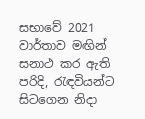සභාවේ 2021 වාර්තාව මඟින් සනාථ කර ඇති පරිදි, රැඳවියන්ට සිටගෙන නිදා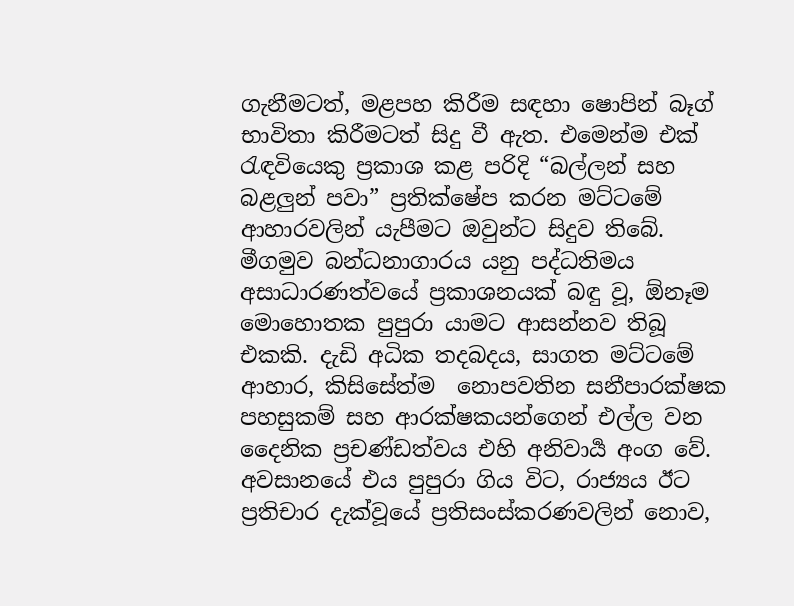ගැනීමටත්, මළපහ කිරීම සඳහා ෂොපින් බෑග් භාවිතා කිරීමටත් සිදු වී ඇත. එමෙන්ම එක් රැඳවියෙකු ප්‍රකාශ කළ පරිදි “බල්ලන් සහ බළලුන් පවා” ප්‍රතික්ෂේප කරන මට්ටමේ ආහාරවලින් යැපීමට ඔවුන්ට සිදුව තිබේ. මීගමුව බන්ධනාගාරය යනු පද්ධතිමය අසාධාරණත්වයේ ප්‍රකාශනයක් බඳු වූ, ඕනෑම මොහොතක පුපුරා යාමට ආසන්නව තිබූ එකකි. දැඩි අධික තදබදය, සාගත මට්ටමේ ආහාර, කිසිසේත්ම  නොපවතින සනීපාරක්ෂක පහසුකම් සහ ආරක්ෂකයන්ගෙන් එල්ල වන දෛනික ප්‍රචණ්ඩත්වය එහි අනිවාර්‍ය අංග වේ. අවසානයේ එය පුපුරා ගිය විට, රාජ්‍යය ඊට ප්‍රතිචාර දැක්වූයේ ප්‍රතිසංස්කරණවලින් නොව,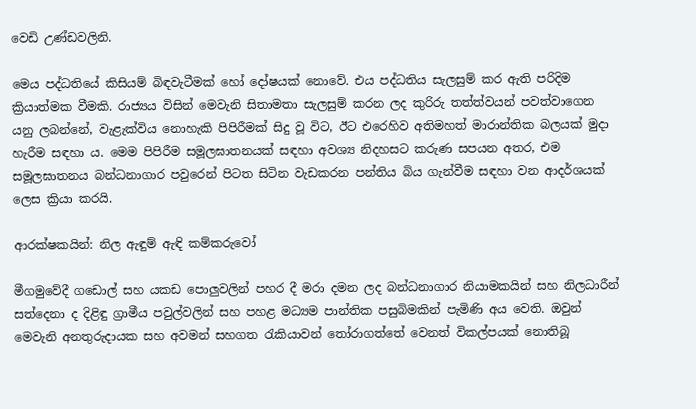වෙඩි උණ්ඩවලිනි.

මෙය පද්ධතියේ කිසියම් බිඳවැටීමක් හෝ දෝෂයක් නොවේ. එය පද්ධතිය සැලසුම් කර ඇති පරිදිම ක්‍රියාත්මක වීමකි. රාජ්‍යය විසින් මෙවැනි සිතාමතා සැලසුම් කරන ලද කුරිරු තත්ත්වයන් පවත්වාගෙන යනු ලබන්නේ, වැළැක්විය නොහැකි පිපිරීමක් සිදු වූ විට, ඊට එරෙහිව අතිමහත් මාරාන්තික බලයක් මුදා හැරීම සඳහා ය. මෙම පිපිරීම සමූලඝාතනයක් සඳහා අවශ්‍ය නිදහසට කරුණ සපයන අතර, එම සමූලඝාතනය බන්ධනාගාර පවුරෙන් පිටත සිටින වැඩකරන පන්තිය බිය ගැන්වීම සඳහා වන ආදර්ශයක් ලෙස ක්‍රියා කරයි.

ආරක්ෂකයින්: නිල ඇඳුම් ඇඳි කම්කරුවෝ

මීගමුවේදී ගඩොල් සහ යකඩ පොලුවලින් පහර දී මරා දමන ලද බන්ධනාගාර නියාමකයින් සහ නිලධාරීන් සත්දෙනා ද දිළිඳු ග්‍රාමීය පවුල්වලින් සහ පහළ මධ්‍යම පාන්තික පසුබිමකින් පැමිණි අය වෙති. ඔවුන් මෙවැනි අනතුරුදායක සහ අවමන් සහගත රැකියාවන් තෝරාගත්තේ වෙනත් විකල්පයක් නොතිබූ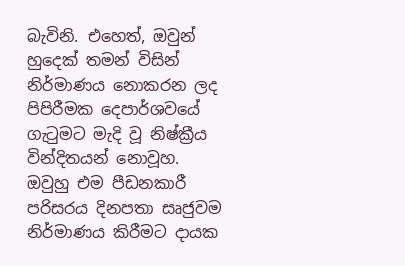බැවිනි. එහෙත්, ඔවුන් හුදෙක් තමන් විසින් නිර්මාණය නොකරන ලද පිපිරීමක දෙපාර්ශවයේ ගැටුමට මැදි වූ නිෂ්ක්‍රීය වින්දිතයන් නොවූහ. ඔවුහු එම පීඩනකාරී පරිසරය දිනපතා සෘජුවම නිර්මාණය කිරීමට දායක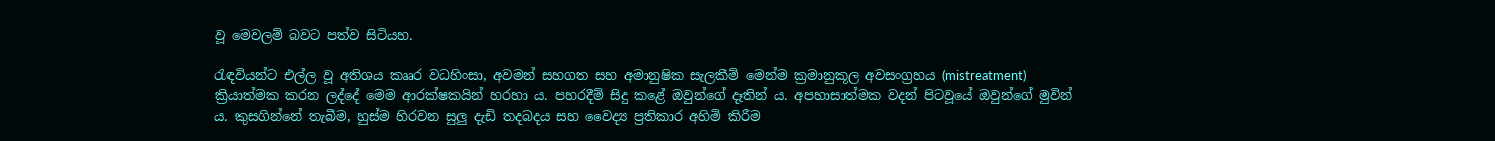වූ මෙවලම් බවට පත්ව සිටියහ.

රැඳවියන්ට එල්ල වූ අතිශය කෲර වධහිංසා, අවමන් සහගත සහ අමානුෂික සැලකීම් මෙන්ම ක්‍රමානුකූල අවසංග්‍රහය (mistreatment) ක්‍රියාත්මක කරන ලද්දේ මෙම ආරක්ෂකයින් හරහා ය. පහරදීම් සිදු කළේ ඔවුන්ගේ දෑතින් ය. අපහාසාත්මක වදන් පිටවූයේ ඔවුන්ගේ මුවින් ය. කුසගින්නේ තැබීම, හුස්ම හිරවන සුලු දැඩි තදබදය සහ වෛද්‍ය ප්‍රතිකාර අහිමි කිරීම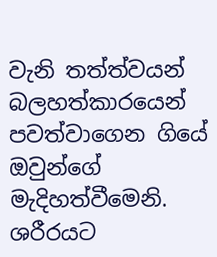වැනි තත්ත්වයන් බලහත්කාරයෙන් පවත්වාගෙන ගියේ ඔවුන්ගේ මැදිහත්වීමෙනි. ශරීරයට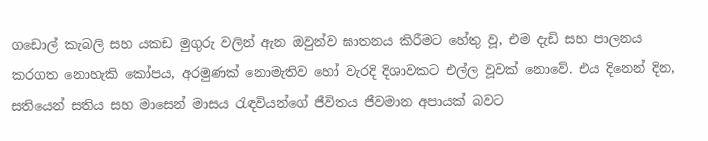ගඩොල් කැබලි සහ යකඩ මුගුරු වලින් ඇන ඔවුන්ව ඝාතනය කිරීමට හේතු වූ, එම දැඩි සහ පාලනය කරගත නොහැකි කෝපය, අරමුණක් නොමැතිව හෝ වැරදි දිශාවකට එල්ල වූවක් නොවේ. එය දිනෙන් දින, සතියෙන් සතිය සහ මාසෙන් මාසය රැඳවියන්ගේ ජීවිතය ජීවමාන අපායක් බවට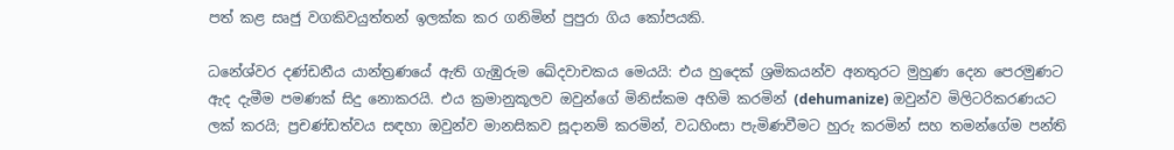පත් කළ සෘජු වගකිවයුත්තන් ඉලක්ක කර ගනිමින් පුපුරා ගිය කෝපයකි.

ධනේශ්වර දණ්ඩනීය යාන්ත්‍රණයේ ඇති ගැඹුරුම ඛේදවාචකය මෙයයි: එය හුදෙක් ශ්‍රමිකයන්ව අනතුරට මුහුණ දෙන පෙරමුණට ඇද දැමීම පමණක් සිදු නොකරයි. එය ක්‍රමානුකූලව ඔවුන්ගේ මිනිස්කම අහිමි කරමින් (dehumanize) ඔවුන්ව මිලිටරිකරණයට ලක් කරයි; ප්‍රචණ්ඩත්වය සඳහා ඔවුන්ව මානසිකව සූදානම් කරමින්, වධහිංසා පැමිණවීමට හුරු කරමින් සහ තමන්ගේම පන්ති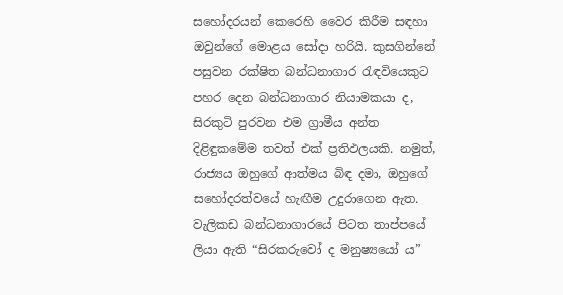සහෝදරයන් කෙරෙහි වෛර කිරීම සඳහා ඔවුන්ගේ මොළය සෝදා හරියි. කුසගින්නේ පසුවන රක්ෂිත බන්ධනාගාර රැඳවියෙකුට පහර දෙන බන්ධනාගාර නියාමකයා ද, සිරකුටි පුරවන එම ග්‍රාමීය අන්ත දිළිඳුකමේම තවත් එක් ප්‍රතිඵලයකි. නමුත්‍, රාජ්‍යය ඔහුගේ ආත්මය බිඳ දමා, ඔහුගේ සහෝදරත්වයේ හැඟීම උදුරාගෙන ඇත. වැලිකඩ බන්ධනාගාරයේ පිටත තාප්පයේ ලියා ඇති “සිරකරුවෝ ද මනුෂ්‍යයෝ ය”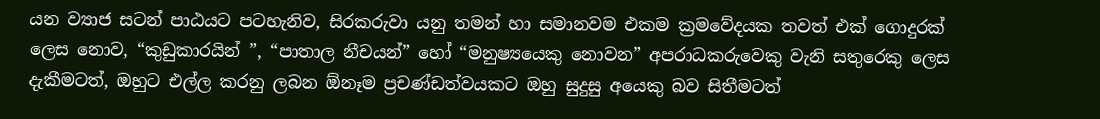යන ව්‍යාජ සටන් පාඨයට පටහැනිව, සිරකරුවා යනු තමන් හා සමානවම එකම ක්‍රමවේදයක තවත් එක් ගොදුරක් ලෙස නොව, “කුඩුකාරයින් ”, “පාතාල නීචයන්” හෝ “මනුෂ්‍යයෙකු නොවන” අපරාධකරුවෙකු වැනි සතුරෙකු ලෙස දැකීමටත්, ඔහුට එල්ල කරනු ලබන ඕනෑම ප්‍රචණ්ඩත්වයකට ඔහු සුදුසු අයෙකු බව සිතීමටත්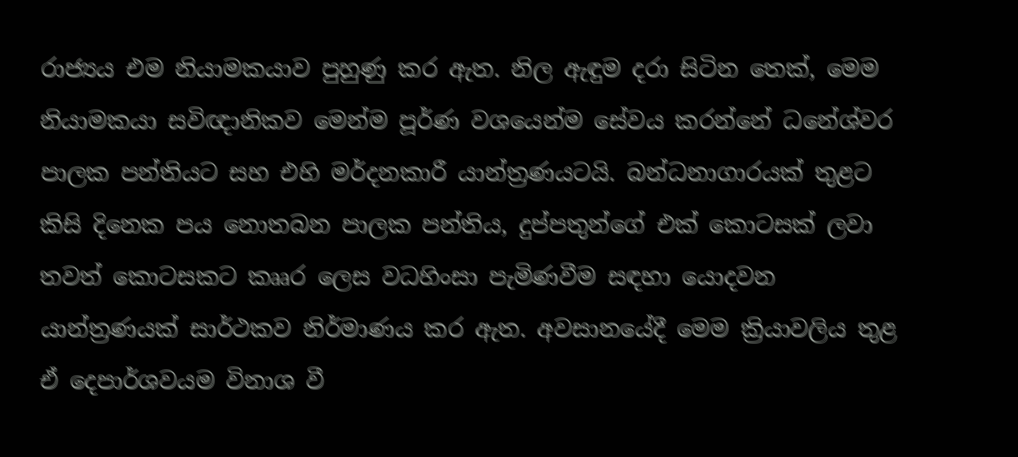රාජ්‍යය එම නියාමකයාව පුහුණු කර ඇත. නිල ඇඳුම දරා සිටින තෙක්, මෙම නියාමකයා සවිඥානිකව මෙන්ම පූර්ණ වශයෙන්ම සේවය කරන්නේ ධනේශ්වර පාලක පන්තියට සහ එහි මර්දනකාරී යාන්ත්‍රණයටයි. බන්ධනාගාරයක් තුළට කිසි දිනෙක පය නොතබන පාලක පන්තිය, දුප්පතුන්ගේ එක් කොටසක් ලවා තවත් කොටසකට කෲර ලෙස වධහිංසා පැමිණවීම සඳහා යොදවන යාන්ත්‍රණයක් සාර්ථකව නිර්මාණය කර ඇත. අවසානයේදී මෙම ක්‍රියාවලිය තුළ ඒ දෙපාර්ශවයම විනාශ වී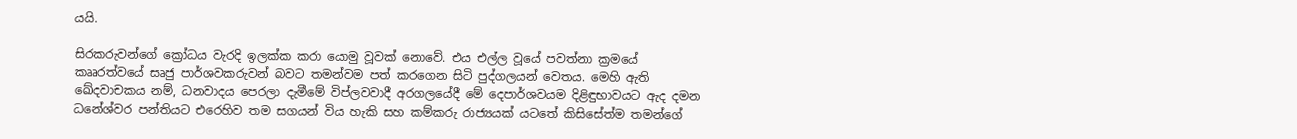යයි.

සිරකරුවන්ගේ ක්‍රෝධය වැරදි ඉලක්ක කරා යොමු වූවක් නොවේ. එය එල්ල වූයේ පවත්නා ක්‍රමයේ කෲරත්වයේ සෘජු පාර්ශවකරුවන් බවට තමන්වම පත් කරගෙන සිටි පුද්ගලයන් වෙතය. මෙහි ඇති ඛේදවාචකය නම්, ධනවාදය පෙරලා දැමීමේ විප්ලවවාදී අරගලයේදී මේ දෙපාර්ශවයම දිළිඳුභාවයට ඇද දමන ධනේශ්වර පන්තියට එරෙහිව තම සගයන් විය හැකි සහ කම්කරු රාජ්‍යයක් යටතේ කිසිසේත්ම තමන්ගේ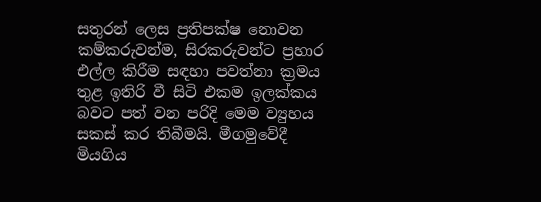සතුරන් ලෙස ප්‍රතිපක්ෂ නොවන කම්කරුවන්ම, සිරකරුවන්ට ප්‍රහාර එල්ල කිරීම සඳහා පවත්නා ක්‍රමය තුළ ඉතිරි වී සිටි එකම ඉලක්කය බවට පත් වන පරිදි මෙම ව්‍යුහය සකස් කර තිබීමයි. මීගමුවේදී මියගිය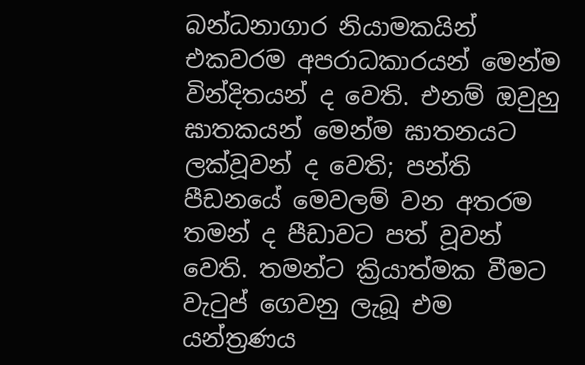බන්ධනාගාර නියාමකයින් එකවරම අපරාධකාරයන් මෙන්ම වින්දිතයන් ද වෙති. එනම් ඔවුහු ඝාතකයන් මෙන්ම ඝාතනයට ලක්වූවන් ද වෙති; පන්ති පීඩනයේ මෙවලම් වන අතරම තමන් ද පීඩාවට පත් වූවන් වෙති. තමන්ට ක්‍රියාත්මක වීමට වැටුප් ගෙවනු ලැබූ එම යන්ත්‍රණය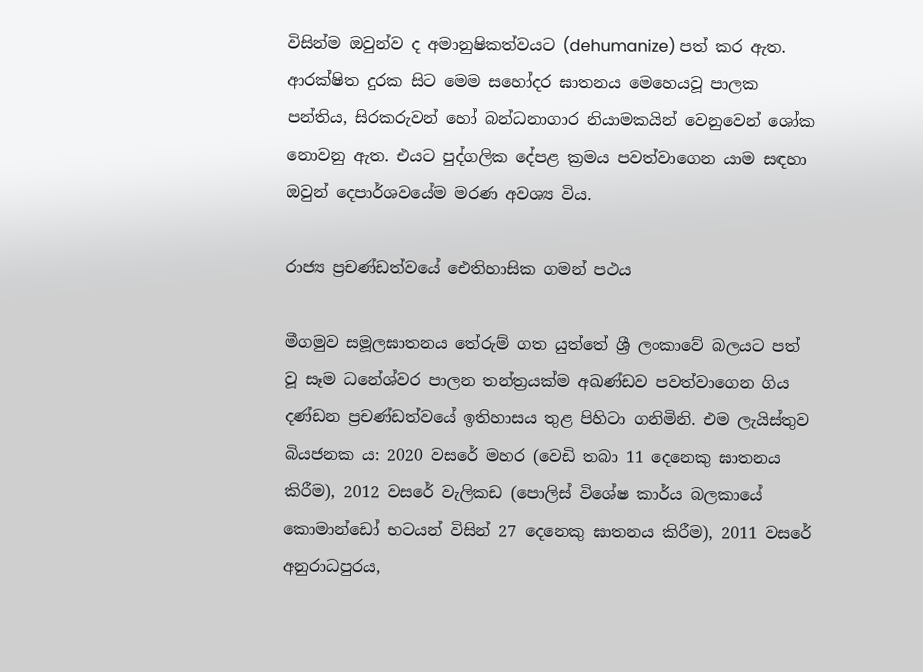විසින්ම ඔවුන්ව ද අමානුෂිකත්වයට (dehumanize) පත් කර ඇත. ආරක්ෂිත දුරක සිට මෙම සහෝදර ඝාතනය මෙහෙයවූ පාලක පන්තිය, සිරකරුවන් හෝ බන්ධනාගාර නියාමකයින් වෙනුවෙන් ශෝක නොවනු ඇත. එයට පුද්ගලික දේපළ ක්‍රමය පවත්වාගෙන යාම සඳහා ඔවුන් දෙපාර්ශවයේම මරණ අවශ්‍ය විය.

රාජ්‍ය ප්‍රචණ්ඩත්වයේ ඓතිහාසික ගමන් පථය

මීගමුව සමූලඝාතනය තේරුම් ගත යුත්තේ ශ්‍රී ලංකාවේ බලයට පත් වූ සෑම ධනේශ්වර පාලන තන්ත්‍රයක්ම අඛණ්ඩව පවත්වාගෙන ගිය දණ්ඩන ප්‍රචණ්ඩත්වයේ ඉතිහාසය තුළ පිහිටා ගනිමිනි. එම ලැයිස්තුව බියජනක ය: 2020 වසරේ මහර (වෙඩි තබා 11 දෙනෙකු ඝාතනය කිරීම), 2012 වසරේ වැලිකඩ (පොලිස් විශේෂ කාර්ය බලකායේ කොමාන්ඩෝ භටයන් විසින් 27 දෙනෙකු ඝාතනය කිරීම), 2011 වසරේ අනුරාධපුරය,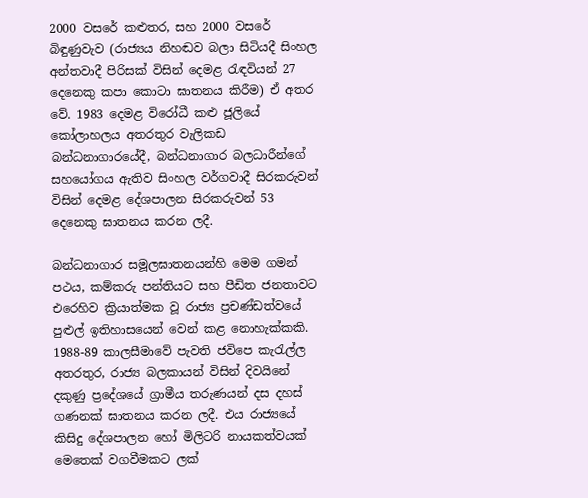2000 වසරේ කළුතර, සහ 2000 වසරේ බිඳුණුවැව (රාජ්‍යය නිහඬව බලා සිටියදී සිංහල අන්තවාදී පිරිසක් විසින් දෙමළ රැඳවියන් 27 දෙනෙකු කපා කොටා ඝාතනය කිරීම) ඒ අතර වේ. 1983 දෙමළ විරෝධී කළු ජූලියේ කෝලාහලය අතරතුර වැලිකඩ බන්ධනාගාරයේදී, බන්ධනාගාර බලධාරීන්ගේ සහයෝගය ඇතිව සිංහල වර්ගවාදී සිරකරුවන් විසින් දෙමළ දේශපාලන සිරකරුවන් 53 දෙනෙකු ඝාතනය කරන ලදී.

බන්ධනාගාර සමූලඝාතනයන්හි මෙම ගමන් පථය, කම්කරු පන්තියට සහ පීඩිත ජනතාවට එරෙහිව ක්‍රියාත්මක වූ රාජ්‍ය ප්‍රචණ්ඩත්වයේ පුළුල් ඉතිහාසයෙන් වෙන් කළ නොහැක්කකි. 1988-89 කාලසීමාවේ පැවති ජවිපෙ කැරැල්ල අතරතුර, රාජ්‍ය බලකායන් විසින් දිවයිනේ දකුණු ප්‍රදේශයේ ග්‍රාමීය තරුණයන් දස දහස් ගණනක් ඝාතනය කරන ලදී. එය රාජ්‍යයේ කිසිදු දේශපාලන හෝ මිලිටරි නායකත්වයක් මෙතෙක් වගවීමකට ලක්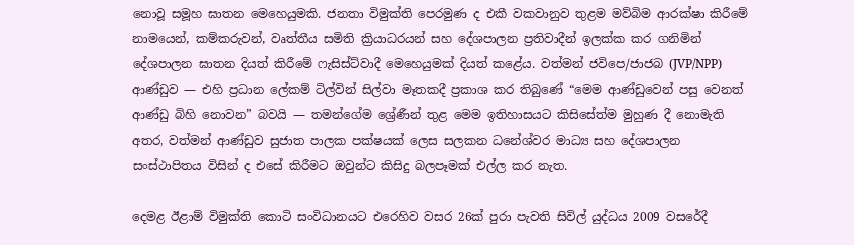නොවූ සමූහ ඝාතන මෙහෙයුමකි. ජනතා විමුක්ති පෙරමුණ ද එකී වකවානුව තුළම මව්බිම ආරක්ෂා කිරීමේ නාමයෙන්, කම්කරුවන්, වෘත්තීය සමිති ක්‍රියාධරයන් සහ දේශපාලන ප්‍රතිවාදීන් ඉලක්ක කර ගනිමින් දේශපාලන ඝාතන දියත් කිරීමේ ෆැසිස්ට්වාදී මෙහෙයුමක් දියත් කළේය. වත්මන් ජවිපෙ/ජාජබ (JVP/NPP) ආණ්ඩුව — එහි ප්‍රධාන ලේකම් ටිල්වින් සිල්වා මෑතකදී ප්‍රකාශ කර තිබුණේ “මෙම ආණ්ඩුවෙන් පසු වෙනත් ආණ්ඩු බිහි නොවන” බවයි — තමන්ගේම ශ්‍රේණීන් තුළ මෙම ඉතිහාසයට කිසිසේත්ම මුහුණ දී නොමැති අතර, වත්මන් ආණ්ඩුව සුජාත පාලක පක්ෂයක් ලෙස සලකන ධනේශ්වර මාධ්‍ය සහ දේශපාලන සංස්ථාපිතය විසින් ද එසේ කිරීමට ඔවුන්ට කිසිදු බලපෑමක් එල්ල කර නැත.

දෙමළ ඊළාම් විමුක්ති කොටි සංවිධානයට එරෙහිව වසර 26ක් පුරා පැවති සිවිල් යුද්ධය 2009 වසරේදී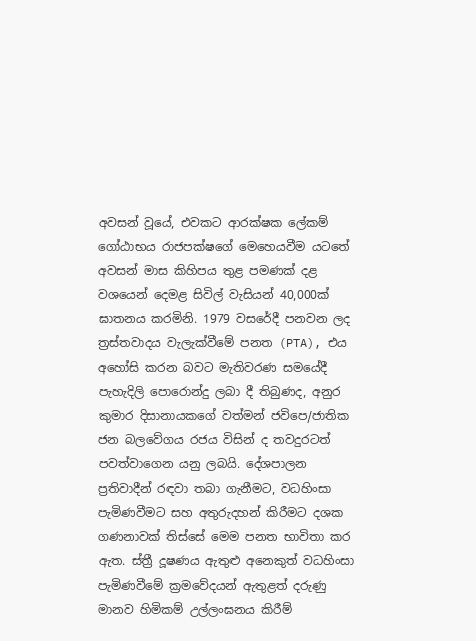අවසන් වූයේ, එවකට ආරක්ෂක ලේකම් ගෝඨාභය රාජපක්ෂගේ මෙහෙයවීම යටතේ අවසන් මාස කිහිපය තුළ පමණක් දළ වශයෙන් දෙමළ සිවිල් වැසියන් 40,000ක් ඝාතනය කරමිනි. 1979 වසරේදී පනවන ලද ත්‍රස්තවාදය වැලැක්වීමේ පනත (PTA), එය අහෝසි කරන බවට මැතිවරණ සමයේදී පැහැදිලි පොරොන්දු ලබා දී තිබුණද, අනුර කුමාර දිසානායකගේ වත්මන් ජවිපෙ/ජාතික ජන බලවේගය රජය විසින් ද තවදුරටත් පවත්වාගෙන යනු ලබයි. දේශපාලන ප්‍රතිවාදීන් රඳවා තබා ගැනීමට, වධහිංසා පැමිණවීමට සහ අතුරුදහන් කිරීමට දශක ගණනාවක් තිස්සේ මෙම පනත භාවිතා කර ඇත. ස්ත්‍රී දූෂණය ඇතුළු අනෙකුත් වධහිංසා පැමිණවීමේ ක්‍රමවේදයන් ඇතුළත් දරුණු මානව හිමිකම් උල්ලංඝනය කිරීම්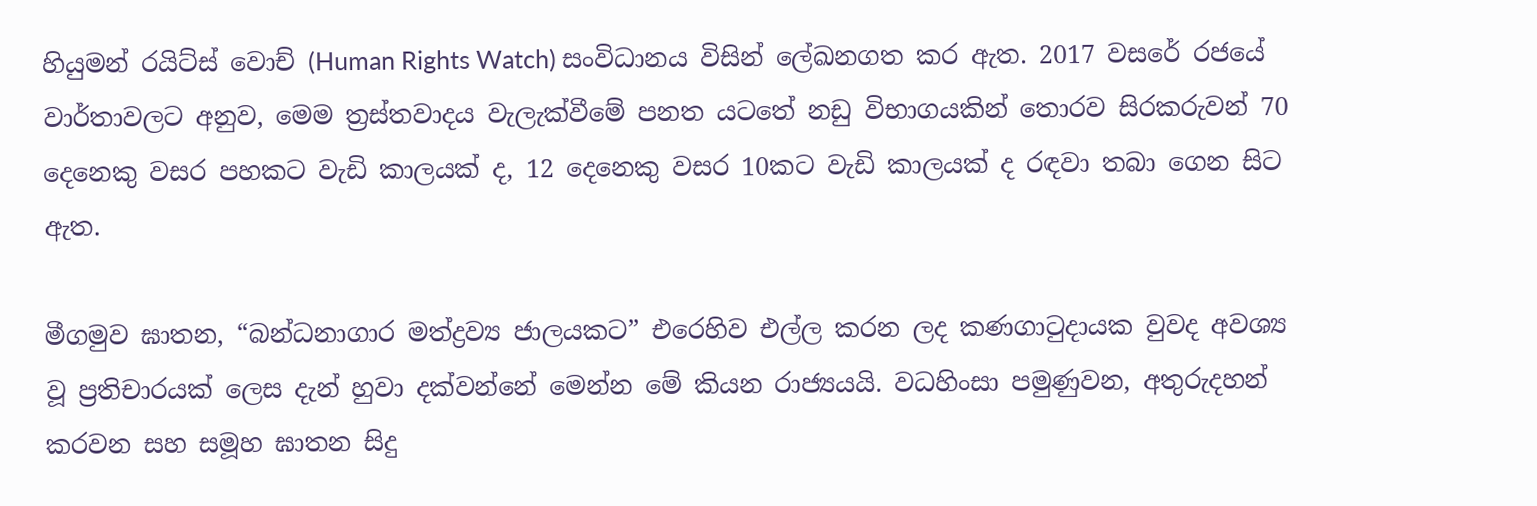හියුමන් රයිට්ස් වොච් (Human Rights Watch) සංවිධානය විසින් ලේඛනගත කර ඇත. 2017 වසරේ රජයේ වාර්තාවලට අනුව, මෙම ත්‍රස්තවාදය වැලැක්වීමේ පනත යටතේ නඩු විභාගයකින් තොරව සිරකරුවන් 70 දෙනෙකු වසර පහකට වැඩි කාලයක් ද, 12 දෙනෙකු වසර 10කට වැඩි කාලයක් ද රඳවා තබා ගෙන සිට ඇත.

මීගමුව ඝාතන, “බන්ධනාගාර මත්ද්‍රව්‍ය ජාලයකට” එරෙහිව එල්ල කරන ලද කණගාටුදායක වුවද අවශ්‍ය වූ ප්‍රතිචාරයක් ලෙස දැන් හුවා දක්වන්නේ මෙන්න මේ කියන රාජ්‍යයයි. වධහිංසා පමුණුවන, අතුරුදහන් කරවන සහ සමූහ ඝාතන සිදු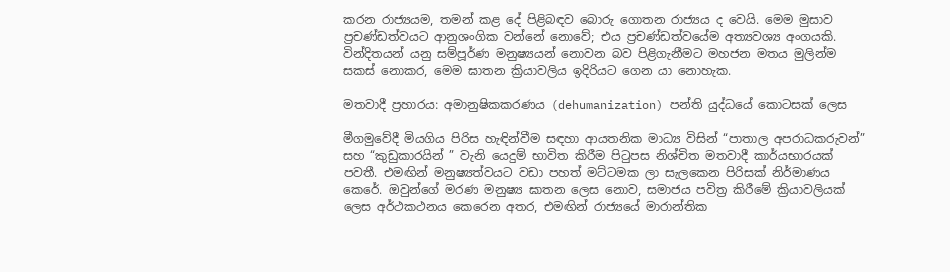කරන රාජ්‍යයම, තමන් කළ දේ පිළිබඳව බොරු ගොතන රාජ්‍යය ද වෙයි. මෙම මුසාව ප්‍රචණ්ඩත්වයට ආනුශංගික වන්නේ නොවේ; එය ප්‍රචණ්ඩත්වයේම අත්‍යවශ්‍ය අංගයකි. වින්දිතයන් යනු සම්පූර්ණ මනුෂ්‍යයන් නොවන බව පිළිගැනීමට මහජන මතය මුලින්ම සකස් නොකර, මෙම ඝාතන ක්‍රියාවලිය ඉදිරියට ගෙන යා නොහැක.

මතවාදී ප්‍රහාරය: අමානුෂිකකරණය (dehumanization) පන්ති යුද්ධයේ කොටසක් ලෙස

මීගමුවේදී මියගිය පිරිස හැඳින්වීම සඳහා ආයතනික මාධ්‍ය විසින් “පාතාල අපරාධකරුවන්” සහ “කුඩුකාරයින් ” වැනි යෙදුම් භාවිත කිරීම පිටුපස නිශ්චිත මතවාදී කාර්යභාරයක් පවතී. එමඟින් මනුෂ්‍යත්වයට වඩා පහත් මට්ටමක ලා සැලකෙන පිරිසක් නිර්මාණය කෙරේ. ඔවුන්ගේ මරණ මනුෂ්‍ය ඝාතන ලෙස නොව, සමාජය පවිත්‍ර කිරීමේ ක්‍රියාවලියක් ලෙස අර්ථකථනය කෙරෙන අතර, එමඟින් රාජ්‍යයේ මාරාන්තික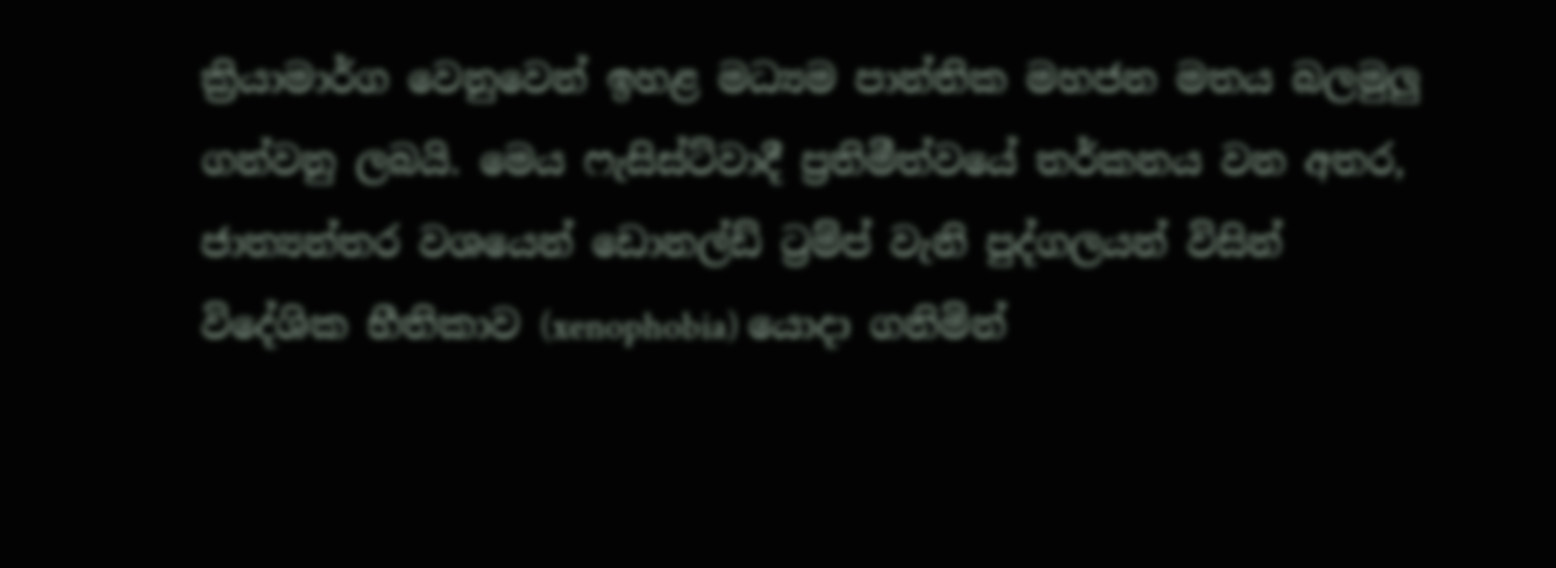ක්‍රියාමාර්ග වෙනුවෙන් ඉහළ මධ්‍යම පාන්තික මහජන මතය බලමුලු ගන්වනු ලබයි. මෙය ෆැසිස්ට්වාදී ප්‍රතිමීත්වයේ තර්කනය වන අතර, ජාත්‍යන්තර වශයෙන් ඩොනල්ඩ් ට්‍රම්ප් වැනි පුද්ගලයන් විසින් විදේශික භීතිකාව (xenophobia) යොදා ගනිමින්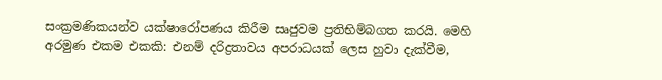සංක්‍රමණිකයන්ව යක්ෂාරෝපණය කිරීම සෘජුවම ප්‍රතිභිම්බගත කරයි. මෙහි අරමුණ එකම එකකි: එනම් දරිද්‍රතාවය අපරාධයක් ලෙස හුවා දැක්වීම,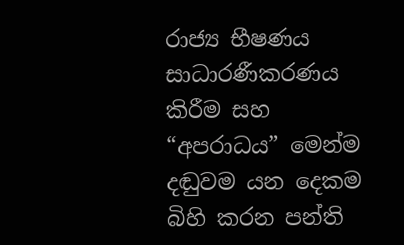රාජ්‍ය භීෂණය සාධාරණීකරණය කිරීම සහ “අපරාධය” මෙන්ම දඬුවම යන දෙකම බිහි කරන පන්ති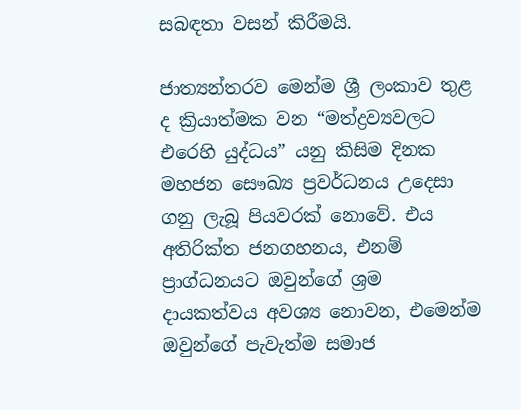සබඳතා වසන් කිරීමයි.

ජාත්‍යන්තරව මෙන්ම ශ්‍රී ලංකාව තුළ ද ක්‍රියාත්මක වන “මත්ද්‍රව්‍යවලට එරෙහි යුද්ධය” යනු කිසිම දිනක මහජන සෞඛ්‍ය ප්‍රවර්ධනය උදෙසා ගනු ලැබූ පියවරක් නොවේ. එය අතිරික්ත ජනගහනය, එනම් ප්‍රාග්ධනයට ඔවුන්ගේ ශ්‍රම දායකත්වය අවශ්‍ය නොවන, එමෙන්ම ඔවුන්ගේ පැවැත්ම සමාජ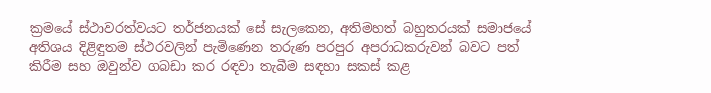ක්‍රමයේ ස්ථාවරත්වයට තර්ජනයක් සේ සැලකෙන, අතිමහත් බහුතරයක් සමාජයේ අතිශය දිළිඳුතම ස්ථරවලින් පැමිණෙන තරුණ පරපුර අපරාධකරුවන් බවට පත් කිරීම සහ ඔවුන්ව ගබඩා කර රඳවා තැබීම සඳහා සකස් කළ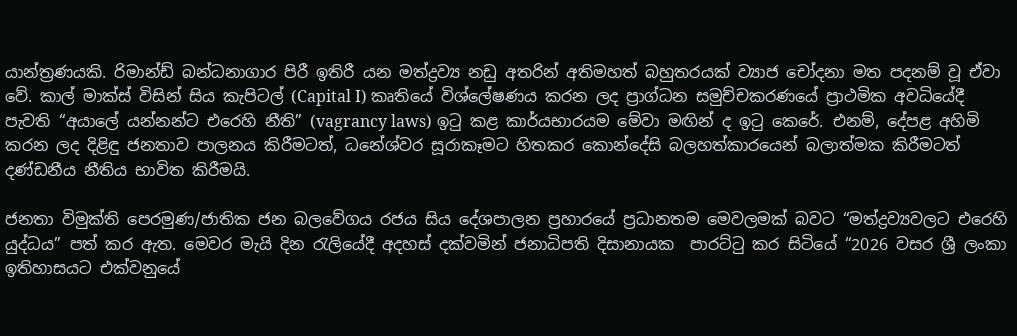යාන්ත්‍රණයකි. රිමාන්ඩ් බන්ධනාගාර පිරී ඉතිරී යන මත්ද්‍රව්‍ය නඩු අතරින් අතිමහත් බහුතරයක් ව්‍යාජ චෝදනා මත පදනම් වූ ඒවා වේ. කාල් මාක්ස් විසින් සිය කැපිටල් (Capital I) කෘතියේ විශ්ලේෂණය කරන ලද ප්‍රාග්ධන සමුච්චකරණයේ ප්‍රාථමික අවධියේදී පැවති “අයාලේ යන්නන්ට එරෙහි නීති” (vagrancy laws) ඉටු කළ කාර්යභාරයම මේවා මඟින් ද ඉටු කෙරේ. එනම්, දේපළ අහිමි කරන ලද දිළිඳු ජනතාව පාලනය කිරීමටත්, ධනේශ්වර සූරාකෑමට හිතකර කොන්දේසි බලහත්කාරයෙන් බලාත්මක කිරීමටත් දණ්ඩනීය නීතිය භාවිත කිරීමයි.

ජනතා විමුක්ති පෙරමුණ/ජාතික ජන බලවේගය රජය සිය දේශපාලන ප්‍රහාරයේ ප්‍රධානතම මෙවලමක් බවට “මත්ද්‍රව්‍යවලට එරෙහි යුද්ධය” පත් කර ඇත. මෙවර මැයි දින රැලියේදී අදහස් දක්වමින් ජනාධිපති දිසානායක  පාරට්ටු කර සිටියේ “2026 වසර ශ්‍රී ලංකා ඉතිහාසයට එක්වනුයේ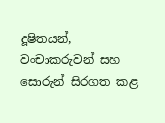දූෂිතයන්, වංචාකරුවන් සහ සොරුන් සිරගත කළ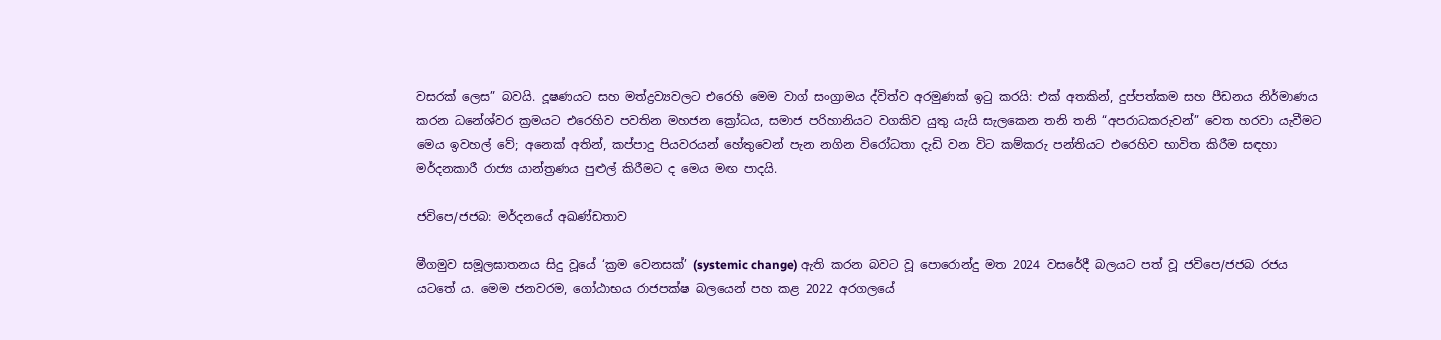වසරක් ලෙස” බවයි. දූෂණයට සහ මත්ද්‍රව්‍යවලට එරෙහි මෙම වාග් සංග්‍රාමය ද්විත්ව අරමුණක් ඉටු කරයි: එක් අතකින්, දුප්පත්කම සහ පීඩනය නිර්මාණය කරන ධනේශ්වර ක්‍රමයට එරෙහිව පවතින මහජන ක්‍රෝධය, සමාජ පරිහානියට වගකිව යුතු යැයි සැලකෙන තනි තනි “අපරාධකරුවන්” වෙත හරවා යැවීමට මෙය ඉවහල් වේ; අනෙක් අතින්, කප්පාදු පියවරයන් හේතුවෙන් පැන නගින විරෝධතා දැඩි වන විට කම්කරු පන්තියට එරෙහිව භාවිත කිරීම සඳහා මර්දනකාරී රාජ්‍ය යාන්ත්‍රණය පුළුල් කිරීමට ද මෙය මඟ පාදයි.

ජවිපෙ/ජජබ: මර්දනයේ අඛණ්ඩතාව

මීගමුව සමූලඝාතනය සිදු වූයේ ‘ක්‍රම වෙනසක්’ (systemic change) ඇති කරන බවට වූ පොරොන්දු මත 2024 වසරේදී බලයට පත් වූ ජවිපෙ/ජජබ රජය යටතේ ය. මෙම ජනවරම, ගෝඨාභය රාජපක්ෂ බලයෙන් පහ කළ 2022 අරගලයේ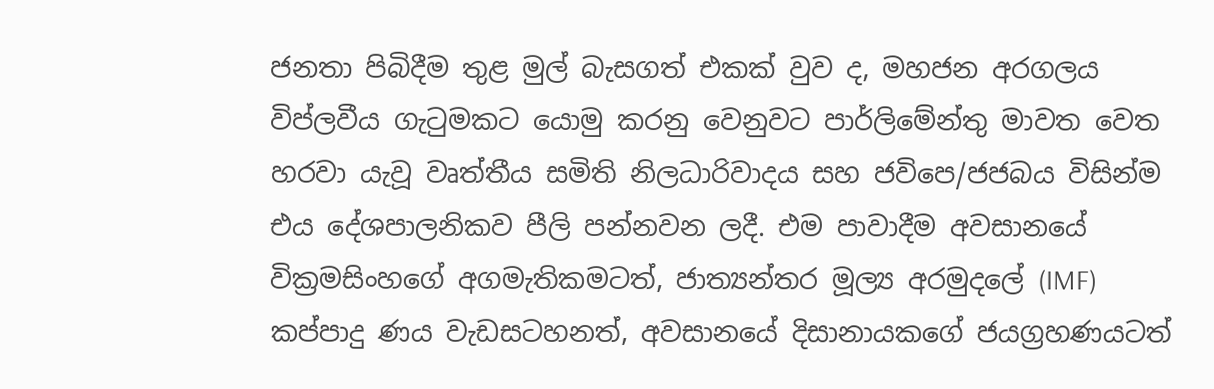ජනතා පිබිදීම තුළ මුල් බැසගත් එකක් වුව ද, මහජන අරගලය විප්ලවීය ගැටුමකට යොමු කරනු වෙනුවට පාර්ලිමේන්තු මාවත වෙත හරවා යැවූ වෘත්තීය සමිති නිලධාරිවාදය සහ ජවිපෙ/ජජබය විසින්ම එය දේශපාලනිකව පීලි පන්නවන ලදී. එම පාවාදීම අවසානයේ වික්‍රමසිංහගේ අගමැතිකමටත්, ජාත්‍යන්තර මූල්‍ය අරමුදලේ (IMF) කප්පාදු ණය වැඩසටහනත්, අවසානයේ දිසානායකගේ ජයග්‍රහණයටත්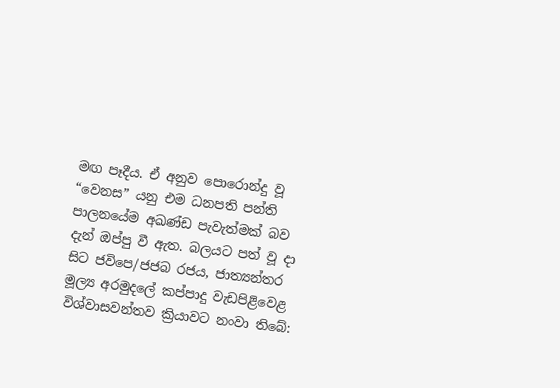මඟ පෑදීය. ඒ අනුව පොරොන්දු වූ “වෙනස” යනු එම ධනපති පන්ති පාලනයේම අඛණ්ඩ පැවැත්මක් බව දැන් ඔප්පු වී ඇත. බලයට පත් වූ දා සිට ජවිපෙ/ජජබ රජය, ජාත්‍යන්තර මූල්‍ය අරමුදලේ කප්පාදු වැඩපිළිවෙළ විශ්වාසවන්තව ක්‍රියාවට නංවා තිබේ: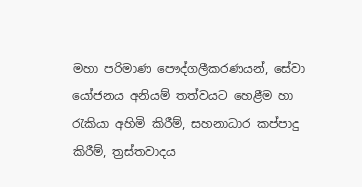මහා පරිමාණ පෞද්ගලීකරණයන්, සේවා යෝජනය අනියම් තත්වයට හෙළීම හා රැකියා අහිමි කිරීම්, සහනාධාර කප්පාදු කිරීම්, ත්‍රස්තවාදය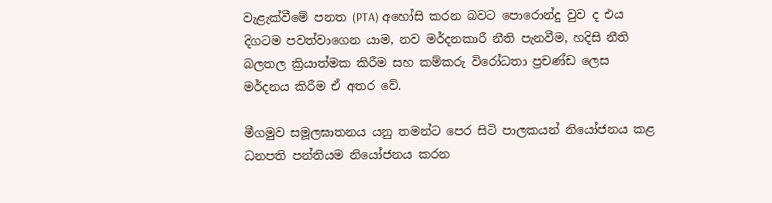වැළැක්වීමේ පනත (PTA) අහෝසි කරන බවට පොරොන්දු වුව ද එය දිගටම පවත්වාගෙන යාම, නව මර්දනකාරී නීති පැනවීම, හදිසි නීති බලතල ක්‍රියාත්මක කිරීම සහ කම්කරු විරෝධතා ප්‍රචණ්ඩ ලෙස මර්දනය කිරීම ඒ අතර වේ.

මීගමුව සමූලඝාතනය යනු තමන්ට පෙර සිටි පාලකයන් නියෝජනය කළ ධනපති පන්තියම නියෝජනය කරන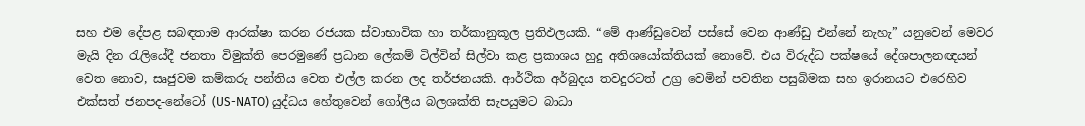සහ එම දේපළ සබඳතාම ආරක්ෂා කරන රජයක ස්වාභාවික හා තර්කානුකූල ප්‍රතිඵලයකි. “මේ ආණ්ඩුවෙන් පස්සේ වෙන ආණ්ඩු එන්නේ නැහැ” යනුවෙන් මෙවර මැයි දින රැලියේදී ජනතා විමුක්ති පෙරමුණේ ප්‍රධාන ලේකම් ටිල්වින් සිල්වා කළ ප්‍රකාශය හුදු අතිශයෝක්තියක් නොවේ. එය විරුද්ධ පක්ෂයේ දේශපාලනඥයන් වෙත නොව, සෘජුවම කම්කරු පන්තිය වෙත එල්ල කරන ලද තර්ජනයකි. ආර්ථික අර්බුදය තවදුරටත් උග්‍ර වෙමින් පවතින පසුබිමක සහ ඉරානයට එරෙහිව එක්සත් ජනපද-නේටෝ (US-NATO) යුද්ධය හේතුවෙන් ගෝලීය බලශක්ති සැපයුමට බාධා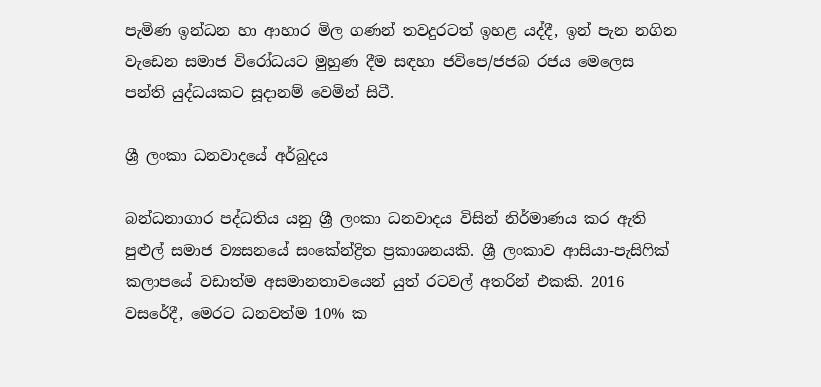පැමිණ ඉන්ධන හා ආහාර මිල ගණන් තවදුරටත් ඉහළ යද්දී, ඉන් පැන නගින වැඩෙන සමාජ විරෝධයට මුහුණ දීම සඳහා ජවිපෙ/ජජබ රජය මෙලෙස පන්ති යුද්ධයකට සූදානම් වෙමින් සිටී.

ශ්‍රී ලංකා ධනවාදයේ අර්බුදය

බන්ධනාගාර පද්ධතිය යනු ශ්‍රී ලංකා ධනවාදය විසින් නිර්මාණය කර ඇති පුළුල් සමාජ ව්‍යසනයේ සංකේන්ද්‍රිත ප්‍රකාශනයකි. ශ්‍රී ලංකාව ආසියා-පැසිෆික් කලාපයේ වඩාත්ම අසමානතාවයෙන් යුත් රටවල් අතරින් එකකි. 2016 වසරේදී, මෙරට ධනවත්ම 10% ක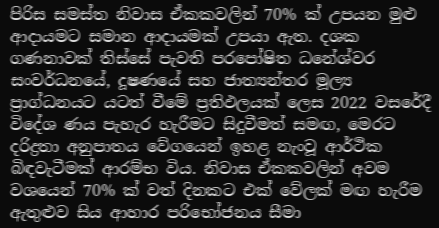පිරිස සමස්ත නිවාස ඒකකවලින් 70% ක් උපයන මුළු ආදායමට සමාන ආදායමක් උපයා ඇත. දශක ගණනාවක් තිස්සේ පැවති පරපෝෂිත ධනේශ්වර සංවර්ධනයේ, දූෂණයේ සහ ජාත්‍යන්තර මූල්‍ය ප්‍රාග්ධනයට යටත් වීමේ ප්‍රතිඵලයක් ලෙස 2022 වසරේදී විදේශ ණය පැහැර හැරීමට සිදුවීමත් සමඟ, මෙරට දරිද්‍රතා අනුපාතය වේගයෙන් ඉහළ නැංවූ ආර්ථික බිඳවැටීමක් ආරම්භ විය. නිවාස ඒකකවලින් අවම වශයෙන් 70% ක් වත් දිනකට එක් වේලක් මඟ හැරීම ඇතුළුව සිය ආහාර පරිභෝජනය සීමා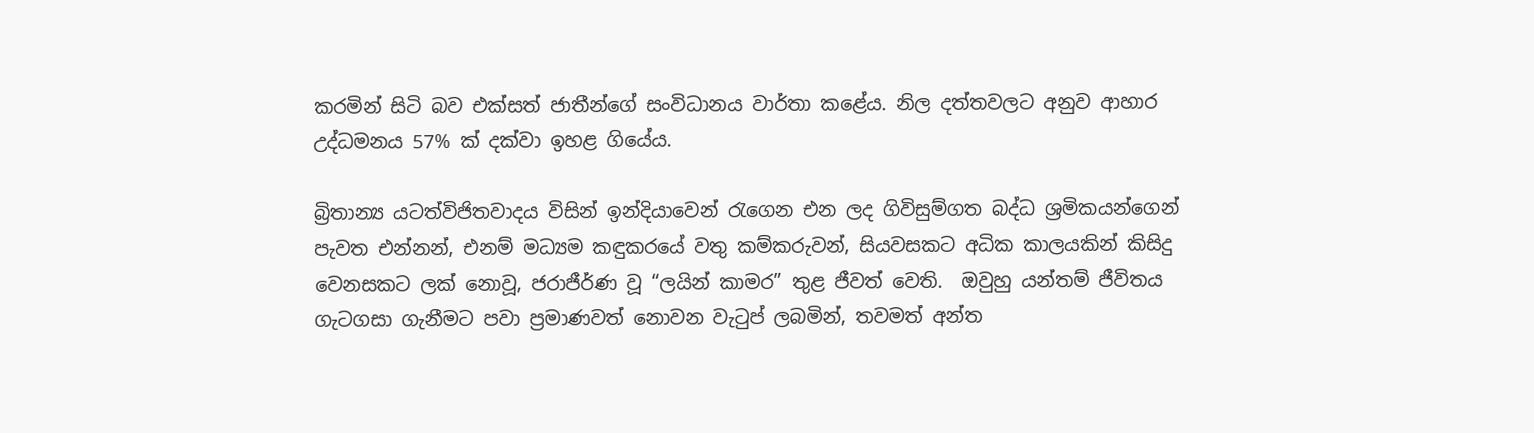කරමින් සිටි බව එක්සත් ජාතීන්ගේ සංවිධානය වාර්තා කළේය. නිල දත්තවලට අනුව ආහාර උද්ධමනය 57% ක් දක්වා ඉහළ ගියේය.

බ්‍රිතාන්‍ය යටත්විජිතවාදය විසින් ඉන්දියාවෙන් රැගෙන එන ලද ගිවිසුම්ගත බද්ධ ශ්‍රමිකයන්ගෙන් පැවත එන්නන්, එනම් මධ්‍යම කඳුකරයේ වතු කම්කරුවන්, සියවසකට අධික කාලයකින් කිසිදු වෙනසකට ලක් නොවූ, ජරාජීර්ණ වූ “ලයින් කාමර” තුළ ජීවත් වෙති.  ඔවුහු යන්තම් ජීවිතය ගැටගසා ගැනීමට පවා ප්‍රමාණවත් නොවන වැටුප් ලබමින්, තවමත් අන්ත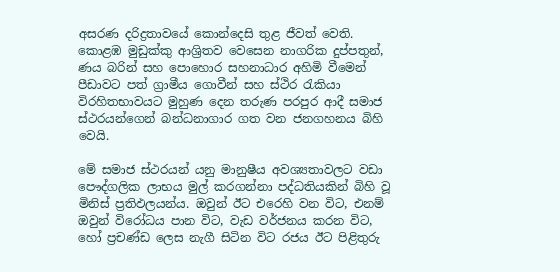අසරණ දරිද්‍රතාවයේ කොන්දෙසි තුළ ජීවත් වෙති. කොළඹ මුඩුක්කු ආශ්‍රිතව වෙසෙන නාගරික දුප්පතුන්, ණය බරින් සහ පොහොර සහනාධාර අහිමි වීමෙන් පීඩාවට පත් ග්‍රාමීය ගොවීන් සහ ස්ථිර රැකියා විරහිතභාවයට මුහුණ දෙන තරුණ පරපුර ආදී සමාජ ස්ථරයන්ගෙන් බන්ධනාගාර ගත වන ජනගහනය බිහි වෙයි.

මේ සමාජ ස්ථරයන් යනු මානුෂීය අවශ්‍යතාවලට වඩා පෞද්ගලික ලාභය මුල් කරගන්නා පද්ධතියකින් බිහි වූ මිනිස් ප්‍රතිඵලයන්ය. ඔවුන් ඊට එරෙහි වන විට, එනම් ඔවුන් විරෝධය පාන විට, වැඩ වර්ජනය කරන විට, හෝ ප්‍රචණ්ඩ ලෙස නැගී සිටින විට රජය ඊට පිළිතුරු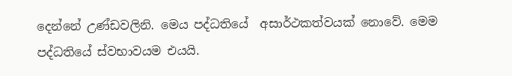දෙන්නේ උණ්ඩවලිනි. මෙය පද්ධතියේ  අසාර්ථකත්වයක් නොවේ. මෙම පද්ධතියේ ස්වභාවයම එයයි.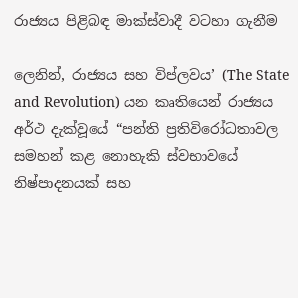රාජ්‍යය පිළිබඳ මාක්ස්වාදී වටහා ගැනීම

ලෙනින්, රාජ්‍යය සහ විප්ලවය’ (The State and Revolution) යන කෘතියෙන් රාජ්‍යය අර්ථ දැක්වූයේ “පන්ති ප්‍රතිවිරෝධතාවල සමහන් කළ නොහැකි ස්වභාවයේ නිෂ්පාදනයක් සහ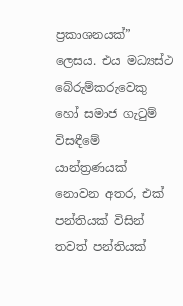ප්‍රකාශනයක්” ලෙසය. එය මධ්‍යස්ථ බේරුම්කරුවෙකු හෝ සමාජ ගැටුම් විසඳීමේ යාන්ත්‍රණයක් නොවන අතර, එක් පන්තියක් විසින් තවත් පන්තියක්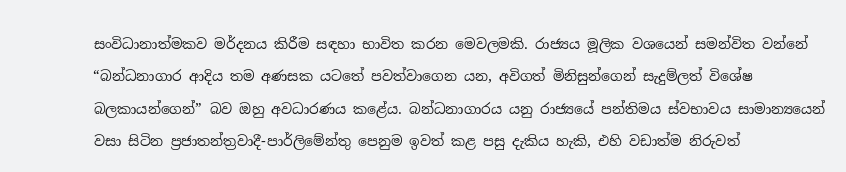සංවිධානාත්මකව මර්දනය කිරීම සඳහා භාවිත කරන මෙවලමකි. රාජ්‍යය මූලික වශයෙන් සමන්විත වන්නේ “බන්ධනාගාර ආදිය තම අණසක යටතේ පවත්වාගෙන යන, අවිගත් මිනිසුන්ගෙන් සැදුම්ලත් විශේෂ බලකායන්ගෙන්” බව ඔහු අවධාරණය කළේය. බන්ධනාගාරය යනු රාජ්‍යයේ පන්තිමය ස්වභාවය සාමාන්‍යයෙන් වසා සිටින ප්‍රජාතන්ත්‍රවාදී-පාර්ලිමේන්තු පෙනුම ඉවත් කළ පසු දැකිය හැකි, එහි වඩාත්ම නිරුවත්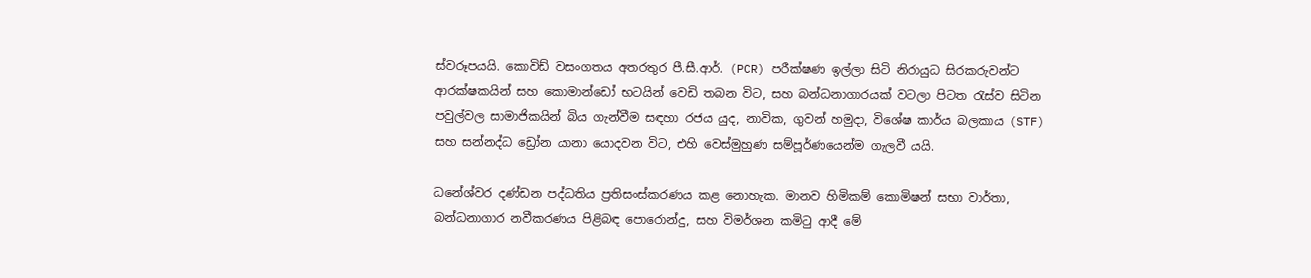ස්වරූපයයි. කොවිඩ් වසංගතය අතරතුර පී.සී.ආර්. (PCR) පරීක්ෂණ ඉල්ලා සිටි නිරායුධ සිරකරුවන්ට ආරක්ෂකයින් සහ කොමාන්ඩෝ භටයින් වෙඩි තබන විට, සහ බන්ධනාගාරයක් වටලා පිටත රැස්ව සිටින පවුල්වල සාමාජිකයින් බිය ගැන්වීම සඳහා රජය යුද, නාවික, ගුවන් හමුදා, විශේෂ කාර්ය බලකාය (STF) සහ සන්නද්ධ ඩ්‍රෝන යානා යොදවන විට, එහි වෙස්මුහුණ සම්පූර්ණයෙන්ම ගැලවී යයි.

ධනේශ්වර දණ්ඩන පද්ධතිය ප්‍රතිසංස්කරණය කළ නොහැක. මානව හිමිකම් කොමිෂන් සභා වාර්තා, බන්ධනාගාර නවීකරණය පිළිබඳ පොරොන්දු, සහ විමර්ශන කමිටු ආදී මේ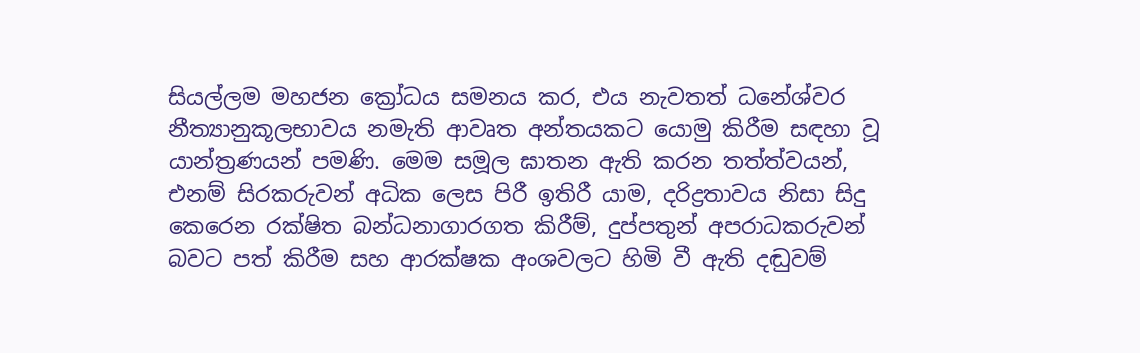සියල්ලම මහජන ක්‍රෝධය සමනය කර, එය නැවතත් ධනේශ්වර නීත්‍යානුකූලභාවය නමැති ආවෘත අන්තයකට යොමු කිරීම සඳහා වූ යාන්ත්‍රණයන් පමණි. මෙම සමූල ඝාතන ඇති කරන තත්ත්වයන්, එනම් සිරකරුවන් අධික ලෙස පිරී ඉතිරී යාම, දරිද්‍රතාවය නිසා සිදු කෙරෙන රක්ෂිත බන්ධනාගාරගත කිරීම්, දුප්පතුන් අපරාධකරුවන් බවට පත් කිරීම සහ ආරක්ෂක අංශවලට හිමි වී ඇති දඬුවම්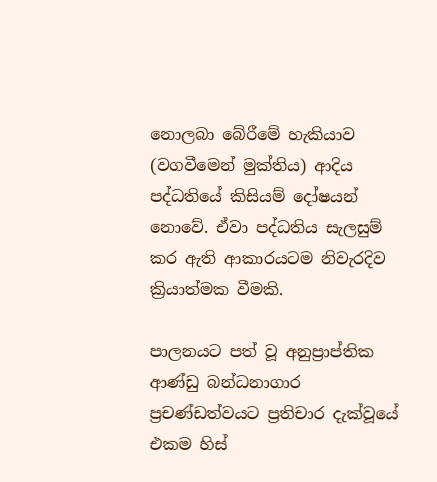නොලබා බේරීමේ හැකියාව (වගවීමෙන් මුක්තිය) ආදිය පද්ධතියේ කිසියම් දෝෂයන් නොවේ. ඒවා පද්ධතිය සැලසුම් කර ඇති ආකාරයටම නිවැරදිව ක්‍රියාත්මක වීමකි.

පාලනයට පත් වූ අනුප්‍රාප්තික ආණ්ඩු බන්ධනාගාර ප්‍රචණ්ඩත්වයට ප්‍රතිචාර දැක්වූයේ එකම හිස්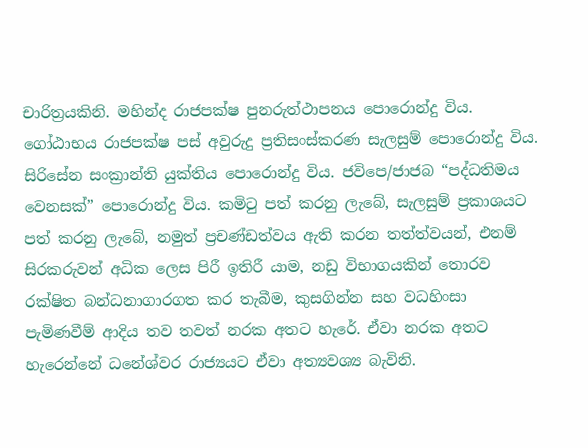චාරිත්‍රයකිනි. මහින්ද රාජපක්ෂ පුනරුත්ථාපනය පොරොන්දු විය. ගෝඨාභය රාජපක්ෂ පස් අවුරුදු ප්‍රතිසංස්කරණ සැලසුම් පොරොන්දු විය. සිරිසේන සංක්‍රාන්ති යුක්තිය පොරොන්දු විය. ජවිපෙ/ජාජබ “පද්ධතිමය වෙනසක්” පොරොන්දු විය. කමිටු පත් කරනු ලැබේ, සැලසුම් ප්‍රකාශයට පත් කරනු ලැබේ, නමුත් ප්‍රචණ්ඩත්වය ඇති කරන තත්ත්වයන්, එනම් සිරකරුවන් අධික ලෙස පිරී ඉතිරී යාම, නඩු විභාගයකින් තොරව රක්ෂිත බන්ධනාගාරගත කර තැබීම, කුසගින්න සහ වධහිංසා පැමිණවීම් ආදිය තව තවත් නරක අතට හැරේ. ඒවා නරක අතට හැරෙන්නේ ධනේශ්වර රාජ්‍යයට ඒවා අත්‍යවශ්‍ය බැවිනි.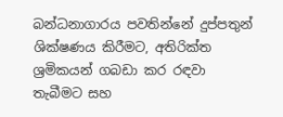බන්ධනාගාරය පවතින්නේ දුප්පතුන් ශික්ෂණය කිරීමට, අතිරික්ත ශ්‍රමිකයන් ගබඩා කර රඳවා තැබීමට සහ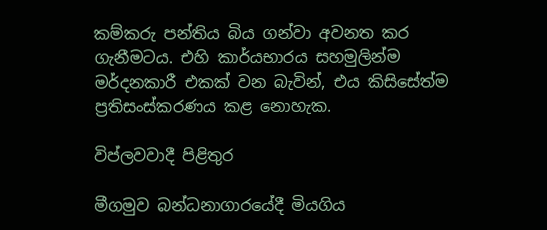කම්කරු පන්තිය බිය ගන්වා අවනත කර ගැනීමටය. එහි කාර්යභාරය සහමුලින්ම මර්දනකාරී එකක් වන බැවින්, එය කිසිසේත්ම ප්‍රතිසංස්කරණය කළ නොහැක.

විප්ලවවාදී පිළිතුර

මීගමුව බන්ධනාගාරයේදී මියගිය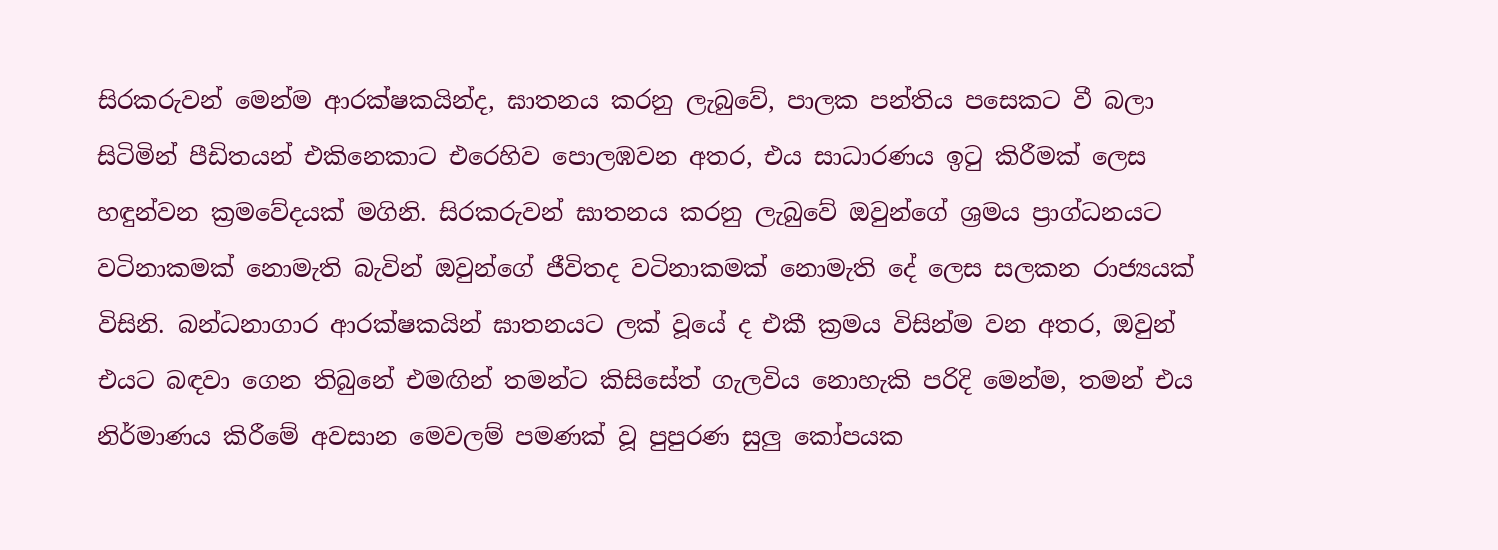සිරකරුවන් මෙන්ම ආරක්ෂකයින්ද, ඝාතනය කරනු ලැබුවේ, පාලක පන්තිය පසෙකට වී බලා සිටිමින් පීඩිතයන් එකිනෙකාට එරෙහිව පොලඹවන අතර, එය සාධාරණය ඉටු කිරීමක් ලෙස හඳුන්වන ක්‍රමවේදයක් මගිනි. සිරකරුවන් ඝාතනය කරනු ලැබුවේ ඔවුන්ගේ ශ්‍රමය ප්‍රාග්ධනයට වටිනාකමක් නොමැති බැවින් ඔවුන්ගේ ජීවිතද වටිනාකමක් නොමැති දේ ලෙස සලකන රාජ්‍යයක් විසිනි. බන්ධනාගාර ආරක්ෂකයින් ඝාතනයට ලක් වූයේ ද එකී ක්‍රමය විසින්ම වන අතර, ඔවුන් එයට බඳවා ගෙන තිබුනේ එමඟින් තමන්ට කිසිසේත් ගැලවිය නොහැකි පරිදි මෙන්ම, තමන් එය නිර්මාණය කිරීමේ අවසාන මෙවලම් පමණක් වූ පුපුරණ සුලු කෝපයක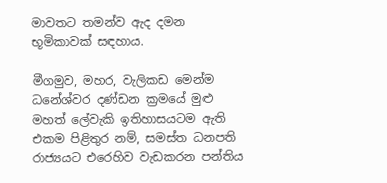මාවතට තමන්ව ඇද දමන භූමිකාවක් සඳහාය.

මීගමුව, මහර, වැලිකඩ මෙන්ම ධනේශ්වර දණ්ඩන ක්‍රමයේ මුළු මහත් ලේවැකි ඉතිහාසයටම ඇති එකම පිළිතුර නම්, සමස්ත ධනපති රාජ්‍යයට එරෙහිව වැඩකරන පන්තිය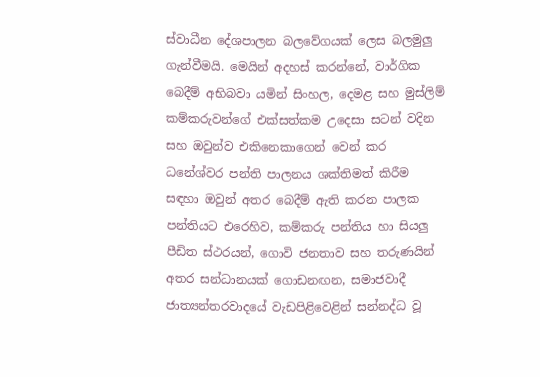ස්වාධීන දේශපාලන බලවේගයක් ලෙස බලමුලු ගැන්වීමයි. මෙයින් අදහස් කරන්නේ, වාර්ගික බෙදීම් අභිබවා යමින් සිංහල, දෙමළ සහ මුස්ලිම් කම්කරුවන්ගේ එක්සත්කම උදෙසා සටන් වදින සහ ඔවුන්ව එකිනෙකාගෙන් වෙන් කර ධනේශ්වර පන්ති පාලනය ශක්තිමත් කිරීම සඳහා ඔවුන් අතර බෙදීම් ඇති කරන පාලක පන්තියට එරෙහිව, කම්කරු පන්තිය හා සියලු පීඩිත ස්ථරයන්, ගොවි ජනතාව සහ තරුණයින් අතර සන්ධානයක් ගොඩනඟන, සමාජවාදී ජාත්‍යන්තරවාදයේ වැඩපිළිවෙළින් සන්නද්ධ වූ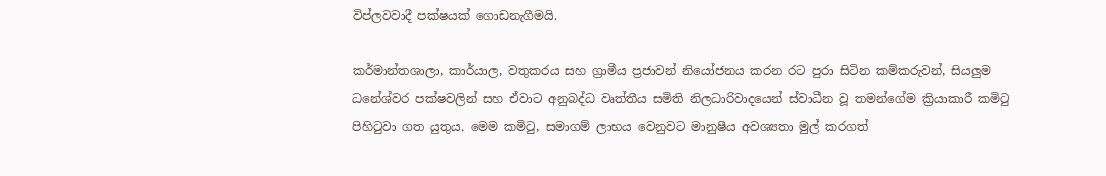විප්ලවවාදී පක්ෂයක් ගොඩනැගීමයි.

කර්මාන්තශාලා, කාර්යාල, වතුකරය සහ ග්‍රාමීය ප්‍රජාවන් නියෝජනය කරන රට පුරා සිටින කම්කරුවන්, සියලුම ධනේශ්වර පක්ෂවලින් සහ ඒවාට අනුබද්ධ වෘත්තීය සමිති නිලධාරිවාදයෙන් ස්වාධීන වූ තමන්ගේම ක්‍රියාකාරී කමිටු පිහිටුවා ගත යුතුය. මෙම කමිටු, සමාගම් ලාභය වෙනුවට මානුෂීය අවශ්‍යතා මුල් කරගත්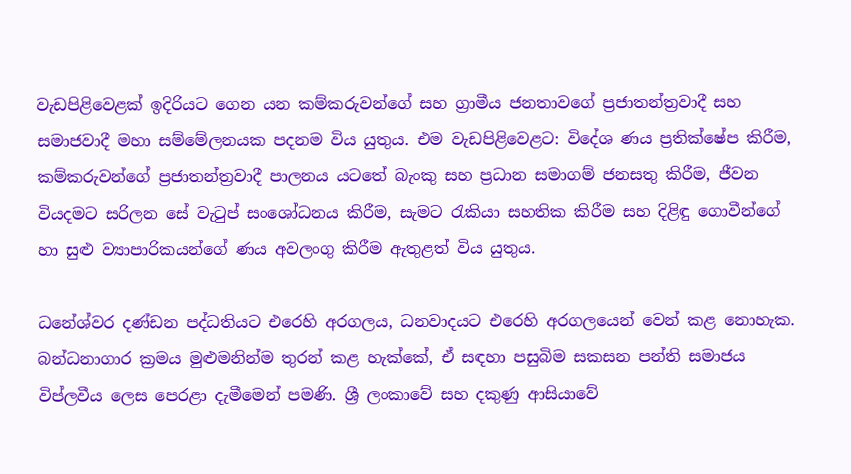වැඩපිළිවෙළක් ඉදිරියට ගෙන යන කම්කරුවන්ගේ සහ ග්‍රාමීය ජනතාවගේ ප්‍රජාතන්ත්‍රවාදී සහ සමාජවාදී මහා සම්මේලනයක පදනම විය යුතුය. එම වැඩපිළිවෙළට: විදේශ ණය ප්‍රතික්ෂේප කිරීම, කම්කරුවන්ගේ ප්‍රජාතන්ත්‍රවාදී පාලනය යටතේ බැංකු සහ ප්‍රධාන සමාගම් ජනසතු කිරීම, ජීවන වියදමට සරිලන සේ වැටුප් සංශෝධනය කිරීම, සැමට රැකියා සහතික කිරීම සහ දිළිඳු ගොවීන්ගේ හා සුළු ව්‍යාපාරිකයන්ගේ ණය අවලංගු කිරීම ඇතුළත් විය යුතුය.

ධනේශ්වර දණ්ඩන පද්ධතියට එරෙහි අරගලය, ධනවාදයට එරෙහි අරගලයෙන් වෙන් කළ නොහැක. බන්ධනාගාර ක්‍රමය මුළුමනින්ම තුරන් කළ හැක්කේ, ඒ සඳහා පසුබිම සකසන පන්ති සමාජය විප්ලවීය ලෙස පෙරළා දැමීමෙන් පමණි. ශ්‍රී ලංකාවේ සහ දකුණු ආසියාවේ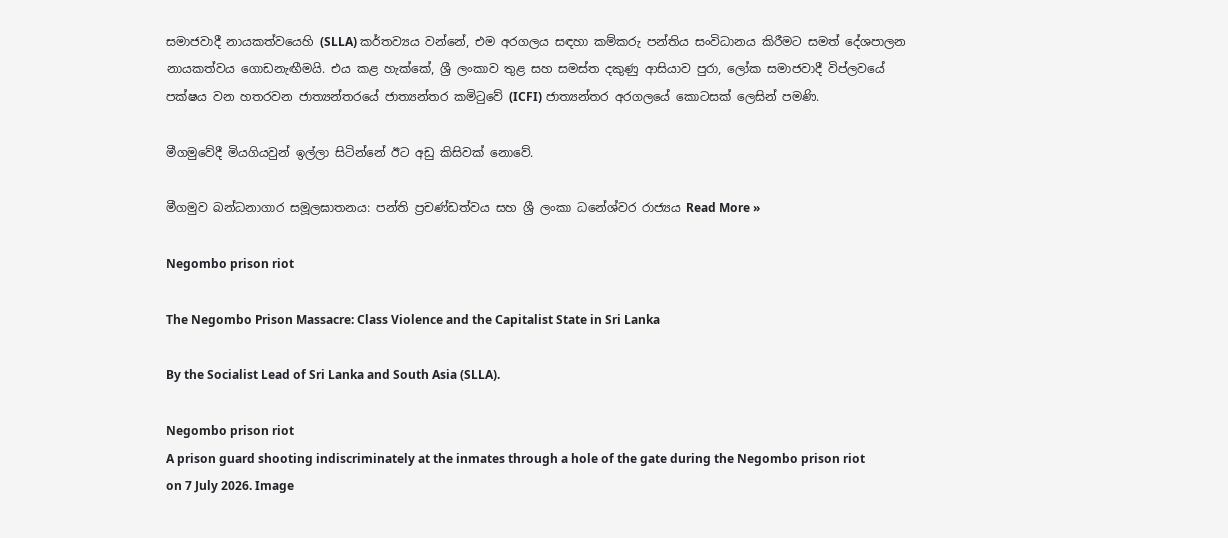සමාජවාදී නායකත්වයෙහි (SLLA) කර්තව්‍යය වන්නේ, එම අරගලය සඳහා කම්කරු පන්තිය සංවිධානය කිරීමට සමත් දේශපාලන නායකත්වය ගොඩනැඟීමයි. එය කළ හැක්කේ, ශ්‍රී ලංකාව තුළ සහ සමස්ත දකුණු ආසියාව පුරා, ලෝක සමාජවාදී විප්ලවයේ පක්ෂය වන හතරවන ජාත්‍යන්තරයේ ජාත්‍යන්තර කමිටුවේ (ICFI) ජාත්‍යන්තර අරගලයේ කොටසක් ලෙසින් පමණි.

මීගමුවේදී මියගියවුන් ඉල්ලා සිටින්නේ ඊට අඩු කිසිවක් නොවේ.

මීගමුව බන්ධනාගාර සමූලඝාතනය: පන්ති ප්‍රචණ්ඩත්වය සහ ශ්‍රී ලංකා ධනේශ්වර රාජ්‍යය Read More »

Negombo prison riot

The Negombo Prison Massacre: Class Violence and the Capitalist State in Sri Lanka

By the Socialist Lead of Sri Lanka and South Asia (SLLA).

Negombo prison riot
A prison guard shooting indiscriminately at the inmates through a hole of the gate during the Negombo prison riot on 7 July 2026. Image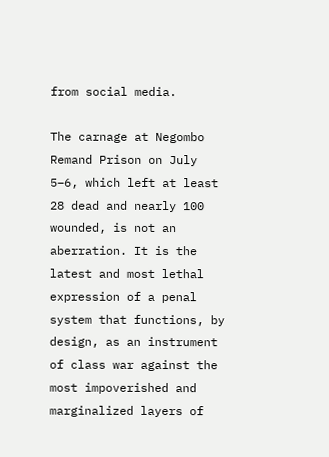from social media.

The carnage at Negombo Remand Prison on July 5–6, which left at least 28 dead and nearly 100 wounded, is not an aberration. It is the latest and most lethal expression of a penal system that functions, by design, as an instrument of class war against the most impoverished and marginalized layers of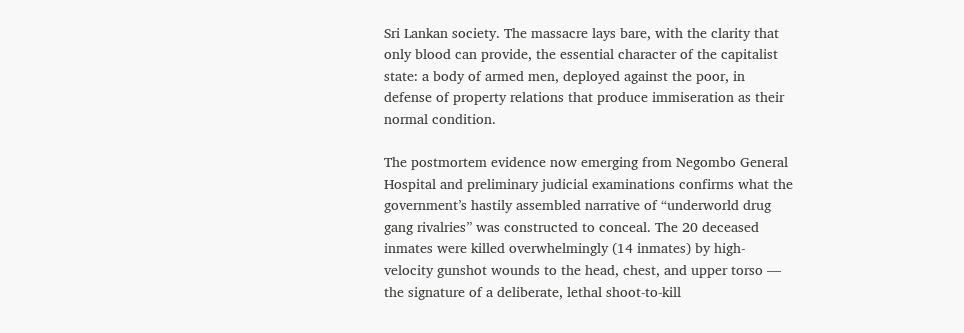Sri Lankan society. The massacre lays bare, with the clarity that only blood can provide, the essential character of the capitalist state: a body of armed men, deployed against the poor, in defense of property relations that produce immiseration as their normal condition.

The postmortem evidence now emerging from Negombo General Hospital and preliminary judicial examinations confirms what the government’s hastily assembled narrative of “underworld drug gang rivalries” was constructed to conceal. The 20 deceased inmates were killed overwhelmingly (14 inmates) by high-velocity gunshot wounds to the head, chest, and upper torso — the signature of a deliberate, lethal shoot-to-kill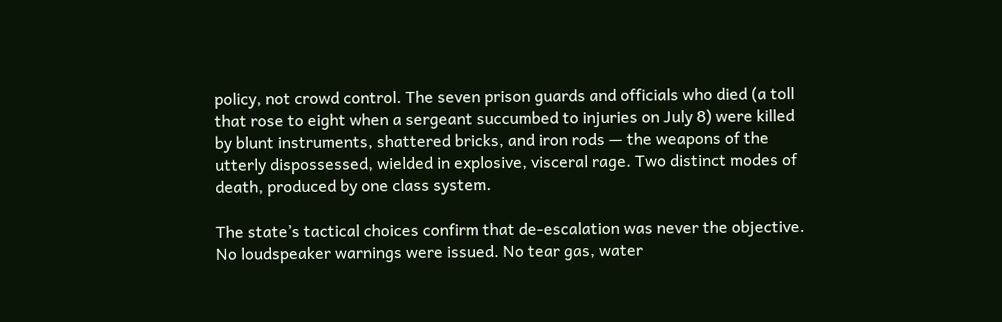policy, not crowd control. The seven prison guards and officials who died (a toll that rose to eight when a sergeant succumbed to injuries on July 8) were killed by blunt instruments, shattered bricks, and iron rods — the weapons of the utterly dispossessed, wielded in explosive, visceral rage. Two distinct modes of death, produced by one class system.

The state’s tactical choices confirm that de-escalation was never the objective. No loudspeaker warnings were issued. No tear gas, water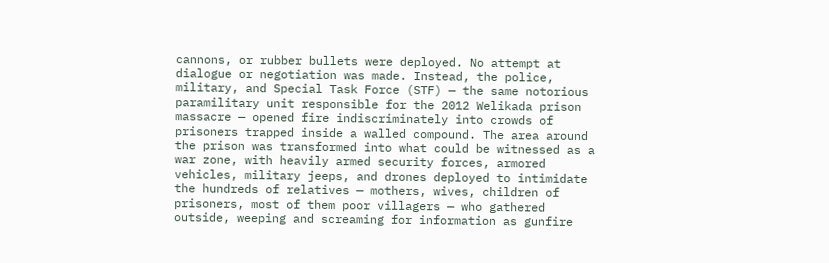cannons, or rubber bullets were deployed. No attempt at dialogue or negotiation was made. Instead, the police, military, and Special Task Force (STF) — the same notorious paramilitary unit responsible for the 2012 Welikada prison massacre — opened fire indiscriminately into crowds of prisoners trapped inside a walled compound. The area around the prison was transformed into what could be witnessed as a war zone, with heavily armed security forces, armored vehicles, military jeeps, and drones deployed to intimidate the hundreds of relatives — mothers, wives, children of prisoners, most of them poor villagers — who gathered outside, weeping and screaming for information as gunfire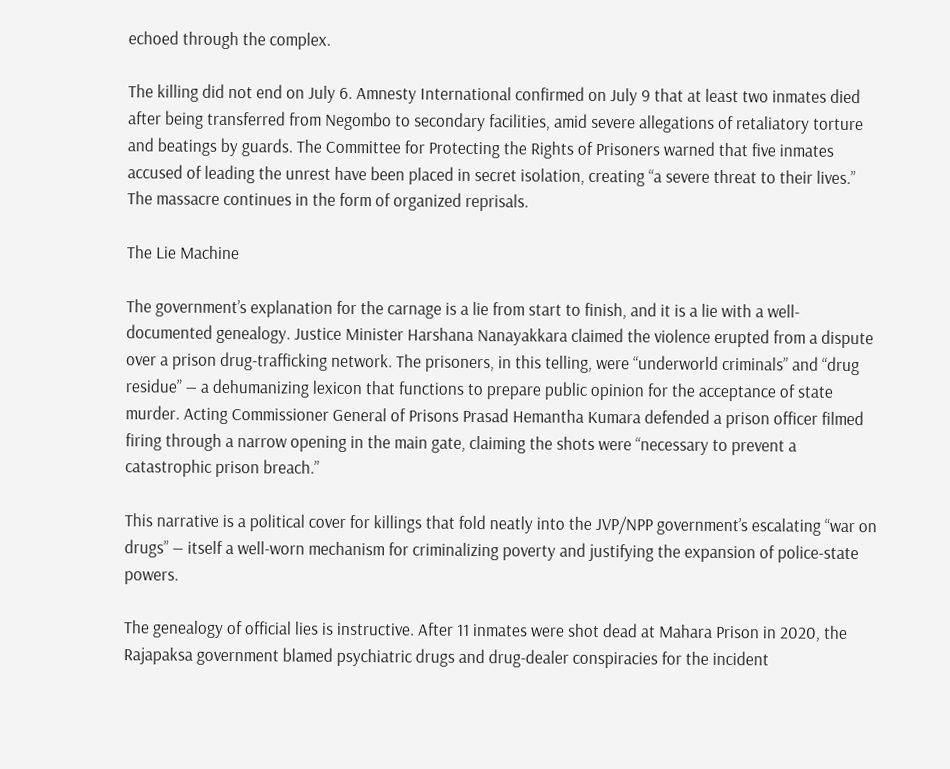echoed through the complex.

The killing did not end on July 6. Amnesty International confirmed on July 9 that at least two inmates died after being transferred from Negombo to secondary facilities, amid severe allegations of retaliatory torture and beatings by guards. The Committee for Protecting the Rights of Prisoners warned that five inmates accused of leading the unrest have been placed in secret isolation, creating “a severe threat to their lives.” The massacre continues in the form of organized reprisals.

The Lie Machine

The government’s explanation for the carnage is a lie from start to finish, and it is a lie with a well-documented genealogy. Justice Minister Harshana Nanayakkara claimed the violence erupted from a dispute over a prison drug-trafficking network. The prisoners, in this telling, were “underworld criminals” and “drug residue” — a dehumanizing lexicon that functions to prepare public opinion for the acceptance of state murder. Acting Commissioner General of Prisons Prasad Hemantha Kumara defended a prison officer filmed firing through a narrow opening in the main gate, claiming the shots were “necessary to prevent a catastrophic prison breach.”

This narrative is a political cover for killings that fold neatly into the JVP/NPP government’s escalating “war on drugs” — itself a well-worn mechanism for criminalizing poverty and justifying the expansion of police-state powers.

The genealogy of official lies is instructive. After 11 inmates were shot dead at Mahara Prison in 2020, the Rajapaksa government blamed psychiatric drugs and drug-dealer conspiracies for the incident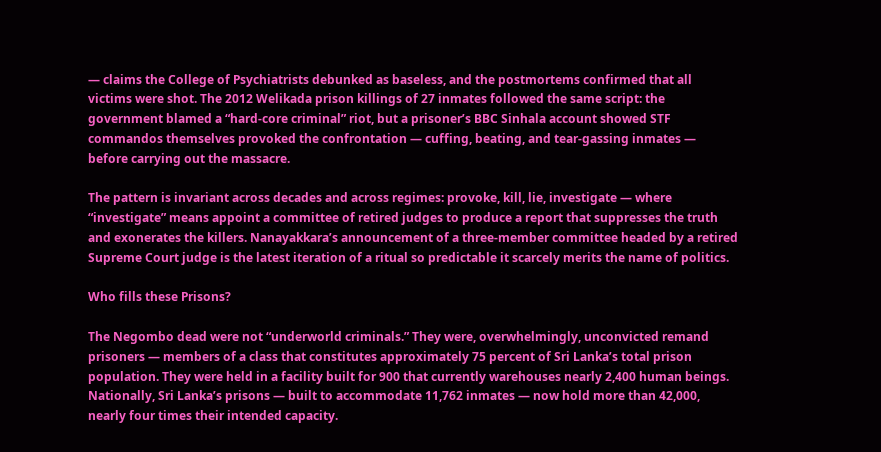— claims the College of Psychiatrists debunked as baseless, and the postmortems confirmed that all victims were shot. The 2012 Welikada prison killings of 27 inmates followed the same script: the government blamed a “hard-core criminal” riot, but a prisoner’s BBC Sinhala account showed STF commandos themselves provoked the confrontation — cuffing, beating, and tear-gassing inmates — before carrying out the massacre.

The pattern is invariant across decades and across regimes: provoke, kill, lie, investigate — where “investigate” means appoint a committee of retired judges to produce a report that suppresses the truth and exonerates the killers. Nanayakkara’s announcement of a three-member committee headed by a retired Supreme Court judge is the latest iteration of a ritual so predictable it scarcely merits the name of politics.

Who fills these Prisons?

The Negombo dead were not “underworld criminals.” They were, overwhelmingly, unconvicted remand prisoners — members of a class that constitutes approximately 75 percent of Sri Lanka’s total prison population. They were held in a facility built for 900 that currently warehouses nearly 2,400 human beings. Nationally, Sri Lanka’s prisons — built to accommodate 11,762 inmates — now hold more than 42,000, nearly four times their intended capacity.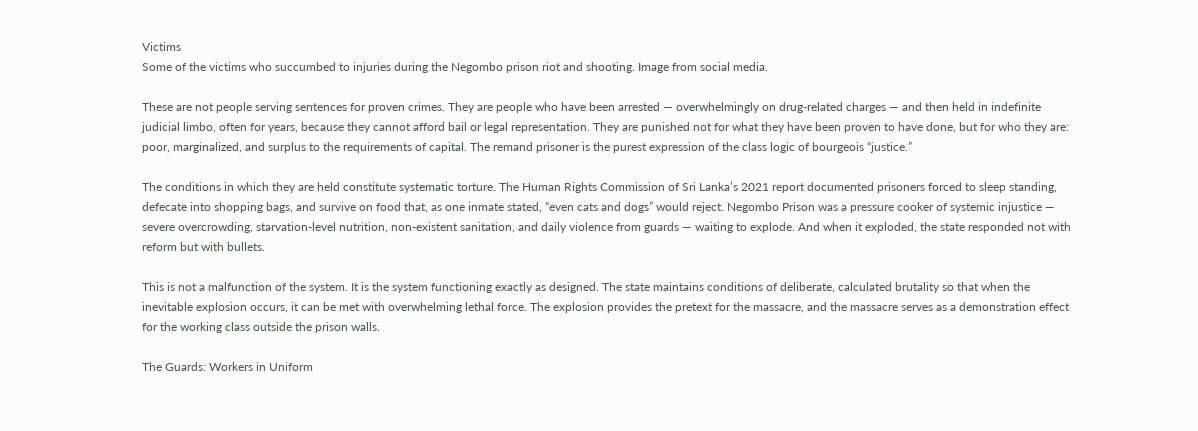Victims
Some of the victims who succumbed to injuries during the Negombo prison riot and shooting. Image from social media.

These are not people serving sentences for proven crimes. They are people who have been arrested — overwhelmingly on drug-related charges — and then held in indefinite judicial limbo, often for years, because they cannot afford bail or legal representation. They are punished not for what they have been proven to have done, but for who they are: poor, marginalized, and surplus to the requirements of capital. The remand prisoner is the purest expression of the class logic of bourgeois “justice.”

The conditions in which they are held constitute systematic torture. The Human Rights Commission of Sri Lanka’s 2021 report documented prisoners forced to sleep standing, defecate into shopping bags, and survive on food that, as one inmate stated, “even cats and dogs” would reject. Negombo Prison was a pressure cooker of systemic injustice — severe overcrowding, starvation-level nutrition, non-existent sanitation, and daily violence from guards — waiting to explode. And when it exploded, the state responded not with reform but with bullets.

This is not a malfunction of the system. It is the system functioning exactly as designed. The state maintains conditions of deliberate, calculated brutality so that when the inevitable explosion occurs, it can be met with overwhelming lethal force. The explosion provides the pretext for the massacre, and the massacre serves as a demonstration effect for the working class outside the prison walls.

The Guards: Workers in Uniform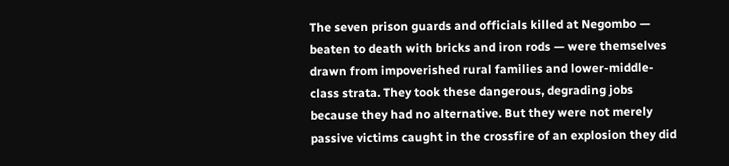The seven prison guards and officials killed at Negombo — beaten to death with bricks and iron rods — were themselves drawn from impoverished rural families and lower-middle-class strata. They took these dangerous, degrading jobs because they had no alternative. But they were not merely passive victims caught in the crossfire of an explosion they did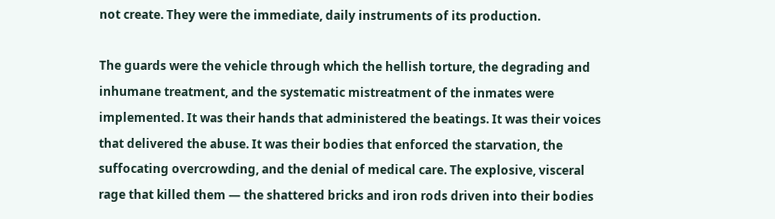not create. They were the immediate, daily instruments of its production.

The guards were the vehicle through which the hellish torture, the degrading and inhumane treatment, and the systematic mistreatment of the inmates were implemented. It was their hands that administered the beatings. It was their voices that delivered the abuse. It was their bodies that enforced the starvation, the suffocating overcrowding, and the denial of medical care. The explosive, visceral rage that killed them — the shattered bricks and iron rods driven into their bodies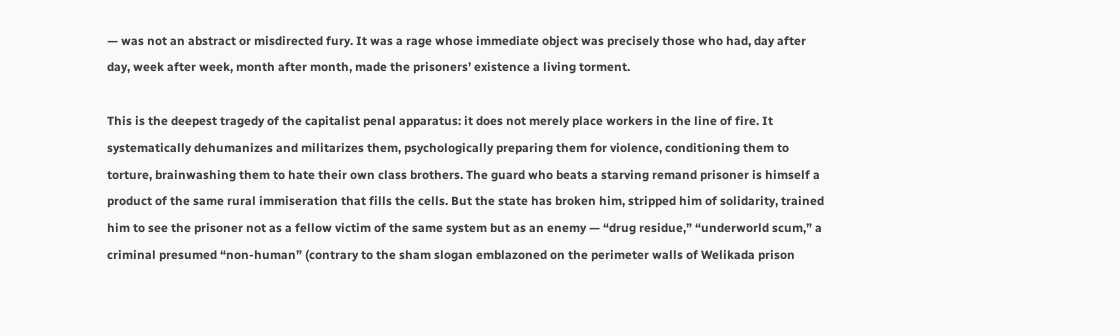— was not an abstract or misdirected fury. It was a rage whose immediate object was precisely those who had, day after day, week after week, month after month, made the prisoners’ existence a living torment.

This is the deepest tragedy of the capitalist penal apparatus: it does not merely place workers in the line of fire. It systematically dehumanizes and militarizes them, psychologically preparing them for violence, conditioning them to torture, brainwashing them to hate their own class brothers. The guard who beats a starving remand prisoner is himself a product of the same rural immiseration that fills the cells. But the state has broken him, stripped him of solidarity, trained him to see the prisoner not as a fellow victim of the same system but as an enemy — “drug residue,” “underworld scum,” a criminal presumed “non-human” (contrary to the sham slogan emblazoned on the perimeter walls of Welikada prison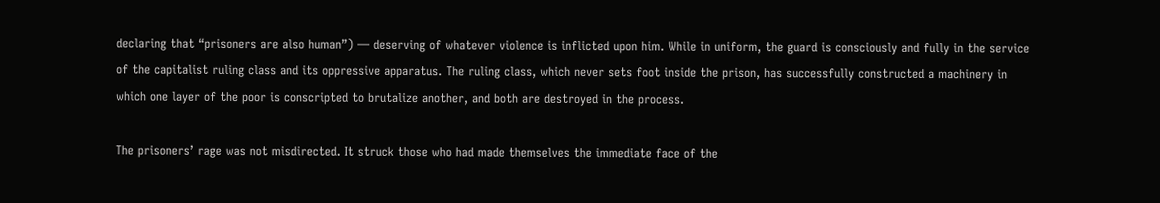declaring that “prisoners are also human”) — deserving of whatever violence is inflicted upon him. While in uniform, the guard is consciously and fully in the service of the capitalist ruling class and its oppressive apparatus. The ruling class, which never sets foot inside the prison, has successfully constructed a machinery in which one layer of the poor is conscripted to brutalize another, and both are destroyed in the process.

The prisoners’ rage was not misdirected. It struck those who had made themselves the immediate face of the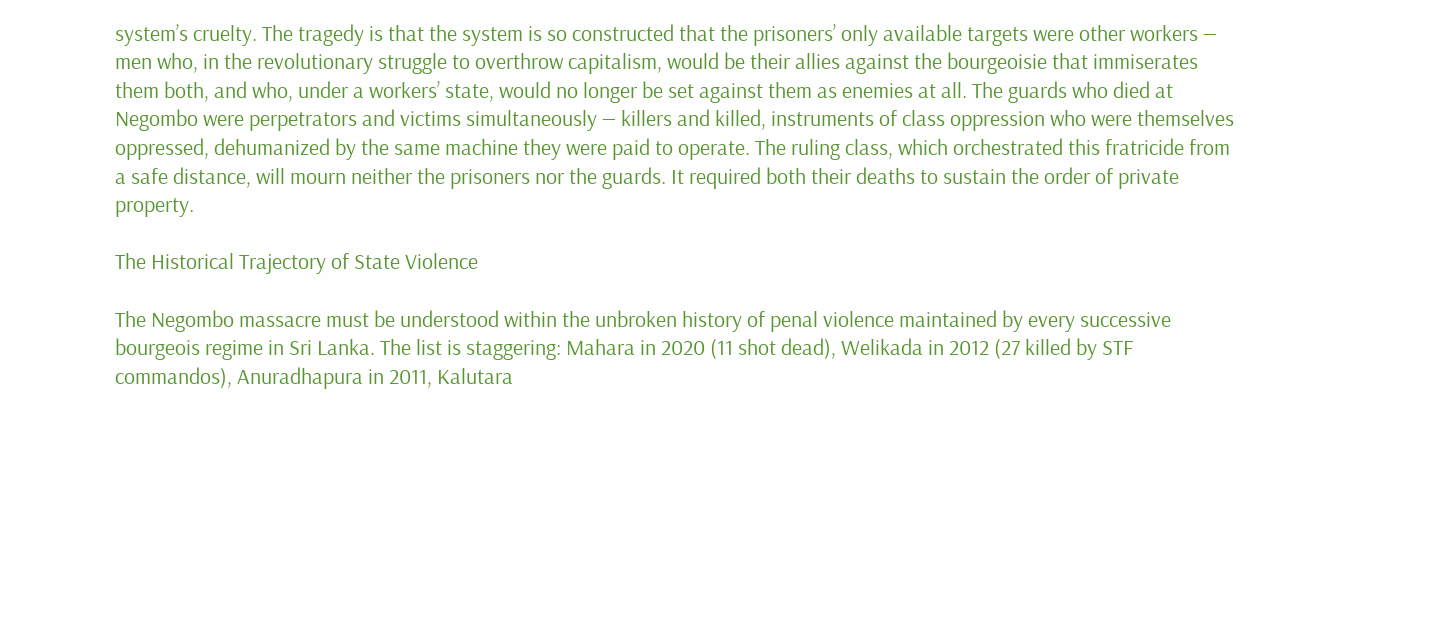system’s cruelty. The tragedy is that the system is so constructed that the prisoners’ only available targets were other workers — men who, in the revolutionary struggle to overthrow capitalism, would be their allies against the bourgeoisie that immiserates them both, and who, under a workers’ state, would no longer be set against them as enemies at all. The guards who died at Negombo were perpetrators and victims simultaneously — killers and killed, instruments of class oppression who were themselves oppressed, dehumanized by the same machine they were paid to operate. The ruling class, which orchestrated this fratricide from a safe distance, will mourn neither the prisoners nor the guards. It required both their deaths to sustain the order of private property.

The Historical Trajectory of State Violence

The Negombo massacre must be understood within the unbroken history of penal violence maintained by every successive bourgeois regime in Sri Lanka. The list is staggering: Mahara in 2020 (11 shot dead), Welikada in 2012 (27 killed by STF commandos), Anuradhapura in 2011, Kalutara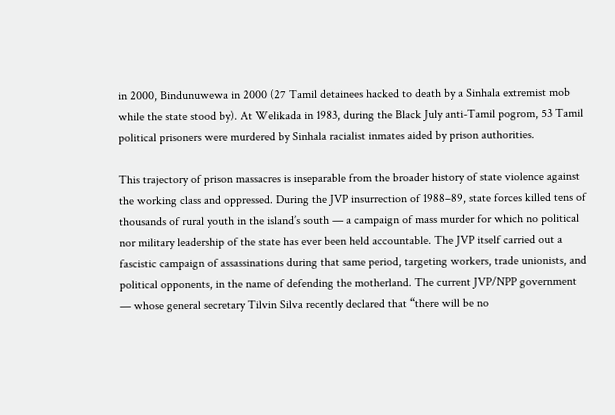in 2000, Bindunuwewa in 2000 (27 Tamil detainees hacked to death by a Sinhala extremist mob while the state stood by). At Welikada in 1983, during the Black July anti-Tamil pogrom, 53 Tamil political prisoners were murdered by Sinhala racialist inmates aided by prison authorities.

This trajectory of prison massacres is inseparable from the broader history of state violence against the working class and oppressed. During the JVP insurrection of 1988–89, state forces killed tens of thousands of rural youth in the island’s south — a campaign of mass murder for which no political nor military leadership of the state has ever been held accountable. The JVP itself carried out a fascistic campaign of assassinations during that same period, targeting workers, trade unionists, and political opponents, in the name of defending the motherland. The current JVP/NPP government — whose general secretary Tilvin Silva recently declared that “there will be no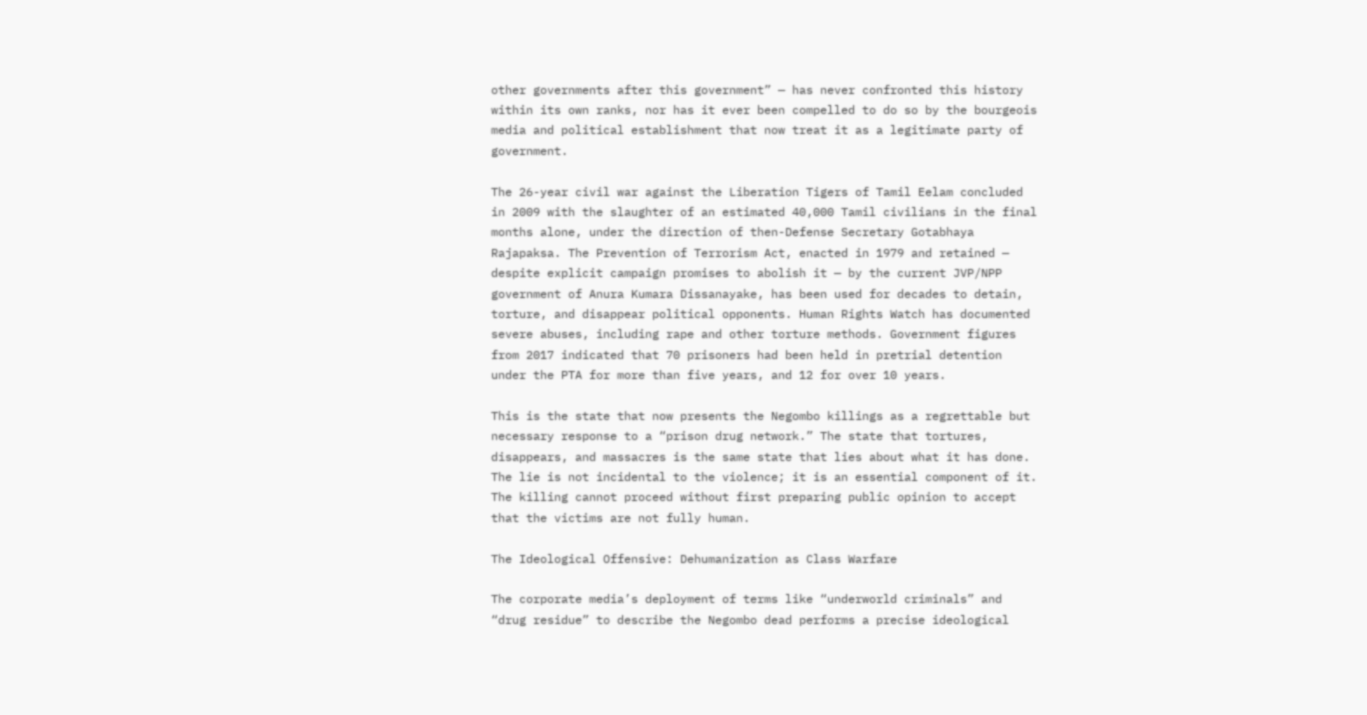other governments after this government” — has never confronted this history within its own ranks, nor has it ever been compelled to do so by the bourgeois media and political establishment that now treat it as a legitimate party of government.

The 26-year civil war against the Liberation Tigers of Tamil Eelam concluded in 2009 with the slaughter of an estimated 40,000 Tamil civilians in the final months alone, under the direction of then-Defense Secretary Gotabhaya Rajapaksa. The Prevention of Terrorism Act, enacted in 1979 and retained — despite explicit campaign promises to abolish it — by the current JVP/NPP government of Anura Kumara Dissanayake, has been used for decades to detain, torture, and disappear political opponents. Human Rights Watch has documented severe abuses, including rape and other torture methods. Government figures from 2017 indicated that 70 prisoners had been held in pretrial detention under the PTA for more than five years, and 12 for over 10 years.

This is the state that now presents the Negombo killings as a regrettable but necessary response to a “prison drug network.” The state that tortures, disappears, and massacres is the same state that lies about what it has done. The lie is not incidental to the violence; it is an essential component of it. The killing cannot proceed without first preparing public opinion to accept that the victims are not fully human.

The Ideological Offensive: Dehumanization as Class Warfare

The corporate media’s deployment of terms like “underworld criminals” and “drug residue” to describe the Negombo dead performs a precise ideological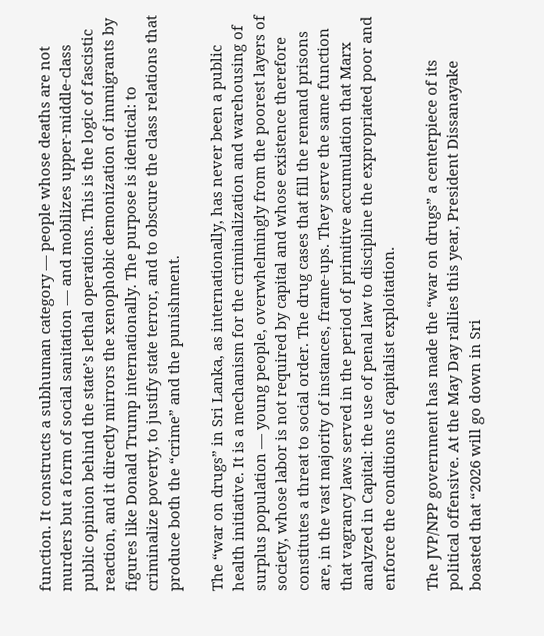function. It constructs a subhuman category — people whose deaths are not murders but a form of social sanitation — and mobilizes upper-middle-class public opinion behind the state’s lethal operations. This is the logic of fascistic reaction, and it directly mirrors the xenophobic demonization of immigrants by figures like Donald Trump internationally. The purpose is identical: to criminalize poverty, to justify state terror, and to obscure the class relations that produce both the “crime” and the punishment.

The “war on drugs” in Sri Lanka, as internationally, has never been a public health initiative. It is a mechanism for the criminalization and warehousing of surplus population — young people, overwhelmingly from the poorest layers of society, whose labor is not required by capital and whose existence therefore constitutes a threat to social order. The drug cases that fill the remand prisons are, in the vast majority of instances, frame-ups. They serve the same function that vagrancy laws served in the period of primitive accumulation that Marx analyzed in Capital: the use of penal law to discipline the expropriated poor and enforce the conditions of capitalist exploitation.

The JVP/NPP government has made the “war on drugs” a centerpiece of its political offensive. At the May Day rallies this year, President Dissanayake boasted that “2026 will go down in Sri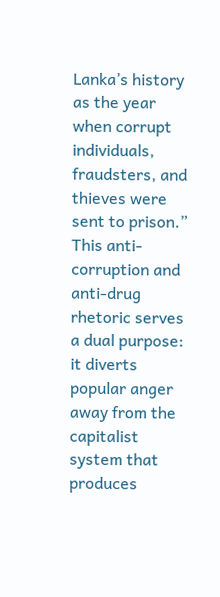Lanka’s history as the year when corrupt individuals, fraudsters, and thieves were sent to prison.” This anti-corruption and anti-drug rhetoric serves a dual purpose: it diverts popular anger away from the capitalist system that produces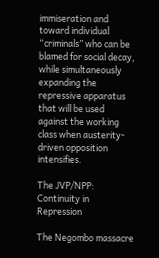immiseration and toward individual “criminals” who can be blamed for social decay, while simultaneously expanding the repressive apparatus that will be used against the working class when austerity-driven opposition intensifies.

The JVP/NPP: Continuity in Repression

The Negombo massacre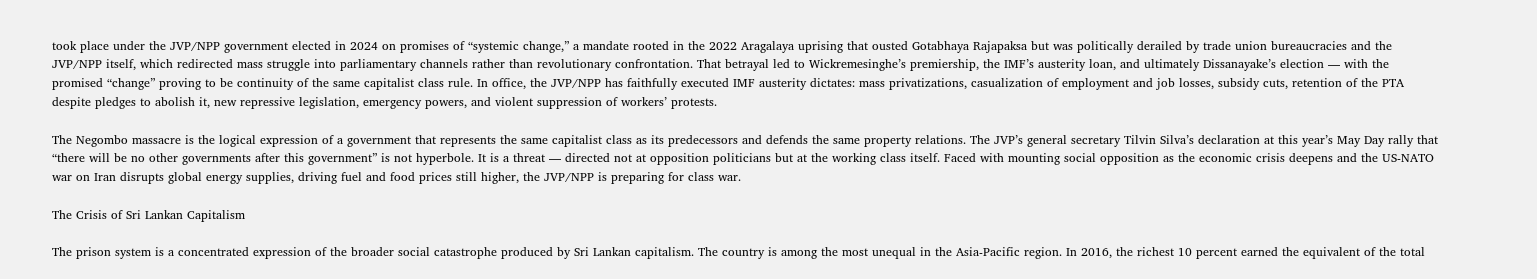took place under the JVP/NPP government elected in 2024 on promises of “systemic change,” a mandate rooted in the 2022 Aragalaya uprising that ousted Gotabhaya Rajapaksa but was politically derailed by trade union bureaucracies and the JVP/NPP itself, which redirected mass struggle into parliamentary channels rather than revolutionary confrontation. That betrayal led to Wickremesinghe’s premiership, the IMF’s austerity loan, and ultimately Dissanayake’s election — with the promised “change” proving to be continuity of the same capitalist class rule. In office, the JVP/NPP has faithfully executed IMF austerity dictates: mass privatizations, casualization of employment and job losses, subsidy cuts, retention of the PTA despite pledges to abolish it, new repressive legislation, emergency powers, and violent suppression of workers’ protests.

The Negombo massacre is the logical expression of a government that represents the same capitalist class as its predecessors and defends the same property relations. The JVP’s general secretary Tilvin Silva’s declaration at this year’s May Day rally that “there will be no other governments after this government” is not hyperbole. It is a threat — directed not at opposition politicians but at the working class itself. Faced with mounting social opposition as the economic crisis deepens and the US-NATO war on Iran disrupts global energy supplies, driving fuel and food prices still higher, the JVP/NPP is preparing for class war.

The Crisis of Sri Lankan Capitalism

The prison system is a concentrated expression of the broader social catastrophe produced by Sri Lankan capitalism. The country is among the most unequal in the Asia-Pacific region. In 2016, the richest 10 percent earned the equivalent of the total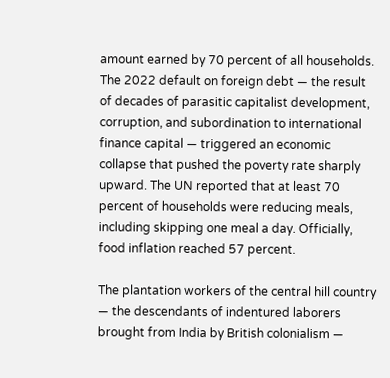amount earned by 70 percent of all households. The 2022 default on foreign debt — the result of decades of parasitic capitalist development, corruption, and subordination to international finance capital — triggered an economic collapse that pushed the poverty rate sharply upward. The UN reported that at least 70 percent of households were reducing meals, including skipping one meal a day. Officially, food inflation reached 57 percent.

The plantation workers of the central hill country — the descendants of indentured laborers brought from India by British colonialism —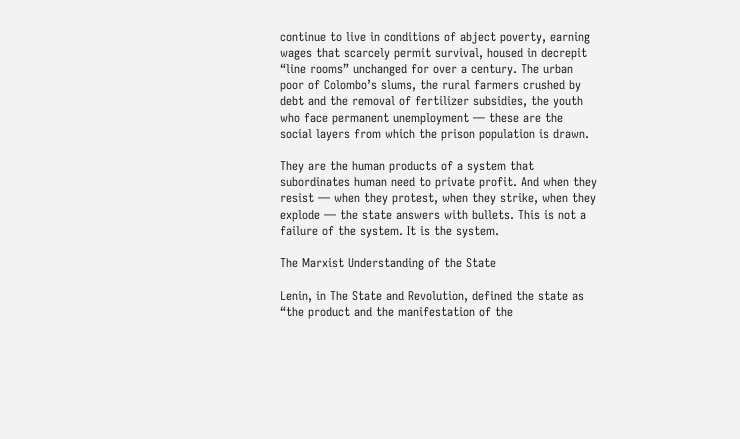continue to live in conditions of abject poverty, earning wages that scarcely permit survival, housed in decrepit “line rooms” unchanged for over a century. The urban poor of Colombo’s slums, the rural farmers crushed by debt and the removal of fertilizer subsidies, the youth who face permanent unemployment — these are the social layers from which the prison population is drawn.

They are the human products of a system that subordinates human need to private profit. And when they resist — when they protest, when they strike, when they explode — the state answers with bullets. This is not a failure of the system. It is the system.

The Marxist Understanding of the State

Lenin, in The State and Revolution, defined the state as “the product and the manifestation of the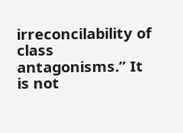irreconcilability of class antagonisms.” It is not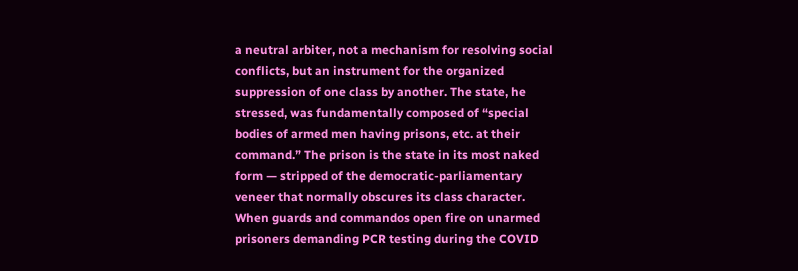a neutral arbiter, not a mechanism for resolving social conflicts, but an instrument for the organized suppression of one class by another. The state, he stressed, was fundamentally composed of “special bodies of armed men having prisons, etc. at their command.” The prison is the state in its most naked form — stripped of the democratic-parliamentary veneer that normally obscures its class character. When guards and commandos open fire on unarmed prisoners demanding PCR testing during the COVID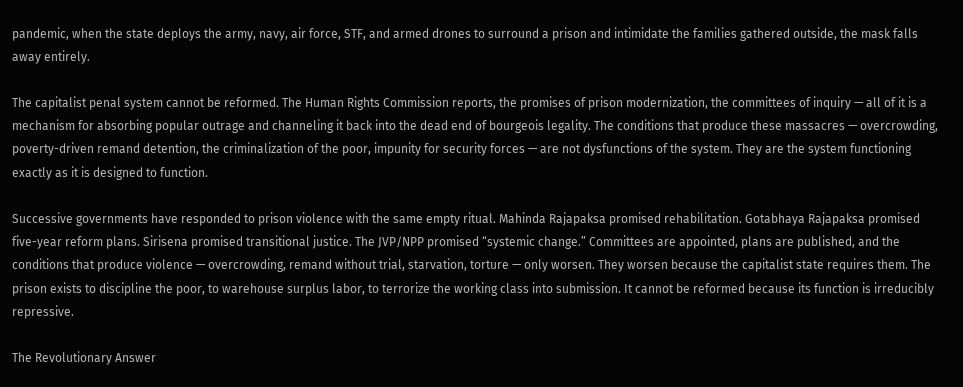pandemic, when the state deploys the army, navy, air force, STF, and armed drones to surround a prison and intimidate the families gathered outside, the mask falls away entirely.

The capitalist penal system cannot be reformed. The Human Rights Commission reports, the promises of prison modernization, the committees of inquiry — all of it is a mechanism for absorbing popular outrage and channeling it back into the dead end of bourgeois legality. The conditions that produce these massacres — overcrowding, poverty-driven remand detention, the criminalization of the poor, impunity for security forces — are not dysfunctions of the system. They are the system functioning exactly as it is designed to function.

Successive governments have responded to prison violence with the same empty ritual. Mahinda Rajapaksa promised rehabilitation. Gotabhaya Rajapaksa promised five-year reform plans. Sirisena promised transitional justice. The JVP/NPP promised “systemic change.” Committees are appointed, plans are published, and the conditions that produce violence — overcrowding, remand without trial, starvation, torture — only worsen. They worsen because the capitalist state requires them. The prison exists to discipline the poor, to warehouse surplus labor, to terrorize the working class into submission. It cannot be reformed because its function is irreducibly repressive.

The Revolutionary Answer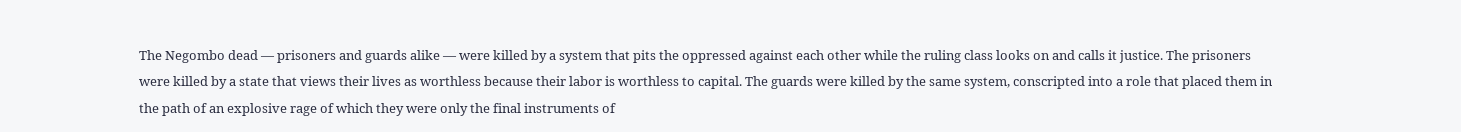The Negombo dead — prisoners and guards alike — were killed by a system that pits the oppressed against each other while the ruling class looks on and calls it justice. The prisoners were killed by a state that views their lives as worthless because their labor is worthless to capital. The guards were killed by the same system, conscripted into a role that placed them in the path of an explosive rage of which they were only the final instruments of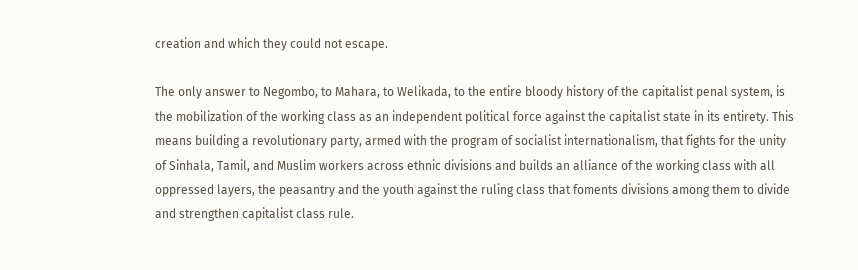creation and which they could not escape.

The only answer to Negombo, to Mahara, to Welikada, to the entire bloody history of the capitalist penal system, is the mobilization of the working class as an independent political force against the capitalist state in its entirety. This means building a revolutionary party, armed with the program of socialist internationalism, that fights for the unity of Sinhala, Tamil, and Muslim workers across ethnic divisions and builds an alliance of the working class with all oppressed layers, the peasantry and the youth against the ruling class that foments divisions among them to divide and strengthen capitalist class rule.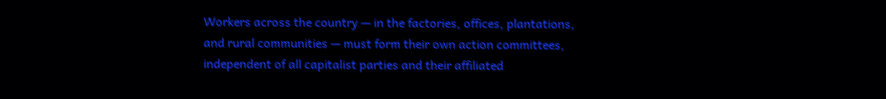Workers across the country — in the factories, offices, plantations, and rural communities — must form their own action committees, independent of all capitalist parties and their affiliated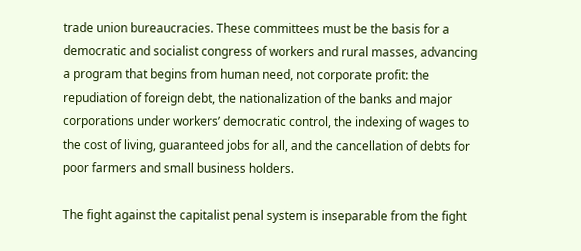trade union bureaucracies. These committees must be the basis for a democratic and socialist congress of workers and rural masses, advancing a program that begins from human need, not corporate profit: the repudiation of foreign debt, the nationalization of the banks and major corporations under workers’ democratic control, the indexing of wages to the cost of living, guaranteed jobs for all, and the cancellation of debts for poor farmers and small business holders.

The fight against the capitalist penal system is inseparable from the fight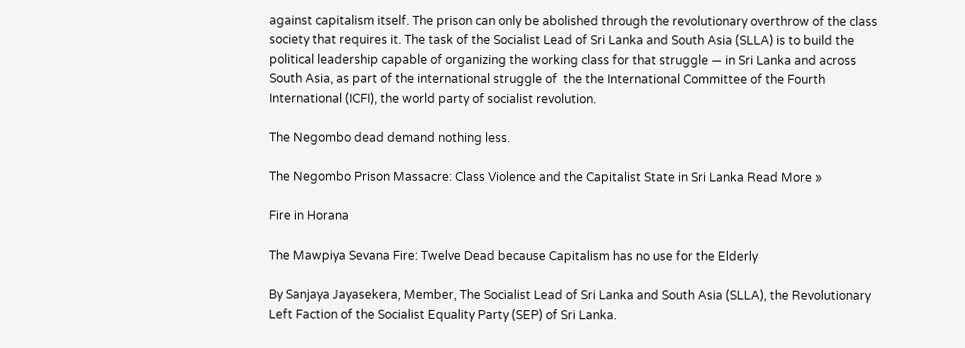against capitalism itself. The prison can only be abolished through the revolutionary overthrow of the class society that requires it. The task of the Socialist Lead of Sri Lanka and South Asia (SLLA) is to build the political leadership capable of organizing the working class for that struggle — in Sri Lanka and across South Asia, as part of the international struggle of  the the International Committee of the Fourth International (ICFI), the world party of socialist revolution.

The Negombo dead demand nothing less.

The Negombo Prison Massacre: Class Violence and the Capitalist State in Sri Lanka Read More »

Fire in Horana

The Mawpiya Sevana Fire: Twelve Dead because Capitalism has no use for the Elderly

By Sanjaya Jayasekera, Member, The Socialist Lead of Sri Lanka and South Asia (SLLA), the Revolutionary Left Faction of the Socialist Equality Party (SEP) of Sri Lanka.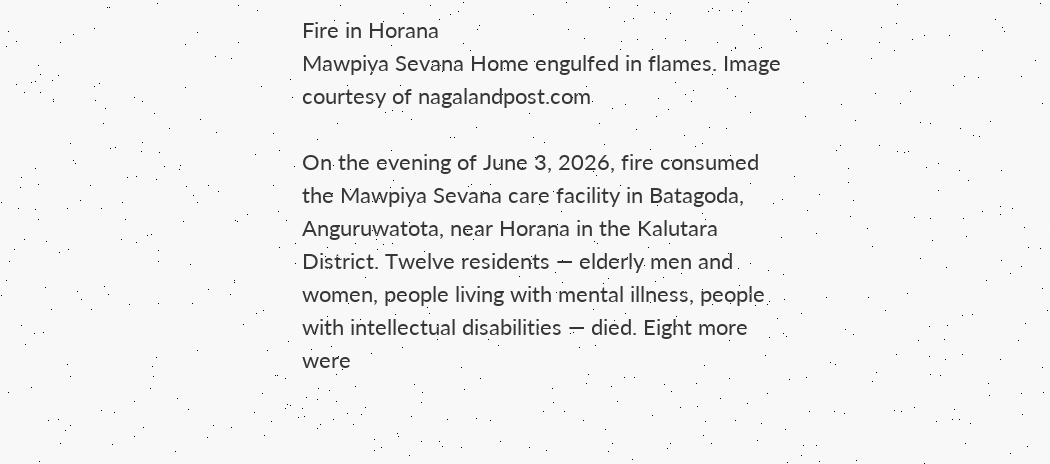Fire in Horana
Mawpiya Sevana Home engulfed in flames. Image courtesy of nagalandpost.com

On the evening of June 3, 2026, fire consumed the Mawpiya Sevana care facility in Batagoda, Anguruwatota, near Horana in the Kalutara District. Twelve residents — elderly men and women, people living with mental illness, people with intellectual disabilities — died. Eight more were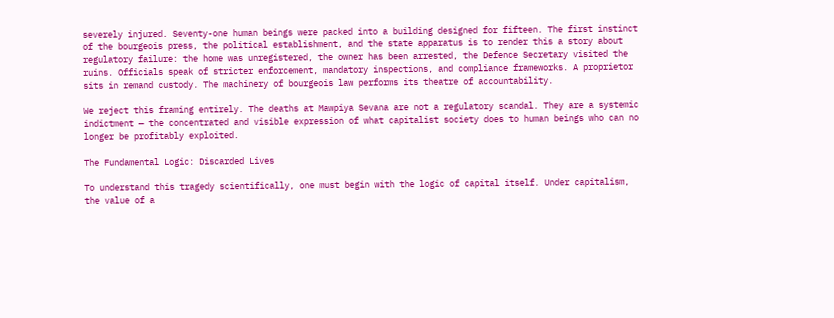severely injured. Seventy-one human beings were packed into a building designed for fifteen. The first instinct of the bourgeois press, the political establishment, and the state apparatus is to render this a story about regulatory failure: the home was unregistered, the owner has been arrested, the Defence Secretary visited the ruins. Officials speak of stricter enforcement, mandatory inspections, and compliance frameworks. A proprietor sits in remand custody. The machinery of bourgeois law performs its theatre of accountability.

We reject this framing entirely. The deaths at Mawpiya Sevana are not a regulatory scandal. They are a systemic indictment — the concentrated and visible expression of what capitalist society does to human beings who can no longer be profitably exploited.

The Fundamental Logic: Discarded Lives

To understand this tragedy scientifically, one must begin with the logic of capital itself. Under capitalism, the value of a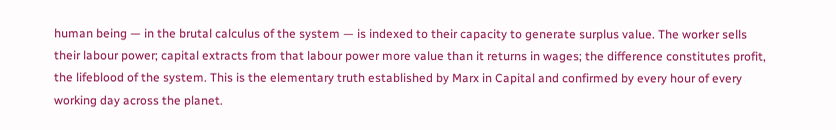human being — in the brutal calculus of the system — is indexed to their capacity to generate surplus value. The worker sells their labour power; capital extracts from that labour power more value than it returns in wages; the difference constitutes profit, the lifeblood of the system. This is the elementary truth established by Marx in Capital and confirmed by every hour of every working day across the planet.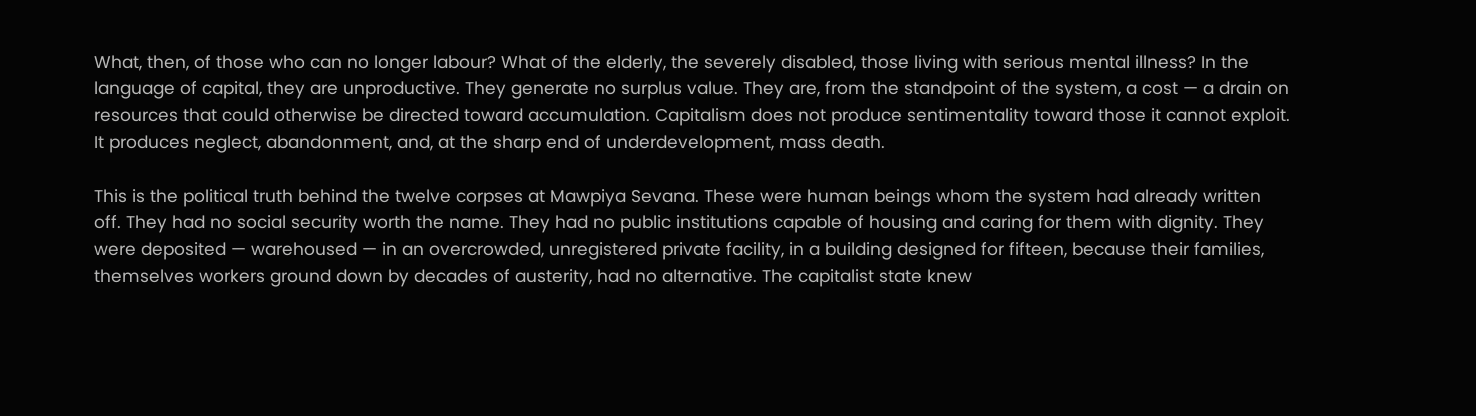What, then, of those who can no longer labour? What of the elderly, the severely disabled, those living with serious mental illness? In the language of capital, they are unproductive. They generate no surplus value. They are, from the standpoint of the system, a cost — a drain on resources that could otherwise be directed toward accumulation. Capitalism does not produce sentimentality toward those it cannot exploit. It produces neglect, abandonment, and, at the sharp end of underdevelopment, mass death.

This is the political truth behind the twelve corpses at Mawpiya Sevana. These were human beings whom the system had already written off. They had no social security worth the name. They had no public institutions capable of housing and caring for them with dignity. They were deposited — warehoused — in an overcrowded, unregistered private facility, in a building designed for fifteen, because their families, themselves workers ground down by decades of austerity, had no alternative. The capitalist state knew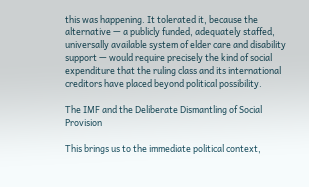this was happening. It tolerated it, because the alternative — a publicly funded, adequately staffed, universally available system of elder care and disability support — would require precisely the kind of social expenditure that the ruling class and its international creditors have placed beyond political possibility.

The IMF and the Deliberate Dismantling of Social Provision

This brings us to the immediate political context,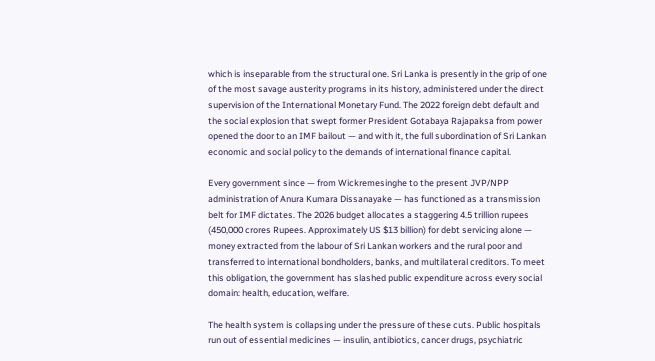which is inseparable from the structural one. Sri Lanka is presently in the grip of one of the most savage austerity programs in its history, administered under the direct supervision of the International Monetary Fund. The 2022 foreign debt default and the social explosion that swept former President Gotabaya Rajapaksa from power opened the door to an IMF bailout — and with it, the full subordination of Sri Lankan economic and social policy to the demands of international finance capital.

Every government since — from Wickremesinghe to the present JVP/NPP administration of Anura Kumara Dissanayake — has functioned as a transmission belt for IMF dictates. The 2026 budget allocates a staggering 4.5 trillion rupees (450,000 crores Rupees. Approximately US $13 billion) for debt servicing alone — money extracted from the labour of Sri Lankan workers and the rural poor and transferred to international bondholders, banks, and multilateral creditors. To meet this obligation, the government has slashed public expenditure across every social domain: health, education, welfare.

The health system is collapsing under the pressure of these cuts. Public hospitals run out of essential medicines — insulin, antibiotics, cancer drugs, psychiatric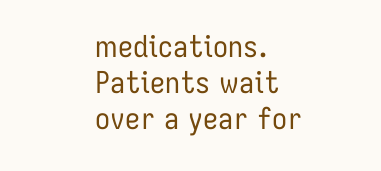medications. Patients wait over a year for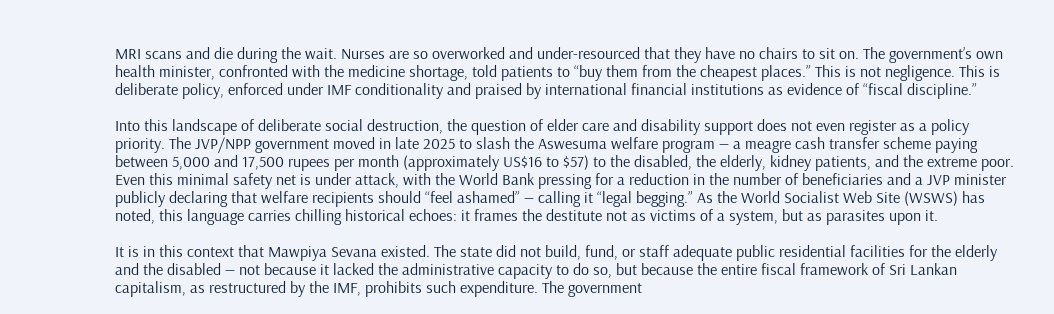MRI scans and die during the wait. Nurses are so overworked and under-resourced that they have no chairs to sit on. The government’s own health minister, confronted with the medicine shortage, told patients to “buy them from the cheapest places.” This is not negligence. This is deliberate policy, enforced under IMF conditionality and praised by international financial institutions as evidence of “fiscal discipline.”

Into this landscape of deliberate social destruction, the question of elder care and disability support does not even register as a policy priority. The JVP/NPP government moved in late 2025 to slash the Aswesuma welfare program — a meagre cash transfer scheme paying between 5,000 and 17,500 rupees per month (approximately US$16 to $57) to the disabled, the elderly, kidney patients, and the extreme poor. Even this minimal safety net is under attack, with the World Bank pressing for a reduction in the number of beneficiaries and a JVP minister publicly declaring that welfare recipients should “feel ashamed” — calling it “legal begging.” As the World Socialist Web Site (WSWS) has noted, this language carries chilling historical echoes: it frames the destitute not as victims of a system, but as parasites upon it.

It is in this context that Mawpiya Sevana existed. The state did not build, fund, or staff adequate public residential facilities for the elderly and the disabled — not because it lacked the administrative capacity to do so, but because the entire fiscal framework of Sri Lankan capitalism, as restructured by the IMF, prohibits such expenditure. The government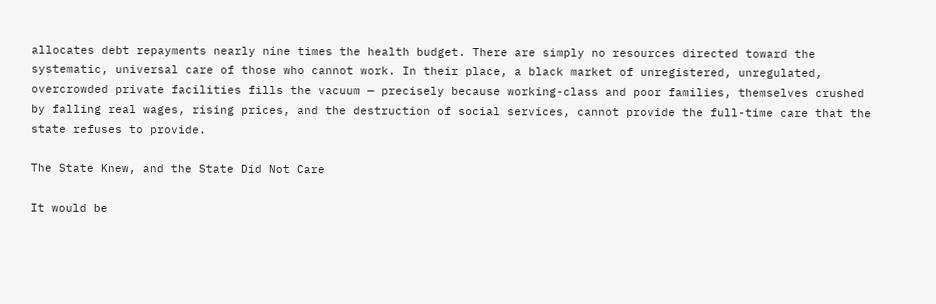allocates debt repayments nearly nine times the health budget. There are simply no resources directed toward the systematic, universal care of those who cannot work. In their place, a black market of unregistered, unregulated, overcrowded private facilities fills the vacuum — precisely because working-class and poor families, themselves crushed by falling real wages, rising prices, and the destruction of social services, cannot provide the full-time care that the state refuses to provide.

The State Knew, and the State Did Not Care

It would be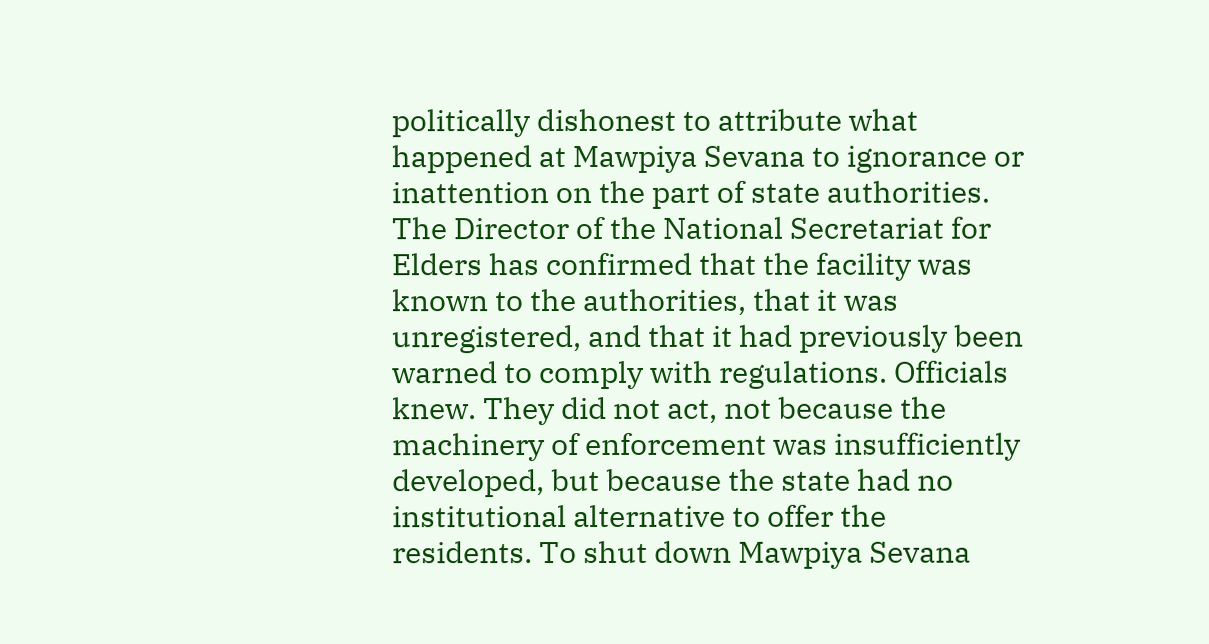politically dishonest to attribute what happened at Mawpiya Sevana to ignorance or inattention on the part of state authorities. The Director of the National Secretariat for Elders has confirmed that the facility was known to the authorities, that it was unregistered, and that it had previously been warned to comply with regulations. Officials knew. They did not act, not because the machinery of enforcement was insufficiently developed, but because the state had no institutional alternative to offer the residents. To shut down Mawpiya Sevana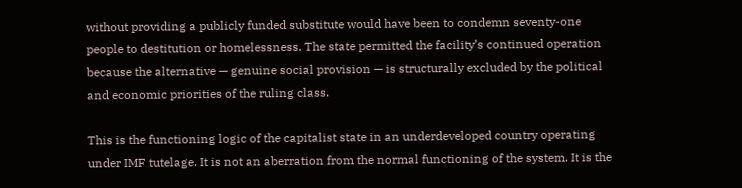without providing a publicly funded substitute would have been to condemn seventy-one people to destitution or homelessness. The state permitted the facility’s continued operation because the alternative — genuine social provision — is structurally excluded by the political and economic priorities of the ruling class.

This is the functioning logic of the capitalist state in an underdeveloped country operating under IMF tutelage. It is not an aberration from the normal functioning of the system. It is the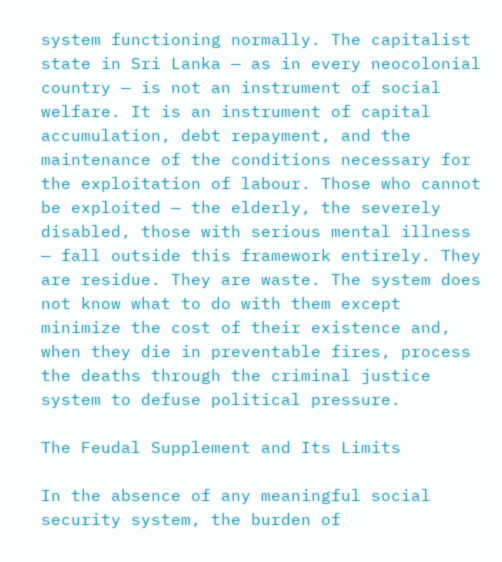system functioning normally. The capitalist state in Sri Lanka — as in every neocolonial country — is not an instrument of social welfare. It is an instrument of capital accumulation, debt repayment, and the maintenance of the conditions necessary for the exploitation of labour. Those who cannot be exploited — the elderly, the severely disabled, those with serious mental illness — fall outside this framework entirely. They are residue. They are waste. The system does not know what to do with them except minimize the cost of their existence and, when they die in preventable fires, process the deaths through the criminal justice system to defuse political pressure.

The Feudal Supplement and Its Limits

In the absence of any meaningful social security system, the burden of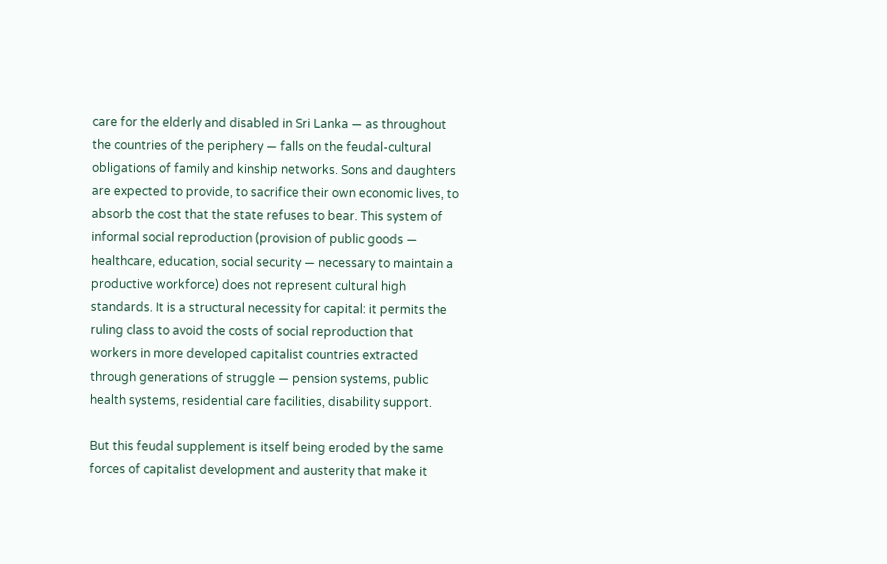care for the elderly and disabled in Sri Lanka — as throughout the countries of the periphery — falls on the feudal-cultural obligations of family and kinship networks. Sons and daughters are expected to provide, to sacrifice their own economic lives, to absorb the cost that the state refuses to bear. This system of informal social reproduction (provision of public goods — healthcare, education, social security — necessary to maintain a productive workforce) does not represent cultural high standards. It is a structural necessity for capital: it permits the ruling class to avoid the costs of social reproduction that workers in more developed capitalist countries extracted through generations of struggle — pension systems, public health systems, residential care facilities, disability support.

But this feudal supplement is itself being eroded by the same forces of capitalist development and austerity that make it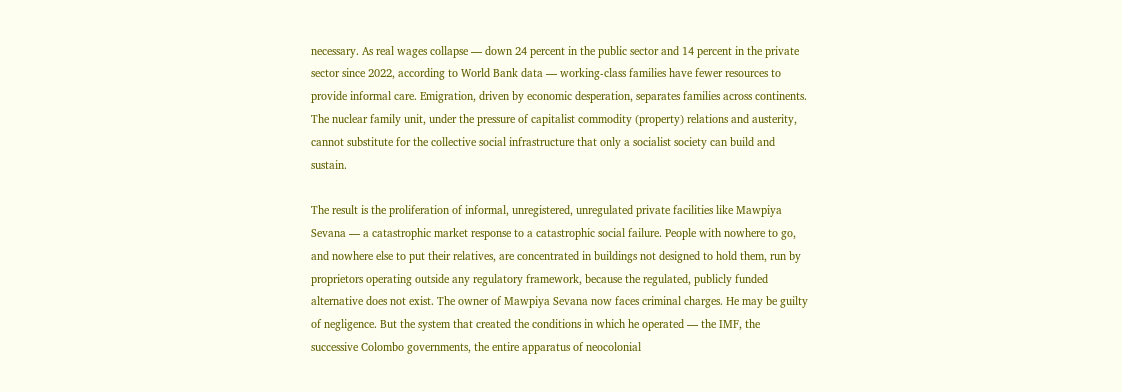necessary. As real wages collapse — down 24 percent in the public sector and 14 percent in the private sector since 2022, according to World Bank data — working-class families have fewer resources to provide informal care. Emigration, driven by economic desperation, separates families across continents. The nuclear family unit, under the pressure of capitalist commodity (property) relations and austerity, cannot substitute for the collective social infrastructure that only a socialist society can build and sustain.

The result is the proliferation of informal, unregistered, unregulated private facilities like Mawpiya Sevana — a catastrophic market response to a catastrophic social failure. People with nowhere to go, and nowhere else to put their relatives, are concentrated in buildings not designed to hold them, run by proprietors operating outside any regulatory framework, because the regulated, publicly funded alternative does not exist. The owner of Mawpiya Sevana now faces criminal charges. He may be guilty of negligence. But the system that created the conditions in which he operated — the IMF, the successive Colombo governments, the entire apparatus of neocolonial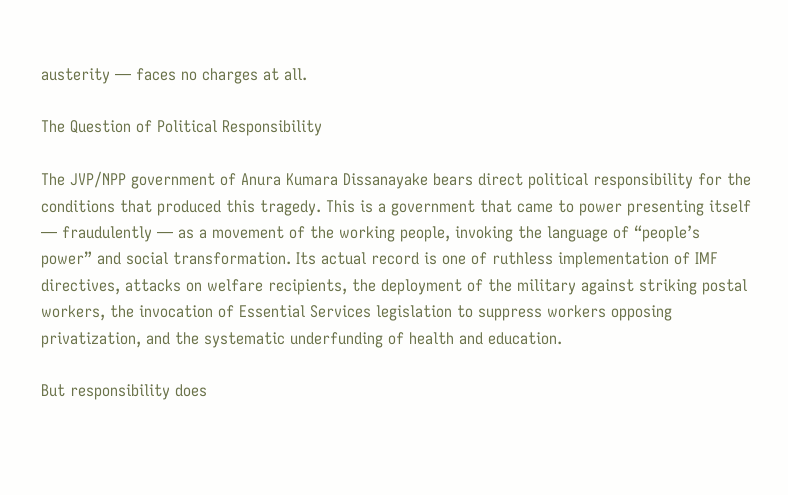austerity — faces no charges at all.

The Question of Political Responsibility

The JVP/NPP government of Anura Kumara Dissanayake bears direct political responsibility for the conditions that produced this tragedy. This is a government that came to power presenting itself — fraudulently — as a movement of the working people, invoking the language of “people’s power” and social transformation. Its actual record is one of ruthless implementation of IMF directives, attacks on welfare recipients, the deployment of the military against striking postal workers, the invocation of Essential Services legislation to suppress workers opposing privatization, and the systematic underfunding of health and education.

But responsibility does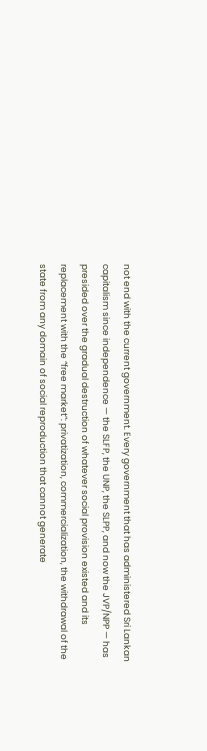not end with the current government. Every government that has administered Sri Lankan capitalism since independence — the SLFP, the UNP, the SLPP, and now the JVP/NPP — has presided over the gradual destruction of whatever social provision existed and its replacement with the “free market”: privatization, commercialization, the withdrawal of the state from any domain of social reproduction that cannot generate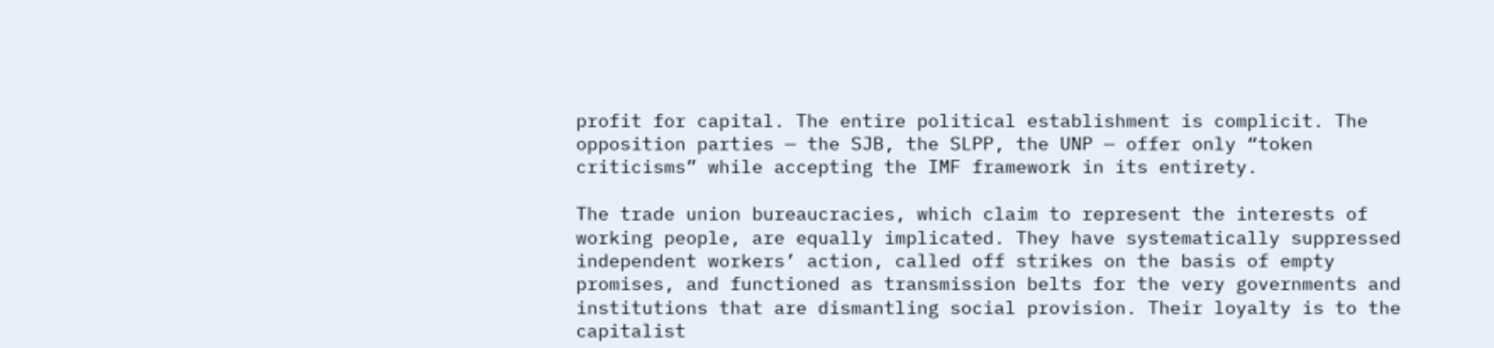profit for capital. The entire political establishment is complicit. The opposition parties — the SJB, the SLPP, the UNP — offer only “token criticisms” while accepting the IMF framework in its entirety.

The trade union bureaucracies, which claim to represent the interests of working people, are equally implicated. They have systematically suppressed independent workers’ action, called off strikes on the basis of empty promises, and functioned as transmission belts for the very governments and institutions that are dismantling social provision. Their loyalty is to the capitalist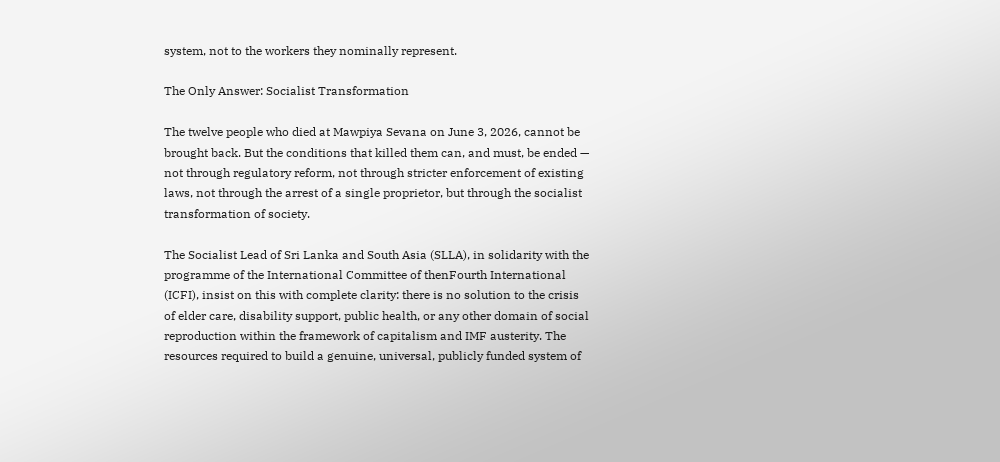system, not to the workers they nominally represent.

The Only Answer: Socialist Transformation

The twelve people who died at Mawpiya Sevana on June 3, 2026, cannot be brought back. But the conditions that killed them can, and must, be ended — not through regulatory reform, not through stricter enforcement of existing laws, not through the arrest of a single proprietor, but through the socialist transformation of society.

The Socialist Lead of Sri Lanka and South Asia (SLLA), in solidarity with the programme of the International Committee of thenFourth International (ICFI), insist on this with complete clarity: there is no solution to the crisis of elder care, disability support, public health, or any other domain of social reproduction within the framework of capitalism and IMF austerity. The resources required to build a genuine, universal, publicly funded system of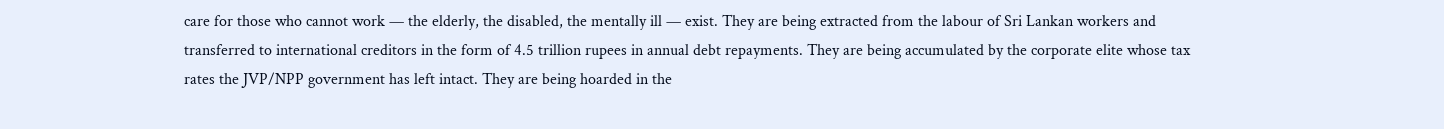care for those who cannot work — the elderly, the disabled, the mentally ill — exist. They are being extracted from the labour of Sri Lankan workers and transferred to international creditors in the form of 4.5 trillion rupees in annual debt repayments. They are being accumulated by the corporate elite whose tax rates the JVP/NPP government has left intact. They are being hoarded in the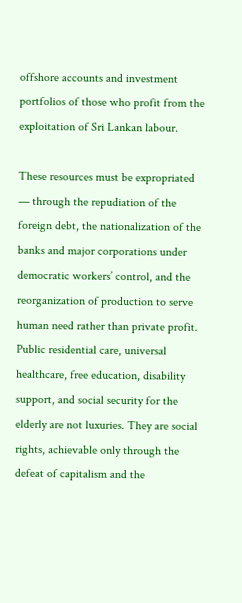offshore accounts and investment portfolios of those who profit from the exploitation of Sri Lankan labour.

These resources must be expropriated — through the repudiation of the foreign debt, the nationalization of the banks and major corporations under democratic workers’ control, and the reorganization of production to serve human need rather than private profit. Public residential care, universal healthcare, free education, disability support, and social security for the elderly are not luxuries. They are social rights, achievable only through the defeat of capitalism and the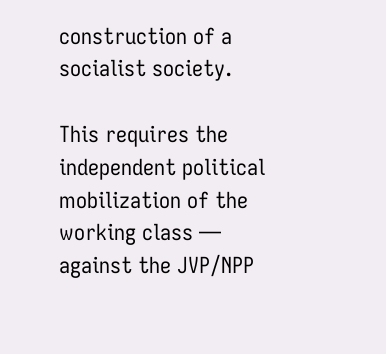construction of a socialist society.

This requires the independent political mobilization of the working class — against the JVP/NPP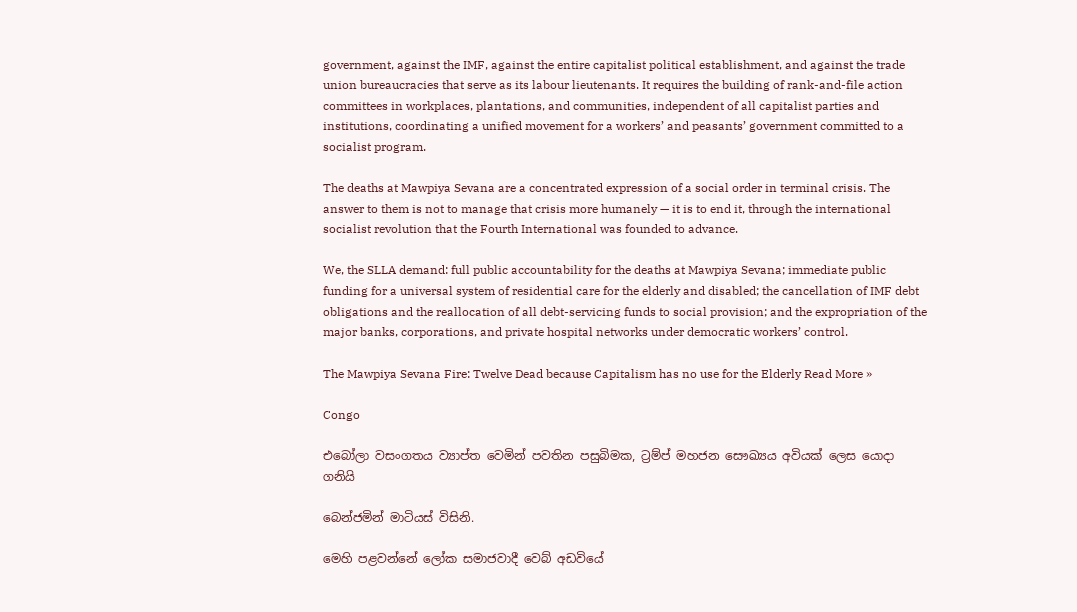government, against the IMF, against the entire capitalist political establishment, and against the trade union bureaucracies that serve as its labour lieutenants. It requires the building of rank-and-file action committees in workplaces, plantations, and communities, independent of all capitalist parties and institutions, coordinating a unified movement for a workers’ and peasants’ government committed to a socialist program.

The deaths at Mawpiya Sevana are a concentrated expression of a social order in terminal crisis. The answer to them is not to manage that crisis more humanely — it is to end it, through the international socialist revolution that the Fourth International was founded to advance.

We, the SLLA demand: full public accountability for the deaths at Mawpiya Sevana; immediate public funding for a universal system of residential care for the elderly and disabled; the cancellation of IMF debt obligations and the reallocation of all debt-servicing funds to social provision; and the expropriation of the major banks, corporations, and private hospital networks under democratic workers’ control.

The Mawpiya Sevana Fire: Twelve Dead because Capitalism has no use for the Elderly Read More »

Congo

එබෝලා වසංගතය ව්‍යාප්ත වෙමින් පවතින පසුබිමක, ට්‍රම්ප් මහජන සෞඛ්‍යය අවියක් ලෙස යොදා ගනියි

බෙන්ජමින් මාටියස් විසිනි.

මෙහි පළවන්නේ ලෝක සමාජවාදී වෙබ් අඩවියේ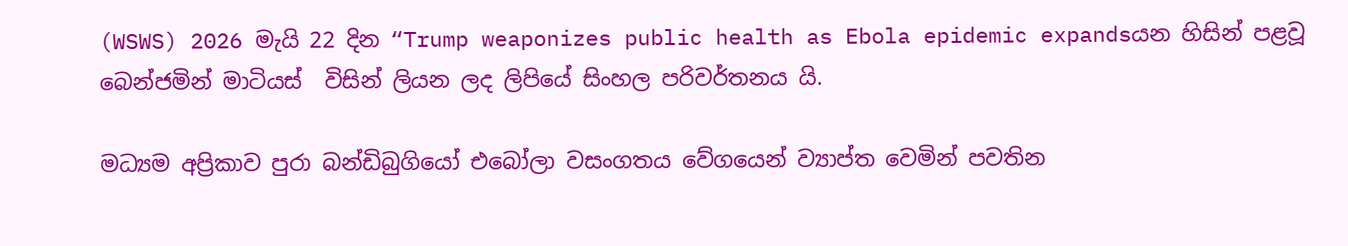(WSWS) 2026 මැයි 22 දින “Trump weaponizes public health as Ebola epidemic expandsයන හිසින් පළවූ බෙන්ජමින් මාටියස්  විසින් ලියන ලද ලිපියේ සිංහල පරිවර්තනය යි.

මධ්‍යම අප්‍රිකාව පුරා බන්ඩිබුගියෝ එබෝලා වසංගතය වේගයෙන් ව්‍යාප්ත වෙමින් පවතින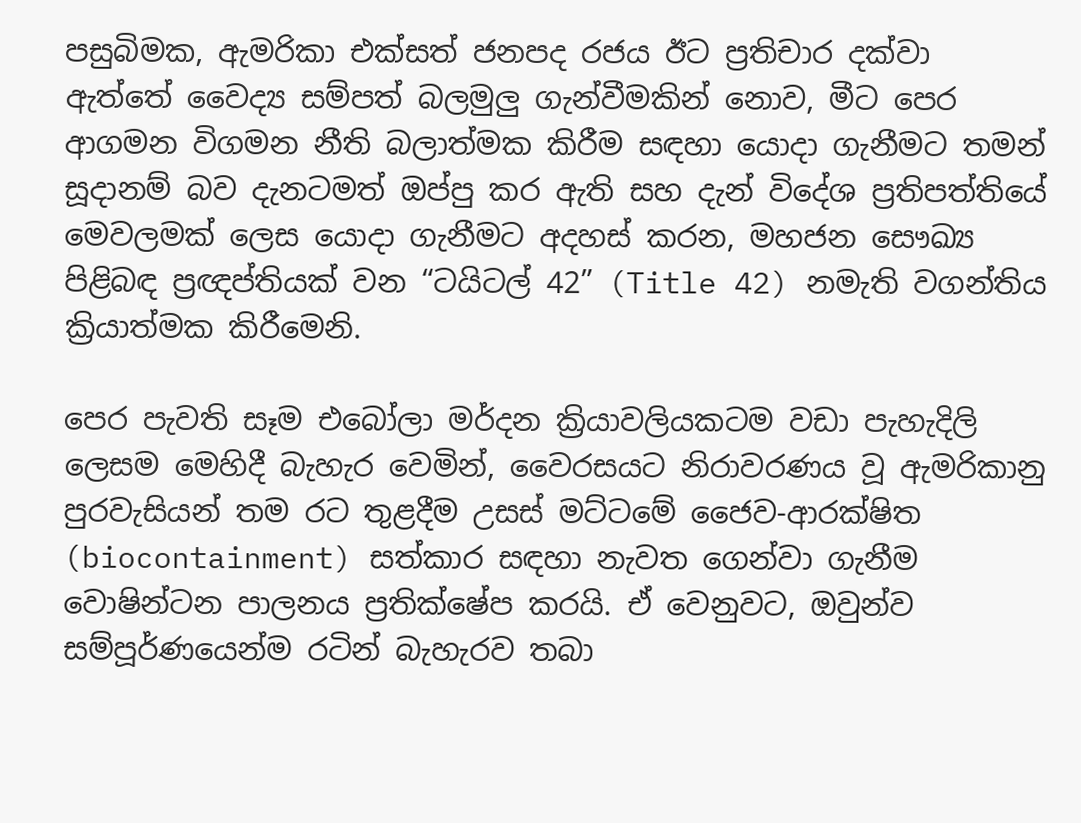පසුබිමක, ඇමරිකා එක්සත් ජනපද රජය ඊට ප්‍රතිචාර දක්වා ඇත්තේ වෛද්‍ය සම්පත් බලමුලු ගැන්වීමකින් නොව, මීට පෙර ආගමන විගමන නීති බලාත්මක කිරීම සඳහා යොදා ගැනීමට තමන් සූදානම් බව දැනටමත් ඔප්පු කර ඇති සහ දැන් විදේශ ප්‍රතිපත්තියේ මෙවලමක් ලෙස යොදා ගැනීමට අදහස් කරන, මහජන සෞඛ්‍ය පිළිබඳ ප්‍රඥප්තියක් වන “ටයිටල් 42” (Title 42) නමැති වගන්තිය ක්‍රියාත්මක කිරීමෙනි.

පෙර පැවති සෑම එබෝලා මර්දන ක්‍රියාවලියකටම වඩා පැහැදිලි ලෙසම මෙහිදී බැහැර වෙමින්, වෛරසයට නිරාවරණය වූ ඇමරිකානු පුරවැසියන් තම රට තුළදීම උසස් මට්ටමේ ජෛව-ආරක්ෂිත (biocontainment) සත්කාර සඳහා නැවත ගෙන්වා ගැනීම වොෂින්ටන පාලනය ප්‍රතික්ෂේප කරයි. ඒ වෙනුවට, ඔවුන්ව සම්පූර්ණයෙන්ම රටින් බැහැරව තබා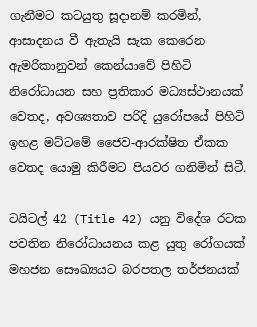ගැනීමට කටයුතු සූදානම් කරමින්, ආසාදනය වී ඇතැයි සැක කෙරෙන ඇමරිකානුවන් කෙන්යාවේ පිහිටි නිරෝධායන සහ ප්‍රතිකාර මධ්‍යස්ථානයක් වෙතද, අවශ්‍යතාව පරිදි යුරෝපයේ පිහිටි ඉහළ මට්ටමේ ජෛව-ආරක්ෂිත ඒකක වෙතද යොමු කිරීමට පියවර ගනිමින් සිටී.

ටයිටල් 42 (Title 42) යනු විදේශ රටක පවතින නිරෝධායනය කළ යුතු රෝගයක් මහජන සෞඛ්‍යයට බරපතල තර්ජනයක්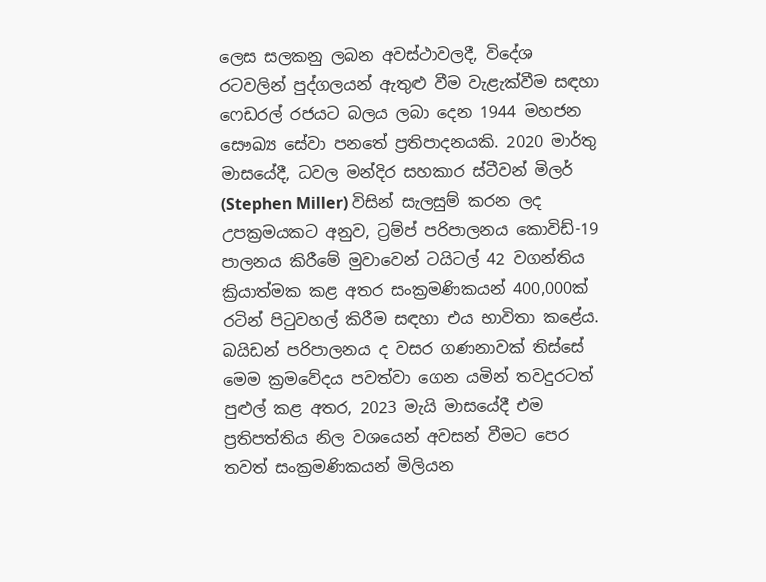ලෙස සලකනු ලබන අවස්ථාවලදී, විදේශ රටවලින් පුද්ගලයන් ඇතුළු වීම වැළැක්වීම සඳහා ෆෙඩරල් රජයට බලය ලබා දෙන 1944 මහජන සෞඛ්‍ය සේවා පනතේ ප්‍රතිපාදනයකි. 2020 මාර්තු මාසයේදී, ධවල මන්දිර සහකාර ස්ටීවන් මිලර් (Stephen Miller) විසින් සැලසුම් කරන ලද උපක්‍රමයකට අනුව, ට්‍රම්ප් පරිපාලනය කොවිඩ්-19 පාලනය කිරීමේ මුවාවෙන් ටයිටල් 42 වගන්තිය ක්‍රියාත්මක කළ අතර සංක්‍රමණිකයන් 400,000ක් රටින් පිටුවහල් කිරීම සඳහා එය භාවිතා කළේය. බයිඩන් පරිපාලනය ද වසර ගණනාවක් තිස්සේ මෙම ක්‍රමවේදය පවත්වා ගෙන යමින් තවදුරටත් පුළුල් කළ අතර, 2023 මැයි මාසයේදී එම ප්‍රතිපත්තිය නිල වශයෙන් අවසන් වීමට පෙර තවත් සංක්‍රමණිකයන් මිලියන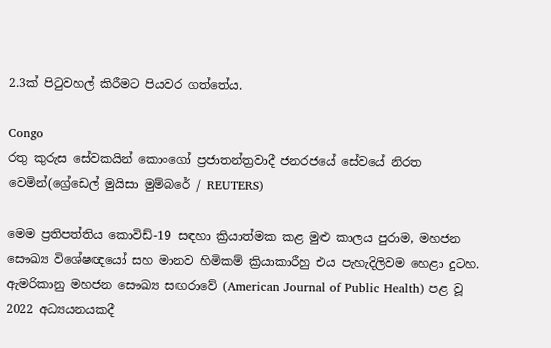2.3ක් පිටුවහල් කිරීමට පියවර ගත්තේය.

Congo
රතු කුරුස සේවකයින් කොංගෝ ප්‍රජාතන්ත්‍රවාදී ජනරජයේ සේවයේ නිරත වෙමින්(ග්‍රේඩෙල් මුයිසා මුම්බරේ / REUTERS)

මෙම ප්‍රතිපත්තිය කොවිඩ්-19 සඳහා ක්‍රියාත්මක කළ මුළු කාලය පුරාම, මහජන සෞඛ්‍ය විශේෂඥයෝ සහ මානව හිමිකම් ක්‍රියාකාරීහු එය පැහැදිලිවම හෙළා දුටහ. ඇමරිකානු මහජන සෞඛ්‍ය සඟරාවේ (American Journal of Public Health) පළ වූ 2022 අධ්‍යයනයකදී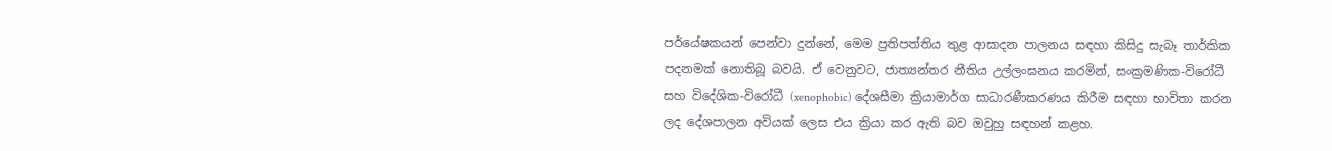පර්යේෂකයන් පෙන්වා දුන්නේ, මෙම ප්‍රතිපත්තිය තුළ ආසාදන පාලනය සඳහා කිසිදු සැබෑ තාර්කික පදනමක් නොතිබූ බවයි. ඒ වෙනුවට, ජාත්‍යන්තර නීතිය උල්ලංඝනය කරමින්, සංක්‍රමණික-විරෝධී සහ විදේශික-විරෝධී (xenophobic) දේශසීමා ක්‍රියාමාර්ග සාධාරණීකරණය කිරීම සඳහා භාවිතා කරන ලද දේශපාලන අවියක් ලෙස එය ක්‍රියා කර ඇති බව ඔවුහු සඳහන් කළහ.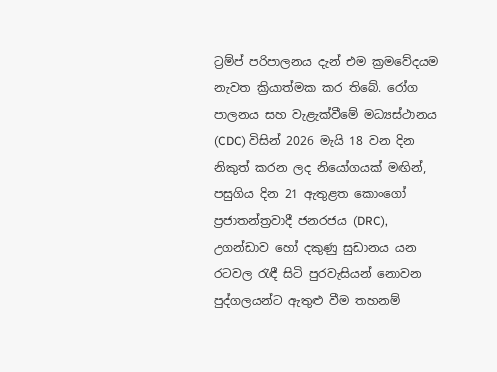ට්‍රම්ප් පරිපාලනය දැන් එම ක්‍රමවේදයම නැවත ක්‍රියාත්මක කර තිබේ. රෝග පාලනය සහ වැළැක්වීමේ මධ්‍යස්ථානය (CDC) විසින් 2026 මැයි 18 වන දින නිකුත් කරන ලද නියෝගයක් මඟින්, පසුගිය දින 21 ඇතුළත කොංගෝ ප්‍රජාතන්ත්‍රවාදී ජනරජය (DRC), උගන්ඩාව හෝ දකුණු සුඩානය යන රටවල රැඳී සිටි පුරවැසියන් නොවන පුද්ගලයන්ට ඇතුළු වීම තහනම්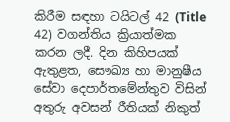කිරීම සඳහා ටයිටල් 42 (Title 42) වගන්තිය ක්‍රියාත්මක කරන ලදී. දින කිහිපයක් ඇතුළත, සෞඛ්‍ය හා මානුෂීය සේවා දෙපාර්තමේන්තුව විසින් අතුරු අවසන් රීතියක් නිකුත්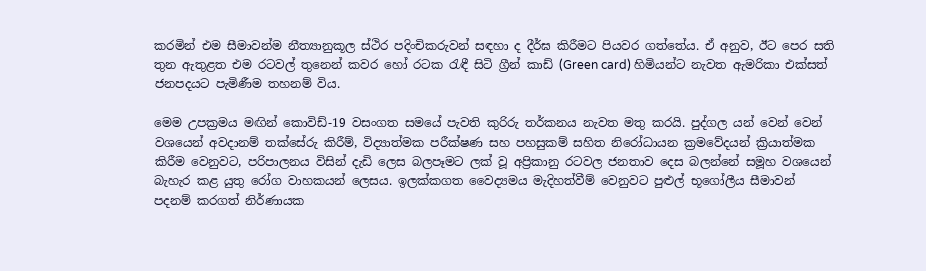කරමින් එම සීමාවන්ම නීත්‍යානුකූල ස්ථිර පදිංචිකරුවන් සඳහා ද දීර්ඝ කිරීමට පියවර ගත්තේය. ඒ අනුව, ඊට පෙර සති තුන ඇතුළත එම රටවල් තුනෙන් කවර හෝ රටක රැඳී සිටි ග්‍රීන් කාඩ් (Green card) හිමියන්ට නැවත ඇමරිකා එක්සත් ජනපදයට පැමිණීම තහනම් විය.

මෙම උපක්‍රමය මඟින් කොවිඩ්-19 වසංගත සමයේ පැවති කුරිරු තර්කනය නැවත මතු කරයි. පුද්ගල යන් වෙන් වෙන් වශයෙන් අවදානම් තක්සේරු කිරීම්, විද්‍යාත්මක පරීක්ෂණ සහ පහසුකම් සහිත නිරෝධායන ක්‍රමවේදයන් ක්‍රියාත්මක කිරීම වෙනුවට, පරිපාලනය විසින් දැඩි ලෙස බලපෑමට ලක් වූ අප්‍රිකානු රටවල ජනතාව දෙස බලන්නේ සමූහ වශයෙන් බැහැර කළ යුතු රෝග වාහකයන් ලෙසය. ඉලක්කගත වෛද්‍යමය මැදිහත්වීම් වෙනුවට පුළුල් භූගෝලීය සීමාවන් පදනම් කරගත් නිර්ණායක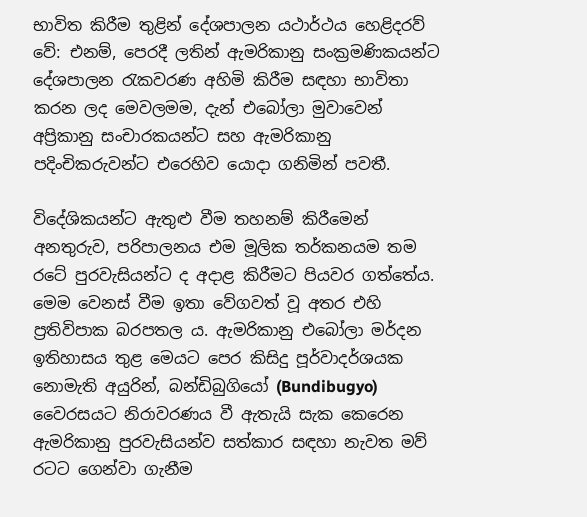භාවිත කිරීම තුළින් දේශපාලන යථාර්ථය හෙළිදරව් වේ: එනම්, පෙරදී ලතින් ඇමරිකානු සංක්‍රමණිකයන්ට දේශපාලන රැකවරණ අහිමි කිරීම සඳහා භාවිතා කරන ලද මෙවලමම, දැන් එබෝලා මුවාවෙන් අප්‍රිකානු සංචාරකයන්ට සහ ඇමරිකානු පදිංචිකරුවන්ට එරෙහිව යොදා ගනිමින් පවතී.

විදේශිකයන්ට ඇතුළු වීම තහනම් කිරීමෙන් අනතුරුව, පරිපාලනය එම මූලික තර්කනයම තම රටේ පුරවැසියන්ට ද අදාළ කිරීමට පියවර ගත්තේය. මෙම වෙනස් වීම ඉතා වේගවත් වූ අතර එහි ප්‍රතිවිපාක බරපතල ය. ඇමරිකානු එබෝලා මර්දන ඉතිහාසය තුළ මෙයට පෙර කිසිදු පූර්වාදර්ශයක නොමැති අයුරින්, බන්ඩිබුගියෝ (Bundibugyo) වෛරසයට නිරාවරණය වී ඇතැයි සැක කෙරෙන ඇමරිකානු පුරවැසියන්ව සත්කාර සඳහා නැවත මව් රටට ගෙන්වා ගැනීම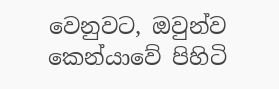වෙනුවට, ඔවුන්ව කෙන්යාවේ පිහිටි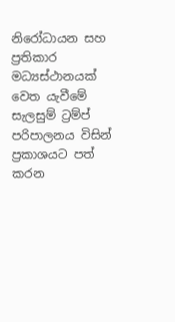නිරෝධායන සහ ප්‍රතිකාර මධ්‍යස්ථානයක් වෙත යැවීමේ සැලසුම් ට්‍රම්ප් පරිපාලනය විසින් ප්‍රකාශයට පත් කරන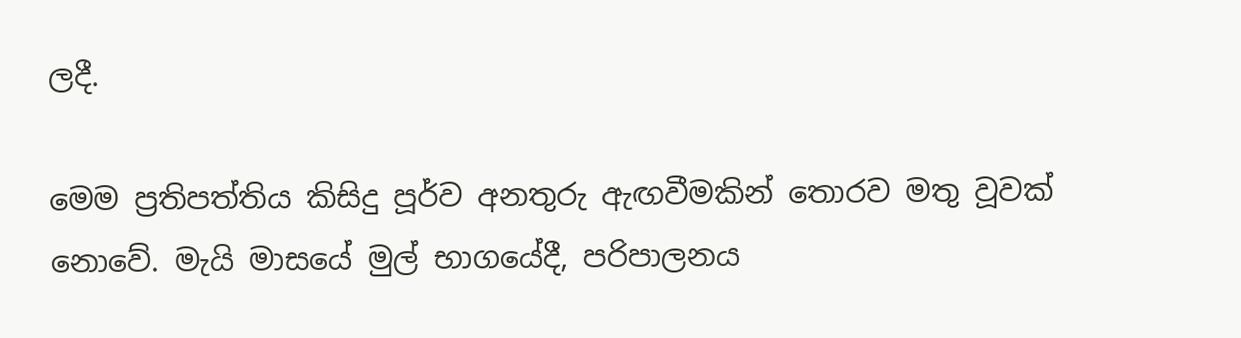ලදී.

මෙම ප්‍රතිපත්තිය කිසිදු පූර්ව අනතුරු ඇඟවීමකින් තොරව මතු වූවක් නොවේ. මැයි මාසයේ මුල් භාගයේදී, පරිපාලනය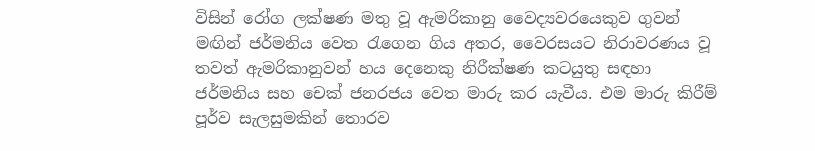විසින් රෝග ලක්ෂණ මතු වූ ඇමරිකානු වෛද්‍යවරයෙකුව ගුවන් මඟින් ජර්මනිය වෙත රැගෙන ගිය අතර, වෛරසයට නිරාවරණය වූ තවත් ඇමරිකානුවන් හය දෙනෙකු නිරීක්ෂණ කටයුතු සඳහා ජර්මනිය සහ චෙක් ජනරජය වෙත මාරු කර යැවීය. එම මාරු කිරීම් පූර්ව සැලසුමකින් තොරව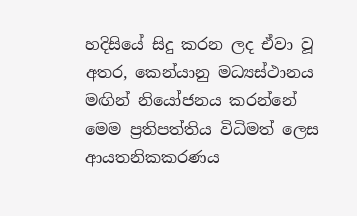හදිසියේ සිදු කරන ලද ඒවා වූ අතර, කෙන්යානු මධ්‍යස්ථානය මඟින් නියෝජනය කරන්නේ මෙම ප්‍රතිපත්තිය විධිමත් ලෙස ආයතනිකකරණය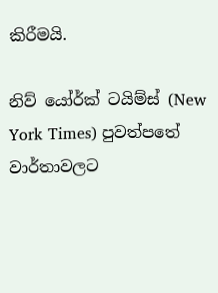කිරීමයි.

නිව් යෝර්ක් ටයිම්ස් (New York Times) පුවත්පතේ වාර්තාවලට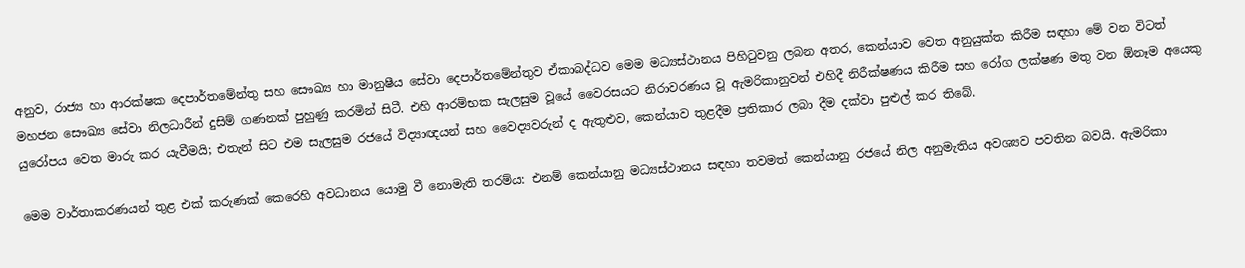අනුව, රාජ්‍ය හා ආරක්ෂක දෙපාර්තමේන්තු සහ සෞඛ්‍ය හා මානුෂීය සේවා දෙපාර්තමේන්තුව ඒකාබද්ධව මෙම මධ්‍යස්ථානය පිහිටුවනු ලබන අතර, කෙන්යාව වෙත අනුයුක්ත කිරීම සඳහා මේ වන විටත් මහජන සෞඛ්‍ය සේවා නිලධාරීන් දුසිම් ගණනක් පුහුණු කරමින් සිටී. එහි ආරම්භක සැලසුම වූයේ වෛරසයට නිරාවරණය වූ ඇමරිකානුවන් එහිදී නිරීක්ෂණය කිරීම සහ රෝග ලක්ෂණ මතු වන ඕනෑම අයෙකු යුරෝපය වෙත මාරු කර යැවීමයි; එතැන් සිට එම සැලසුම රජයේ විද්‍යාඥයන් සහ වෛද්‍යවරුන් ද ඇතුළුව, කෙන්යාව තුළදීම ප්‍රතිකාර ලබා දීම දක්වා පුළුල් කර තිබේ.

මෙම වාර්තාකරණයන් තුළ එක් කරුණක් කෙරෙහි අවධානය යොමු වී නොමැති තරම්ය: එනම් කෙන්යානු මධ්‍යස්ථානය සඳහා තවමත් කෙන්යානු රජයේ නිල අනුමැතිය අවශ්‍යව පවතින බවයි. ඇමරිකා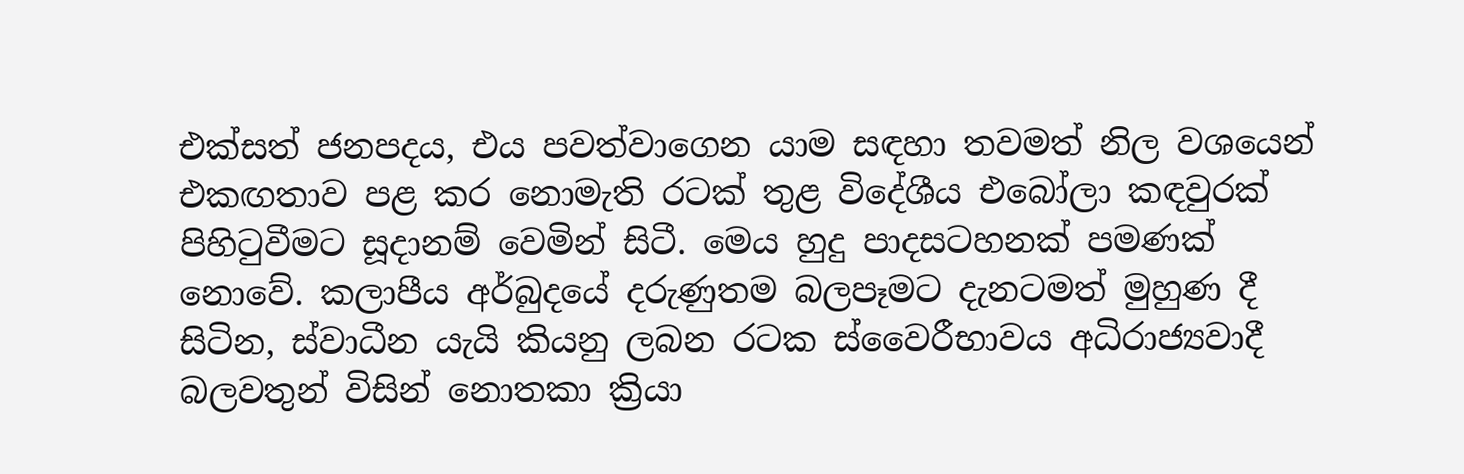එක්සත් ජනපදය, එය පවත්වාගෙන යාම සඳහා තවමත් නිල වශයෙන් එකඟතාව පළ කර නොමැති රටක් තුළ විදේශීය එබෝලා කඳවුරක් පිහිටුවීමට සූදානම් වෙමින් සිටී. මෙය හුදු පාදසටහනක් පමණක් නොවේ. කලාපීය අර්බුදයේ දරුණුතම බලපෑමට දැනටමත් මුහුණ දී සිටින, ස්වාධීන යැයි කියනු ලබන රටක ස්වෛරීභාවය අධිරාජ්‍යවාදී බලවතුන් විසින් නොතකා ක්‍රියා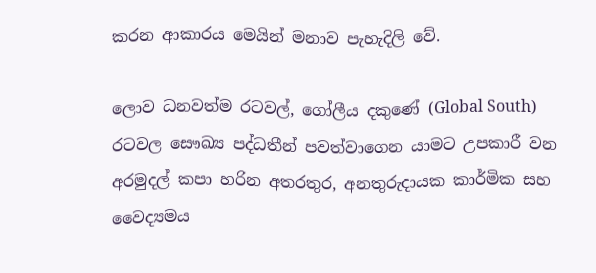කරන ආකාරය මෙයින් මනාව පැහැදිලි වේ.

ලොව ධනවත්ම රටවල්, ගෝලීය දකුණේ (Global South) රටවල සෞඛ්‍ය පද්ධතීන් පවත්වාගෙන යාමට උපකාරී වන අරමුදල් කපා හරින අතරතුර, අනතුරුදායක කාර්මික සහ වෛද්‍යමය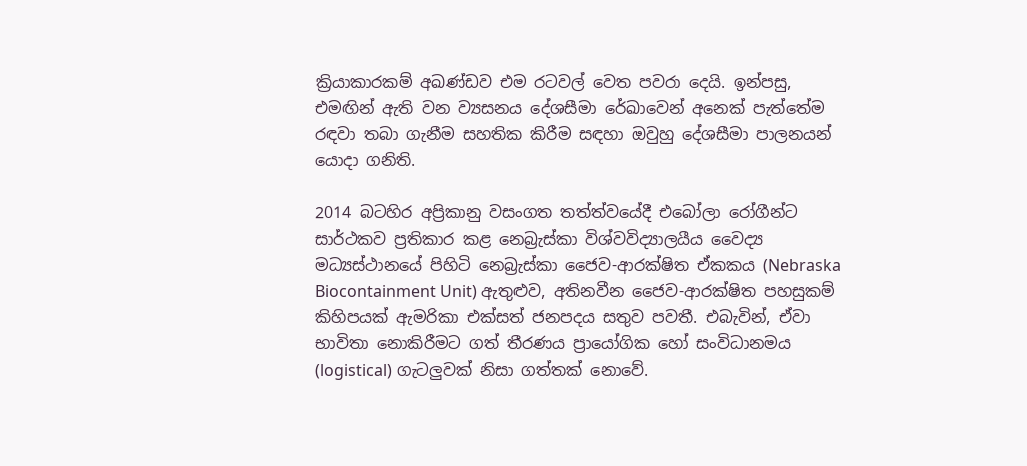ක්‍රියාකාරකම් අඛණ්ඩව එම රටවල් වෙත පවරා දෙයි. ඉන්පසු, එමඟින් ඇති වන ව්‍යසනය දේශසීමා රේඛාවෙන් අනෙක් පැත්තේම රඳවා තබා ගැනීම සහතික කිරීම සඳහා ඔවුහු දේශසීමා පාලනයන් යොදා ගනිති.

2014 බටහිර අප්‍රිකානු වසංගත තත්ත්වයේදී එබෝලා රෝගීන්ට සාර්ථකව ප්‍රතිකාර කළ නෙබ්‍රැස්කා විශ්වවිද්‍යාලයීය වෛද්‍ය මධ්‍යස්ථානයේ පිහිටි නෙබ්‍රැස්කා ජෛව-ආරක්ෂිත ඒකකය (Nebraska Biocontainment Unit) ඇතුළුව, අතිනවීන ජෛව-ආරක්ෂිත පහසුකම් කිහිපයක් ඇමරිකා එක්සත් ජනපදය සතුව පවතී. එබැවින්, ඒවා භාවිතා නොකිරීමට ගත් තීරණය ප්‍රායෝගික හෝ සංවිධානමය (logistical) ගැටලුවක් නිසා ගත්තක් නොවේ.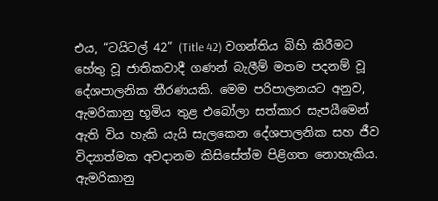එය, “ටයිටල් 42” (Title 42) වගන්තිය බිහි කිරීමට හේතු වූ ජාතිකවාදී ගණන් බැලීම් මතම පදනම් වූ දේශපාලනික තීරණයකි. මෙම පරිපාලනයට අනුව, ඇමරිකානු භූමිය තුළ එබෝලා සත්කාර සැපයීමෙන් ඇති විය හැකි යැයි සැලකෙන දේශපාලනික සහ ජීව විද්‍යාත්මක අවදානම කිසිසේත්ම පිළිගත නොහැකිය. ඇමරිකානු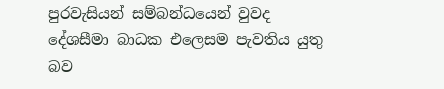පුරවැසියන් සම්බන්ධයෙන් වුවද දේශසීමා බාධක එලෙසම පැවතිය යුතු බව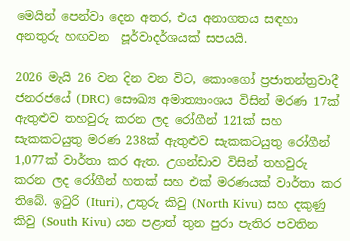මෙයින් පෙන්වා දෙන අතර, එය අනාගතය සඳහා අනතුරු හඟවන  පූර්වාදර්ශයක් සපයයි.

2026 මැයි 26 වන දින වන විට, කොංගෝ ප්‍රජාතන්ත්‍රවාදී ජනරජයේ (DRC) සෞඛ්‍ය අමාත්‍යාංශය විසින් මරණ 17ක් ඇතුළුව තහවුරු කරන ලද රෝගීන් 121ක් සහ සැකකටයුතු මරණ 238ක් ඇතුළුව සැකකටයුතු රෝගීන් 1,077ක් වාර්තා කර ඇත. උගන්ඩාව විසින් තහවුරු කරන ලද රෝගීන් හතක් සහ එක් මරණයක් වාර්තා කර තිබේ. ඉටුරි (Ituri), උතුරු කිවු (North Kivu) සහ දකුණු කිවු (South Kivu) යන පළාත් තුන පුරා පැතිර පවතින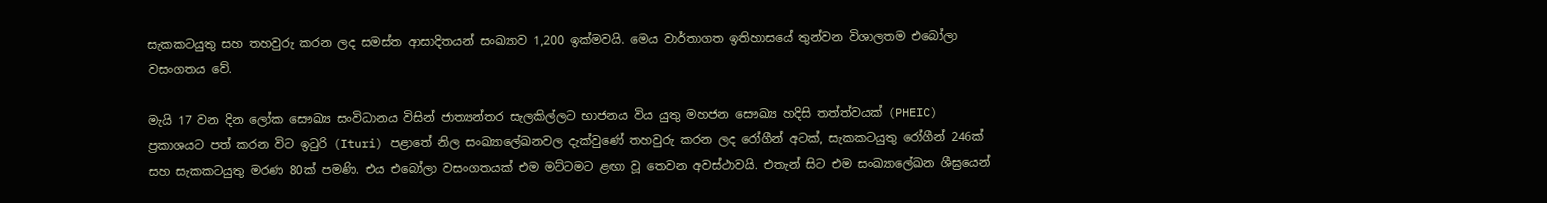සැකකටයුතු සහ තහවුරු කරන ලද සමස්ත ආසාදිතයන් සංඛ්‍යාව 1,200 ඉක්මවයි. මෙය වාර්තාගත ඉතිහාසයේ තුන්වන විශාලතම එබෝලා වසංගතය වේ.

මැයි 17 වන දින ලෝක සෞඛ්‍ය සංවිධානය විසින් ජාත්‍යන්තර සැලකිල්ලට භාජනය විය යුතු මහජන සෞඛ්‍ය හදිසි තත්ත්වයක් (PHEIC) ප්‍රකාශයට පත් කරන විට ඉටුරි (Ituri) පළාතේ නිල සංඛ්‍යාලේඛනවල දැක්වුණේ තහවුරු කරන ලද රෝගීන් අටක්, සැකකටයුතු රෝගීන් 246ක් සහ සැකකටයුතු මරණ 80ක් පමණි. එය එබෝලා වසංගතයක් එම මට්ටමට ළඟා වූ තෙවන අවස්ථාවයි. එතැන් සිට එම සංඛ්‍යාලේඛන ශීඝ්‍රයෙන්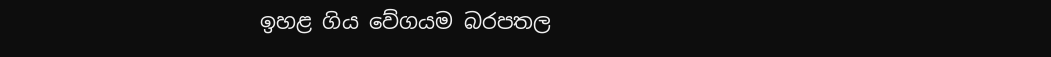ඉහළ ගිය වේගයම බරපතල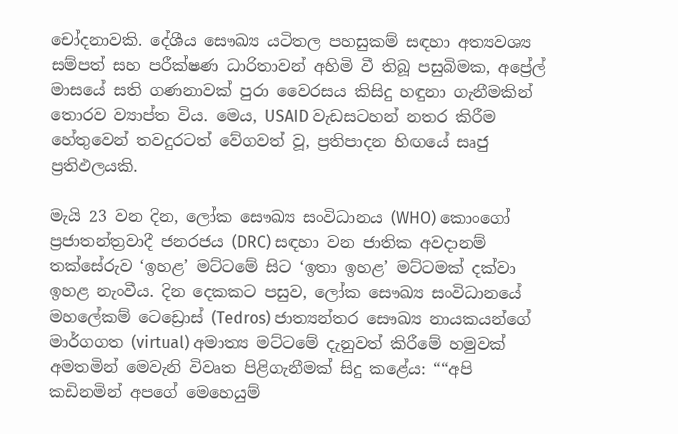චෝදනාවකි. දේශීය සෞඛ්‍ය යටිතල පහසුකම් සඳහා අත්‍යවශ්‍ය සම්පත් සහ පරීක්ෂණ ධාරිතාවන් අහිමි වී තිබූ පසුබිමක, අප්‍රේල් මාසයේ සති ගණනාවක් පුරා වෛරසය කිසිදු හඳුනා ගැනීමකින් තොරව ව්‍යාප්ත විය. මෙය, USAID වැඩසටහන් නතර කිරීම හේතුවෙන් තවදුරටත් වේගවත් වූ, ප්‍රතිපාදන හිඟයේ සෘජු ප්‍රතිඵලයකි.

මැයි 23 වන දින, ලෝක සෞඛ්‍ය සංවිධානය (WHO) කොංගෝ ප්‍රජාතන්ත්‍රවාදී ජනරජය (DRC) සඳහා වන ජාතික අවදානම් තක්සේරුව ‘ඉහළ’ මට්ටමේ සිට ‘ඉතා ඉහළ’ මට්ටමක් දක්වා ඉහළ නැංවීය. දින දෙකකට පසුව, ලෝක සෞඛ්‍ය සංවිධානයේ මහලේකම් ටෙඩ්‍රොස් (Tedros) ජාත්‍යන්තර සෞඛ්‍ය නායකයන්ගේ මාර්ගගත (virtual) අමාත්‍ය මට්ටමේ දැනුවත් කිරීමේ හමුවක් අමතමින් මෙවැනි විවෘත පිළිගැනීමක් සිදු කළේය: ““අපි කඩිනමින් අපගේ මෙහෙයුම්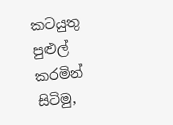කටයුතු පුළුල් කරමින් සිටිමු,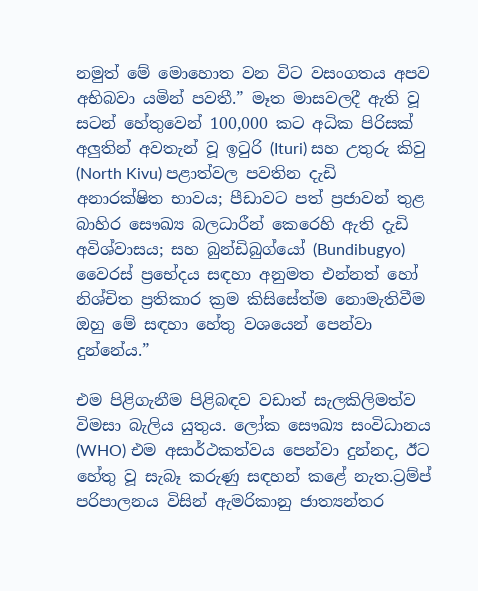නමුත් මේ මොහොත වන විට වසංගතය අපව අභිබවා යමින් පවතී.” මෑත මාසවලදී ඇති වූ සටන් හේතුවෙන් 100,000 කට අධික පිරිසක් අලුතින් අවතැන් වූ ඉටුරි (Ituri) සහ උතුරු කිවු (North Kivu) පළාත්වල පවතින දැඩි අනාරක්ෂිත භාවය; පීඩාවට පත් ප්‍රජාවන් තුළ බාහිර සෞඛ්‍ය බලධාරීන් කෙරෙහි ඇති දැඩි අවිශ්වාසය; සහ බුන්ඩිබුග්යෝ (Bundibugyo) වෛරස් ප්‍රභේදය සඳහා අනුමත එන්නත් හෝ නිශ්චිත ප්‍රතිකාර ක්‍රම කිසිසේත්ම නොමැතිවීම ඔහු මේ සඳහා හේතු වශයෙන් පෙන්වා දුන්නේය.”

එම පිළිගැනීම පිළිබඳව වඩාත් සැලකිලිමත්ව විමසා බැලිය යුතුය. ලෝක සෞඛ්‍ය සංවිධානය (WHO) එම අසාර්ථකත්වය පෙන්වා දුන්නද, ඊට හේතු වූ සැබෑ කරුණු සඳහන් කළේ නැත.ට්‍රම්ප් පරිපාලනය විසින් ඇමරිකානු ජාත්‍යන්තර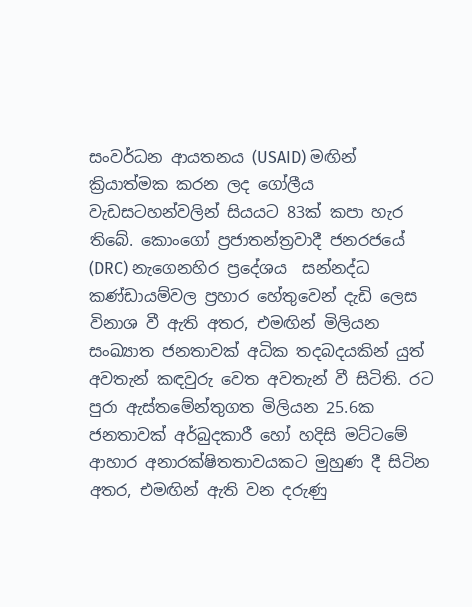සංවර්ධන ආයතනය (USAID) මඟින් ක්‍රියාත්මක කරන ලද ගෝලීය වැඩසටහන්වලින් සියයට 83ක් කපා හැර තිබේ. කොංගෝ ප්‍රජාතන්ත්‍රවාදී ජනරජයේ (DRC) නැගෙනහිර ප්‍රදේශය  සන්නද්ධ කණ්ඩායම්වල ප්‍රහාර හේතුවෙන් දැඩි ලෙස විනාශ වී ඇති අතර, එමඟින් මිලියන සංඛ්‍යාත ජනතාවක් අධික තදබදයකින් යුත් අවතැන් කඳවුරු වෙත අවතැන් වී සිටිති. රට පුරා ඇස්තමේන්තුගත මිලියන 25.6ක ජනතාවක් අර්බුදකාරී හෝ හදිසි මට්ටමේ ආහාර අනාරක්ෂිතතාවයකට මුහුණ දී සිටින අතර, එමඟින් ඇති වන දරුණු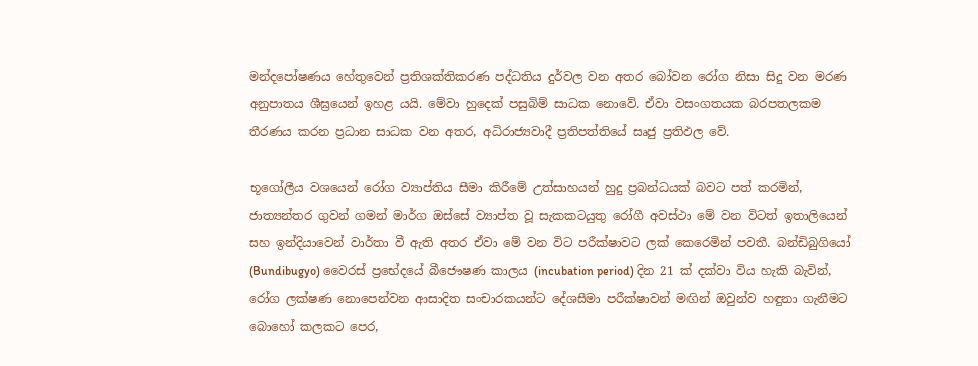මන්දපෝෂණය හේතුවෙන් ප්‍රතිශක්තිකරණ පද්ධතිය දුර්වල වන අතර බෝවන රෝග නිසා සිදු වන මරණ අනුපාතය ශීඝ්‍රයෙන් ඉහළ යයි. මේවා හුදෙක් පසුබිම් සාධක නොවේ. ඒවා වසංගතයක බරපතලකම තීරණය කරන ප්‍රධාන සාධක වන අතර, අධිරාජ්‍යවාදී ප්‍රතිපත්තියේ සෘජු ප්‍රතිඵල වේ.

භූගෝලීය වශයෙන් රෝග ව්‍යාප්තිය සීමා කිරීමේ උත්සාහයන් හුදු ප්‍රබන්ධයක් බවට පත් කරමින්, ජාත්‍යන්තර ගුවන් ගමන් මාර්ග ඔස්සේ ව්‍යාප්ත වූ සැකකටයුතු රෝගී අවස්ථා මේ වන විටත් ඉතාලියෙන් සහ ඉන්දියාවෙන් වාර්තා වී ඇති අතර ඒවා මේ වන විට පරීක්ෂාවට ලක් කෙරෙමින් පවතී. බන්ඩිබුගියෝ (Bundibugyo) වෛරස් ප්‍රභේදයේ බීජෞෂණ කාලය (incubation period) දින 21 ක් දක්වා විය හැකි බැවින්, රෝග ලක්ෂණ නොපෙන්වන ආසාදිත සංචාරකයන්ට දේශසීමා පරීක්ෂාවන් මඟින් ඔවුන්ව හඳුනා ගැනීමට බොහෝ කලකට පෙර,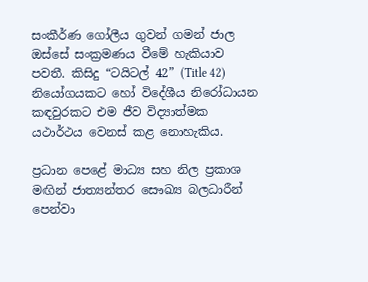සංකීර්ණ ගෝලීය ගුවන් ගමන් ජාල ඔස්සේ සංක්‍රමණය වීමේ හැකියාව පවතී. කිසිදු “ටයිටල් 42” (Title 42) නියෝගයකට හෝ විදේශීය නිරෝධායන කඳවුරකට එම ජීව විද්‍යාත්මක යථාර්ථය වෙනස් කළ නොහැකිය.

ප්‍රධාන පෙළේ මාධ්‍ය සහ නිල ප්‍රකාශ මඟින් ජාත්‍යන්තර සෞඛ්‍ය බලධාරීන් පෙන්වා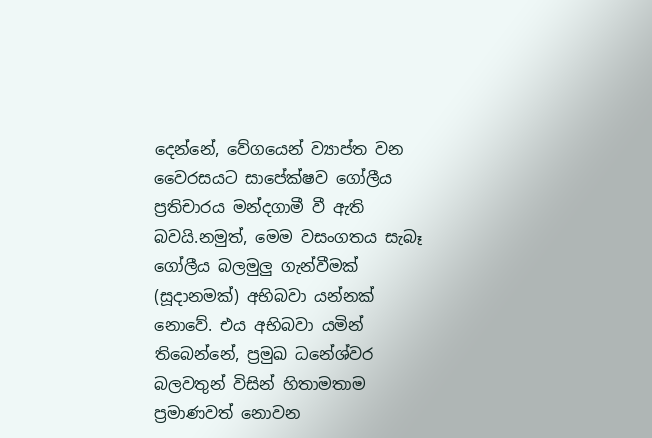දෙන්නේ, වේගයෙන් ව්‍යාප්ත වන වෛරසයට සාපේක්ෂව ගෝලීය ප්‍රතිචාරය මන්දගාමී වී ඇති බවයි.නමුත්, මෙම වසංගතය සැබෑ ගෝලීය බලමුලු ගැන්වීමක් (සූදානමක්) අභිබවා යන්නක් නොවේ. එය අභිබවා යමින් තිබෙන්නේ, ප්‍රමුඛ ධනේශ්වර බලවතුන් විසින් හිතාමතාම ප්‍රමාණවත් නොවන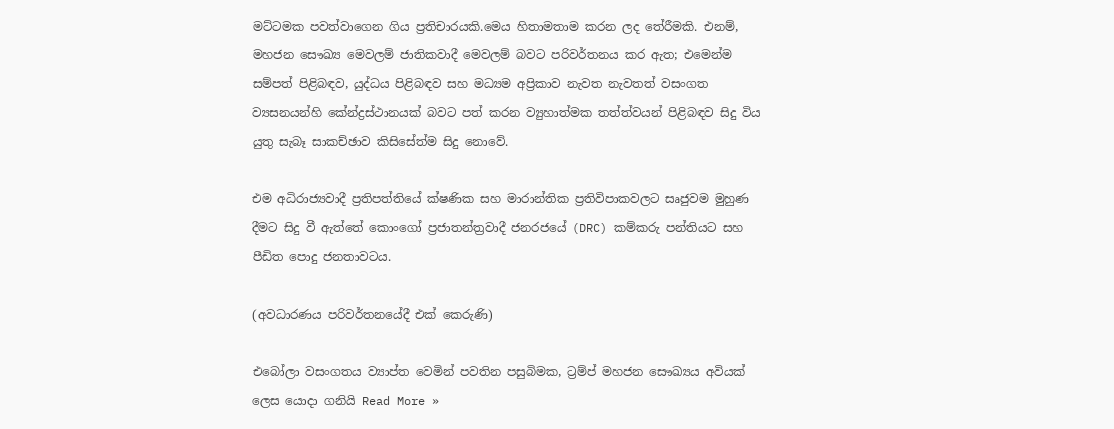මට්ටමක පවත්වාගෙන ගිය ප්‍රතිචාරයකි.මෙය හිතාමතාම කරන ලද තේරීමකි. එනම්, මහජන සෞඛ්‍ය මෙවලම් ජාතිකවාදී මෙවලම් බවට පරිවර්තනය කර ඇත; එමෙන්ම සම්පත් පිළිබඳව, යුද්ධය පිළිබඳව සහ මධ්‍යම අප්‍රිකාව නැවත නැවතත් වසංගත ව්‍යසනයන්හි කේන්ද්‍රස්ථානයක් බවට පත් කරන ව්‍යුහාත්මක තත්ත්වයන් පිළිබඳව සිදු විය යුතු සැබෑ සාකච්ඡාව කිසිසේත්ම සිදු නොවේ.

එම අධිරාජ්‍යවාදී ප්‍රතිපත්තියේ ක්ෂණික සහ මාරාන්තික ප්‍රතිවිපාකවලට සෘජුවම මුහුණ දීමට සිදු වී ඇත්තේ කොංගෝ ප්‍රජාතන්ත්‍රවාදී ජනරජයේ (DRC) කම්කරු පන්තියට සහ පීඩිත පොදු ජනතාවටය.

(අවධාරණය පරිවර්තනයේදී එක් කෙරුණි)

එබෝලා වසංගතය ව්‍යාප්ත වෙමින් පවතින පසුබිමක, ට්‍රම්ප් මහජන සෞඛ්‍යය අවියක් ලෙස යොදා ගනියි Read More »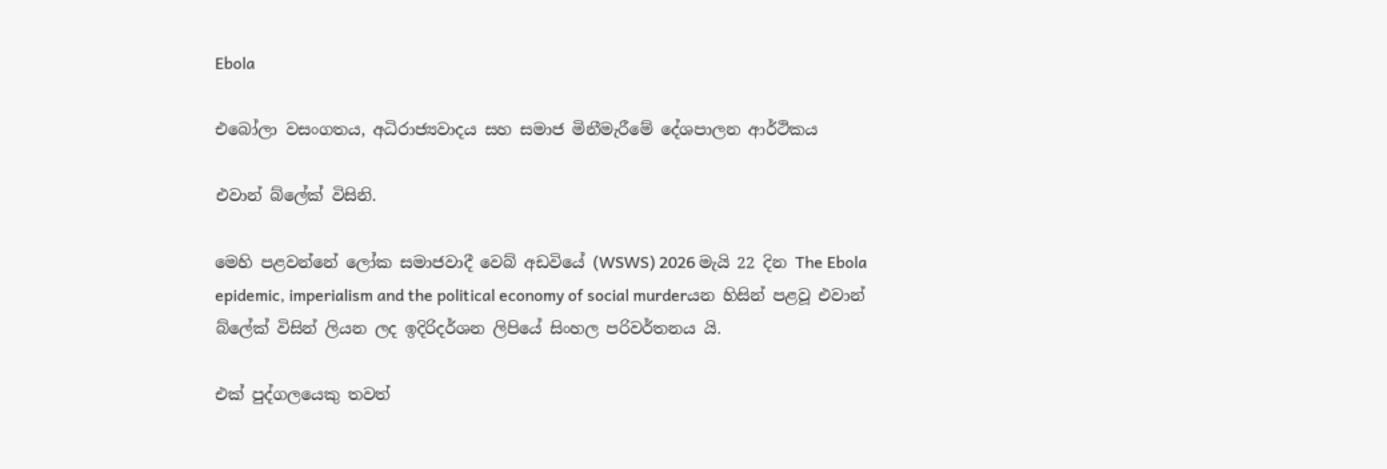Ebola

එබෝලා වසංගතය, අධිරාජ්‍යවාදය සහ සමාජ මිනීමැරීමේ දේශපාලන ආර්ථිකය

එවාන් බ්ලේක් විසිනි.

මෙහි පළවන්නේ ලෝක සමාජවාදී වෙබ් අඩවියේ (WSWS) 2026 මැයි 22 දින The Ebola epidemic, imperialism and the political economy of social murderයන හිසින් පළවූ එවාන්  බ්ලේක් විසින් ලියන ලද ඉදිරිදර්ශන ලිපියේ සිංහල පරිවර්තනය යි.

එක් පුද්ගලයෙකු තවත්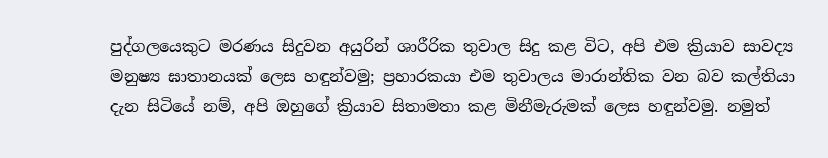පුද්ගලයෙකුට මරණය සිදුවන අයුරින් ශාරීරික තුවාල සිදු කළ විට, අපි එම ක්‍රියාව සාවද්‍ය මනුෂ්‍ය ඝාතානයක් ලෙස හඳුන්වමු; ප්‍රහාරකයා එම තුවාලය මාරාන්තික වන බව කල්තියා දැන සිටියේ නම්, අපි ඔහුගේ ක්‍රියාව සිතාමතා කළ මිනීමැරුමක් ලෙස හඳුන්වමු. නමුත්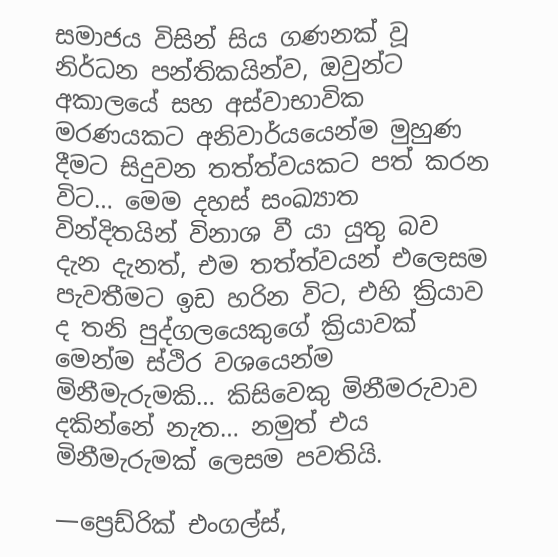සමාජය විසින් සිය ගණනක් වූ නිර්ධන පන්තිකයින්ව, ඔවුන්ට අකාලයේ සහ අස්වාභාවික මරණයකට අනිවාර්යයෙන්ම මුහුණ දීමට සිදුවන තත්ත්වයකට පත් කරන විට… මෙම දහස් සංඛ්‍යාත වින්දිතයින් විනාශ වී යා යුතු බව දැන දැනත්, එම තත්ත්වයන් එලෙසම පැවතීමට ඉඩ හරින විට, එහි ක්‍රියාව ද තනි පුද්ගලයෙකුගේ ක්‍රියාවක් මෙන්ම ස්ථිර වශයෙන්ම මිනීමැරුමකි… කිසිවෙකු මිනීමරුවාව දකින්නේ නැත… නමුත් එය මිනීමැරුමක් ලෙසම පවතියි.

—ප්‍රෙඩ්රික් එංගල්ස්,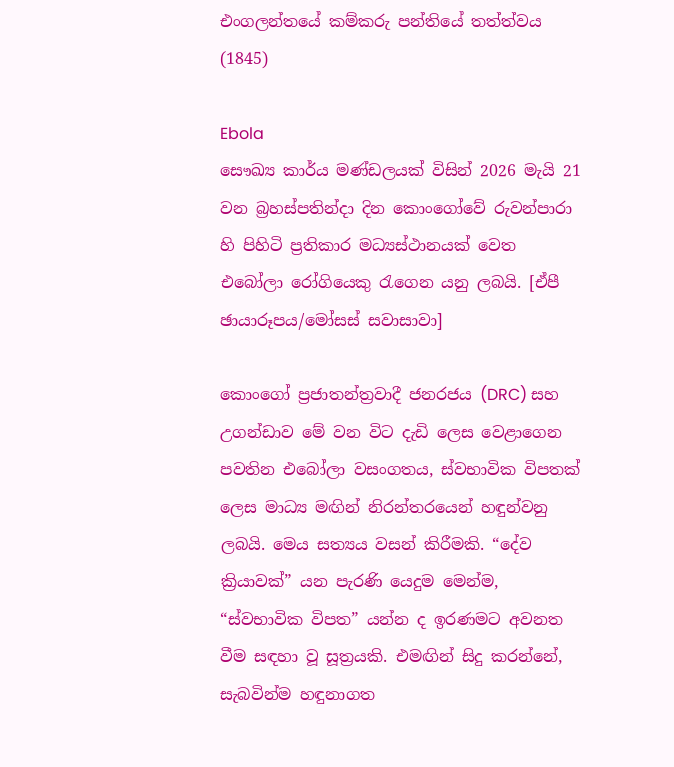එංගලන්තයේ කම්කරු පන්තියේ තත්ත්වය (1845)

Ebola
සෞඛ්‍ය කාර්ය මණ්ඩලයක් විසින් 2026 මැයි 21 වන බ්‍රහස්පතින්දා දින කොංගෝවේ රුවන්පාරා හි පිහිටි ප්‍රතිකාර මධ්‍යස්ථානයක් වෙත එබෝලා රෝගියෙකු රැගෙන යනු ලබයි. [ඒපී ඡායාරූපය/මෝසස් සවාසාවා]

කොංගෝ ප්‍රජාතන්ත්‍රවාදී ජනරජය (DRC) සහ උගන්ඩාව මේ වන විට දැඩි ලෙස වෙළාගෙන පවතින එබෝලා වසංගතය, ස්වභාවික විපතක් ලෙස මාධ්‍ය මඟින් නිරන්තරයෙන් හඳුන්වනු ලබයි. මෙය සත්‍යය වසන් කිරීමකි. “දේව ක්‍රියාවක්” යන පැරණි යෙදුම මෙන්ම, “ස්වභාවික විපත” යන්න ද ඉරණමට අවනත වීම සඳහා වූ සූත්‍රයකි. එමඟින් සිදු කරන්නේ, සැබවින්ම හඳුනාගත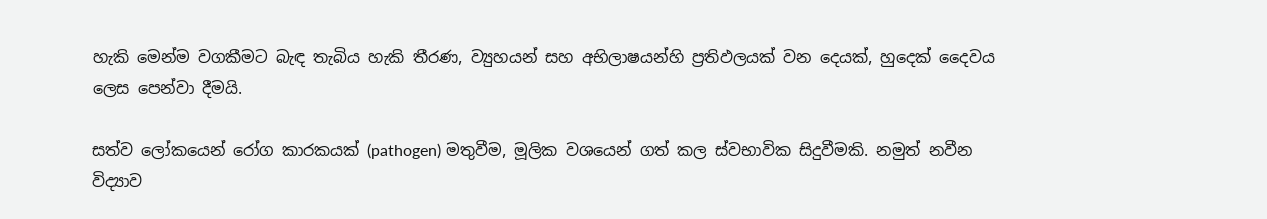හැකි මෙන්ම වගකීමට බැඳ තැබිය හැකි තීරණ, ව්‍යුහයන් සහ අභිලාෂයන්හි ප්‍රතිඵලයක් වන දෙයක්, හුදෙක් දෛවය ලෙස පෙන්වා දීමයි.

සත්ව ලෝකයෙන් රෝග කාරකයක් (pathogen) මතුවීම, මූලික වශයෙන් ගත් කල ස්වභාවික සිදුවීමකි. නමුත් නවීන විද්‍යාව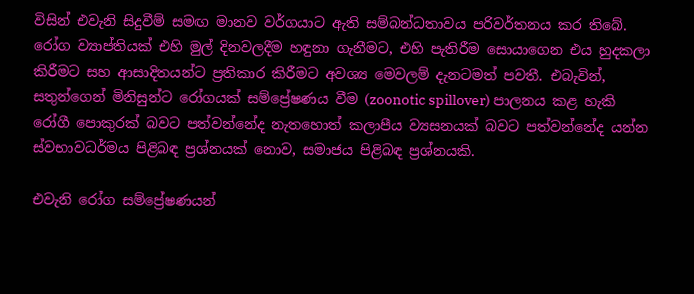විසින් එවැනි සිදුවීම් සමඟ මානව වර්ගයාට ඇති සම්බන්ධතාවය පරිවර්තනය කර තිබේ. රෝග ව්‍යාප්තියක් එහි මුල් දිනවලදීම හඳුනා ගැනීමට, එහි පැතිරීම සොයාගෙන එය හුදකලා කිරීමට සහ ආසාදිතයන්ට ප්‍රතිකාර කිරීමට අවශ්‍ය මෙවලම් දැනටමත් පවතී. එබැවින්, සතුන්ගෙන් මිනිසුන්ට රෝගයක් සම්ප්‍රේෂණය වීම (zoonotic spillover) පාලනය කළ හැකි රෝගී පොකුරක් බවට පත්වන්නේද නැතහොත් කලාපීය ව්‍යසනයක් බවට පත්වන්නේද යන්න ස්වභාවධර්මය පිළිබඳ ප්‍රශ්නයක් නොව, සමාජය පිළිබඳ ප්‍රශ්නයකි.

එවැනි රෝග සම්ප්‍රේෂණයන්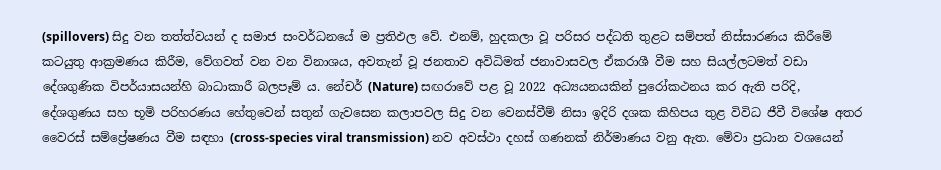(spillovers) සිදු වන තත්ත්වයන් ද සමාජ සංවර්ධනයේ ම ප්‍රතිඵල වේ. එනම්, හුදකලා වූ පරිසර පද්ධති තුළට සම්පත් නිස්සාරණය කිරීමේ කටයුතු ආක්‍රමණය කිරීම, වේගවත් වන වන විනාශය, අවතැන් වූ ජනතාව අවිධිමත් ජනාවාසවල ඒකරාශී වීම සහ සියල්ලටමත් වඩා දේශගුණික විපර්යාසයන්හි බාධාකාරී බලපෑම් ය. නේචර් (Nature) සඟරාවේ පළ වූ 2022 අධ්‍යයනයකින් පුරෝකථනය කර ඇති පරිදි, දේශගුණය සහ භූමි පරිහරණය හේතුවෙන් සතුන් ගැවසෙන කලාපවල සිදු වන වෙනස්වීම් නිසා ඉදිරි දශක කිහිපය තුළ විවිධ ජීවී විශේෂ අතර වෛරස් සම්ප්‍රේෂණය වීම සඳහා (cross-species viral transmission) නව අවස්ථා දහස් ගණනක් නිර්මාණය වනු ඇත. මේවා ප්‍රධාන වශයෙන්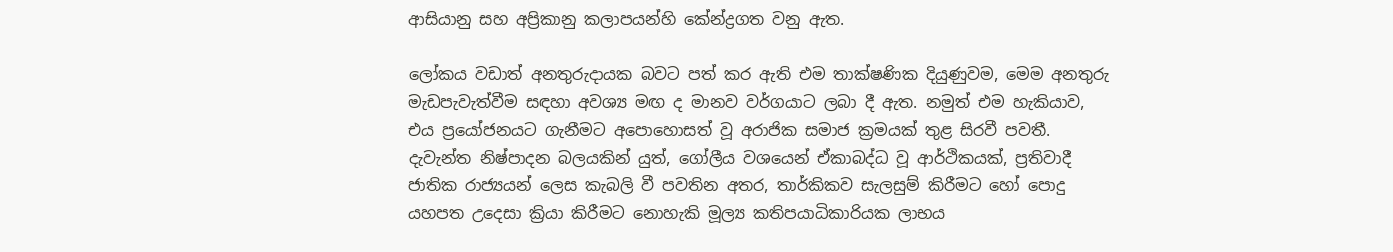ආසියානු සහ අප්‍රිකානු කලාපයන්හි කේන්ද්‍රගත වනු ඇත.

ලෝකය වඩාත් අනතුරුදායක බවට පත් කර ඇති එම තාක්ෂණික දියුණුවම, මෙම අනතුරු මැඩපැවැත්වීම සඳහා අවශ්‍ය මඟ ද මානව වර්ගයාට ලබා දී ඇත. නමුත් එම හැකියාව, එය ප්‍රයෝජනයට ගැනීමට අපොහොසත් වූ අරාජික සමාජ ක්‍රමයක් තුළ සිරවී පවතී. දැවැන්ත නිෂ්පාදන බලයකින් යුත්, ගෝලීය වශයෙන් ඒකාබද්ධ වූ ආර්ථිකයක්, ප්‍රතිවාදී ජාතික රාජ්‍යයන් ලෙස කැබලි වී පවතින අතර, තාර්කිකව සැලසුම් කිරීමට හෝ පොදු යහපත උදෙසා ක්‍රියා කිරීමට නොහැකි මූල්‍ය කතිපයාධිකාරියක ලාභය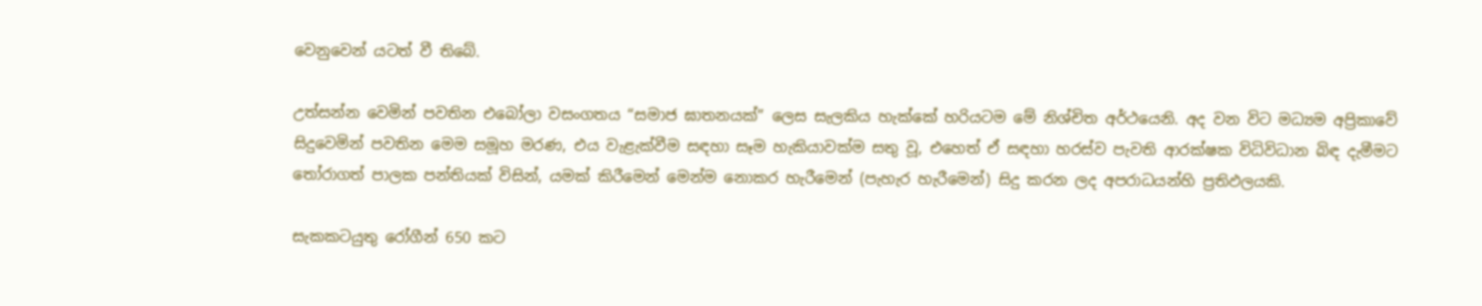වෙනුවෙන් යටත් වී තිබේ.

උත්සන්න වෙමින් පවතින එබෝලා වසංගතය “සමාජ ඝාතනයක්” ලෙස සැලකිය හැක්කේ හරියටම මේ නිශ්චිත අර්ථයෙනි. අද වන විට මධ්‍යම අප්‍රිකාවේ සිදුවෙමින් පවතින මෙම සමූහ මරණ, එය වැළැක්වීම සඳහා සෑම හැකියාවක්ම සතු වූ, එහෙත් ඒ සඳහා හරස්ව පැවති ආරක්ෂක විධිවිධාන බිඳ දැමීමට තෝරාගත් පාලක පන්තියක් විසින්, යමක් කිරීමෙන් මෙන්ම නොකර හැරීමෙන් (පැහැර හැරීමෙන්) සිදු කරන ලද අපරාධයන්හි ප්‍රතිඵලයකි.

සැකකටයුතු රෝගීන් 650 කට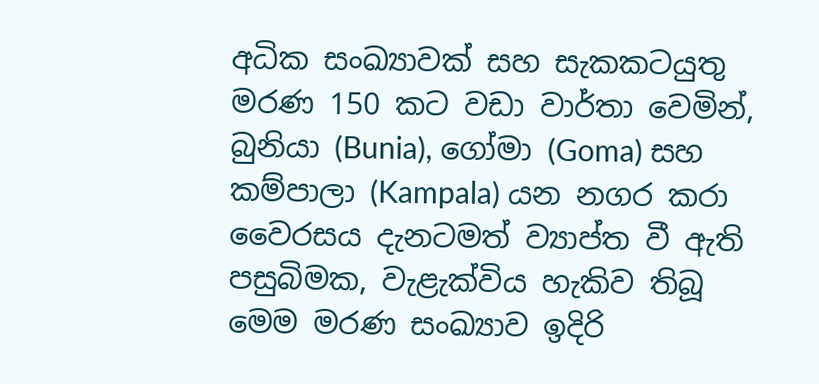අධික සංඛ්‍යාවක් සහ සැකකටයුතු මරණ 150 කට වඩා වාර්තා වෙමින්, බුනියා (Bunia), ගෝමා (Goma) සහ කම්පාලා (Kampala) යන නගර කරා වෛරසය දැනටමත් ව්‍යාප්ත වී ඇති පසුබිමක, වැළැක්විය හැකිව තිබූ මෙම මරණ සංඛ්‍යාව ඉදිරි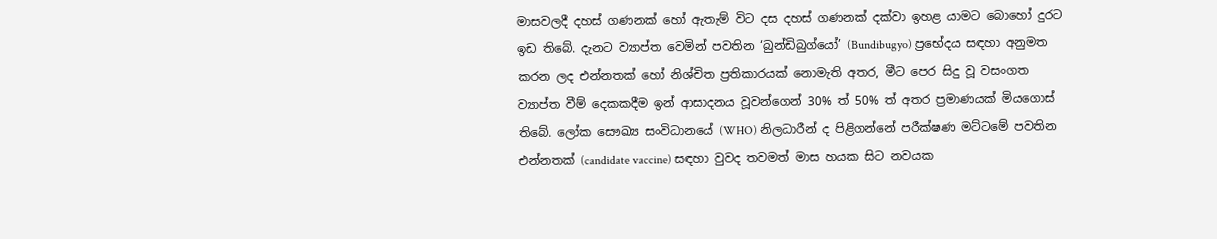මාසවලදී දහස් ගණනක් හෝ ඇතැම් විට දස දහස් ගණනක් දක්වා ඉහළ යාමට බොහෝ දුරට ඉඩ තිබේ. දැනට ව්‍යාප්ත වෙමින් පවතින ‘බුන්ඩිබුග්යෝ’ (Bundibugyo) ප්‍රභේදය සඳහා අනුමත කරන ලද එන්නතක් හෝ නිශ්චිත ප්‍රතිකාරයක් නොමැති අතර, මීට පෙර සිදු වූ වසංගත ව්‍යාප්ත වීම් දෙකකදීම ඉන් ආසාදනය වූවන්ගෙන් 30% ත් 50% ත් අතර ප්‍රමාණයක් මියගොස් තිබේ. ලෝක සෞඛ්‍ය සංවිධානයේ (WHO) නිලධාරීන් ද පිළිගන්නේ පරීක්ෂණ මට්ටමේ පවතින එන්නතක් (candidate vaccine) සඳහා වුවද තවමත් මාස හයක සිට නවයක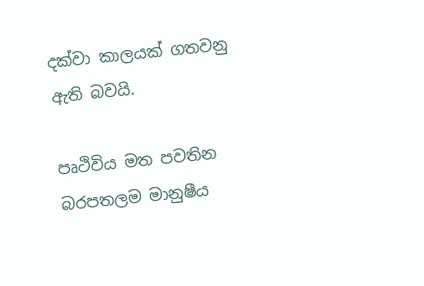දක්වා කාලයක් ගතවනු ඇති බවයි.

පෘථිවිය මත පවතින බරපතලම මානුෂීය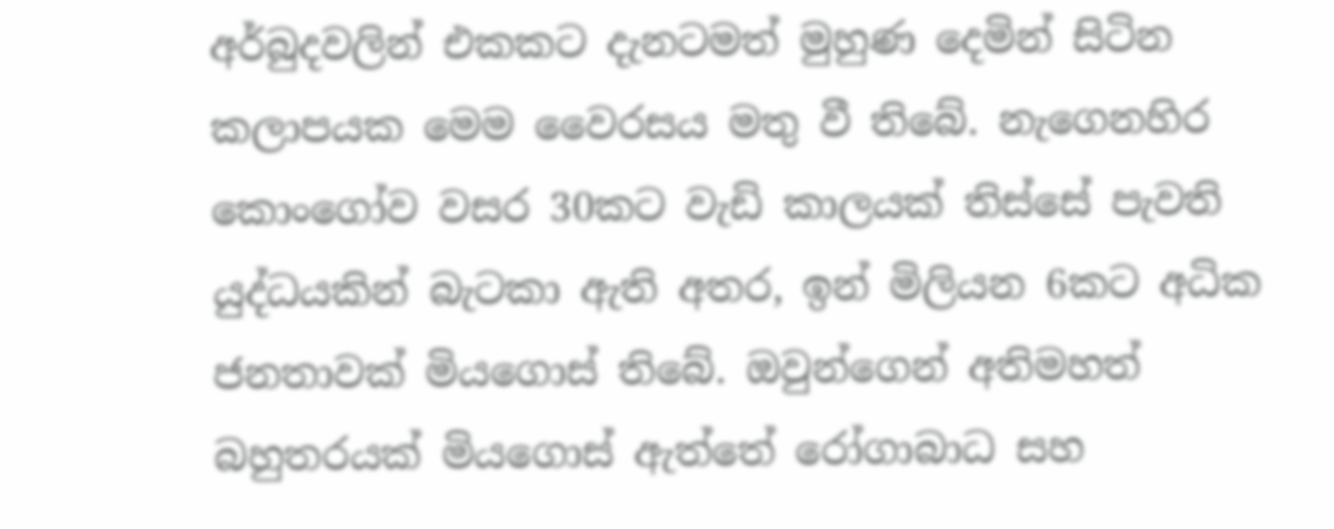අර්බුදවලින් එකකට දැනටමත් මුහුණ දෙමින් සිටින කලාපයක මෙම වෛරසය මතු වී තිබේ. නැගෙනහිර කොංගෝව වසර 30කට වැඩි කාලයක් තිස්සේ පැවති යුද්ධයකින් බැටකා ඇති අතර, ඉන් මිලියන 6කට අධික ජනතාවක් මියගොස් තිබේ. ඔවුන්ගෙන් අතිමහත් බහුතරයක් මියගොස් ඇත්තේ රෝගාබාධ සහ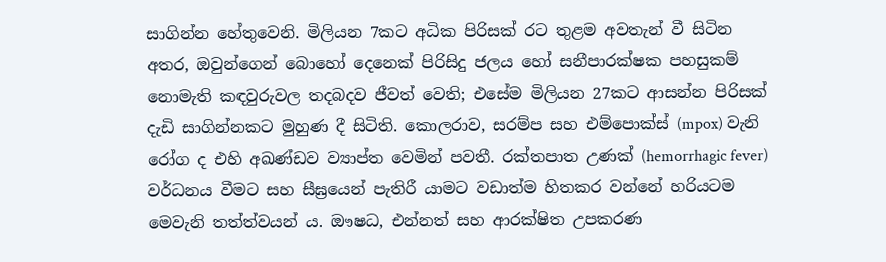සාගින්න හේතුවෙනි. මිලියන 7කට අධික පිරිසක් රට තුළම අවතැන් වී සිටින අතර, ඔවුන්ගෙන් බොහෝ දෙනෙක් පිරිසිදු ජලය හෝ සනීපාරක්ෂක පහසුකම් නොමැති කඳවුරුවල තදබදව ජීවත් වෙති; එසේම මිලියන 27කට ආසන්න පිරිසක් දැඩි සාගින්නකට මුහුණ දී සිටිති. කොලරාව, සරම්ප සහ එම්පොක්ස් (mpox) වැනි රෝග ද එහි අඛණ්ඩව ව්‍යාප්ත වෙමින් පවතී. රක්තපාත උණක් (hemorrhagic fever) වර්ධනය වීමට සහ සීඝ්‍රයෙන් පැතිරී යාමට වඩාත්ම හිතකර වන්නේ හරියටම මෙවැනි තත්ත්වයන් ය. ඖෂධ, එන්නත් සහ ආරක්ෂිත උපකරණ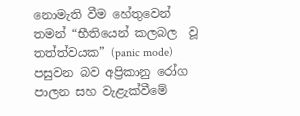නොමැති වීම හේතුවෙන් තමන් “භීතියෙන් කලබල  වූ තත්ත්වයක” (panic mode) පසුවන බව අප්‍රිකානු රෝග පාලන සහ වැළැක්වීමේ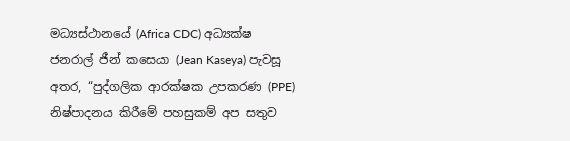මධ්‍යස්ථානයේ (Africa CDC) අධ්‍යක්ෂ ජනරාල් ජීන් කසෙයා (Jean Kaseya) පැවසූ අතර, “පුද්ගලික ආරක්ෂක උපකරණ (PPE) නිෂ්පාදනය කිරීමේ පහසුකම් අප සතුව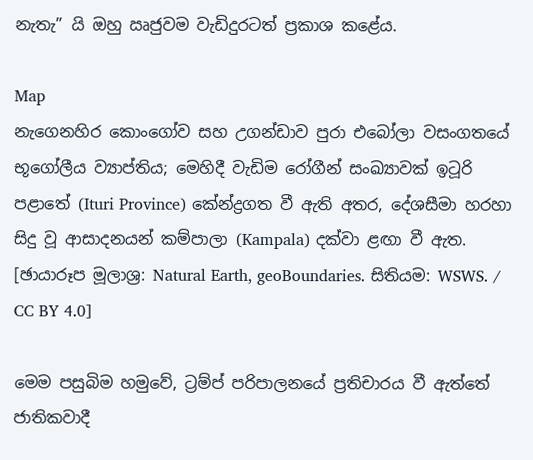නැතැ” යි ඔහු ඍජුවම වැඩිදුරටත් ප්‍රකාශ කළේය.

Map
නැගෙනහිර කොංගෝව සහ උගන්ඩාව පුරා එබෝලා වසංගතයේ භූගෝලීය ව්‍යාප්තිය; මෙහිදී වැඩිම රෝගීන් සංඛ්‍යාවක් ඉටූරි පළාතේ (Ituri Province) කේන්ද්‍රගත වී ඇති අතර, දේශසීමා හරහා සිදු වූ ආසාදනයන් කම්පාලා (Kampala) දක්වා ළඟා වී ඇත. [ඡායාරූප මූලාශ්‍ර: Natural Earth, geoBoundaries. සිතියම: WSWS. / CC BY 4.0]

මෙම පසුබිම හමුවේ, ට්‍රම්ප් පරිපාලනයේ ප්‍රතිචාරය වී ඇත්තේ ජාතිකවාදී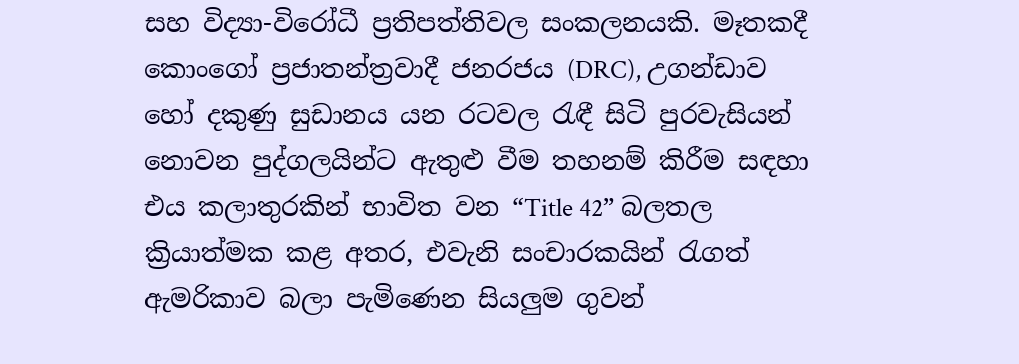සහ විද්‍යා-විරෝධී ප්‍රතිපත්තිවල සංකලනයකි. මෑතකදී කොංගෝ ප්‍රජාතන්ත්‍රවාදී ජනරජය (DRC), උගන්ඩාව හෝ දකුණු සුඩානය යන රටවල රැඳී සිටි පුරවැසියන් නොවන පුද්ගලයින්ට ඇතුළු වීම තහනම් කිරීම සඳහා එය කලාතුරකින් භාවිත වන “Title 42” බලතල ක්‍රියාත්මක කළ අතර, එවැනි සංචාරකයින් රැගත් ඇමරිකාව බලා පැමිණෙන සියලුම ගුවන්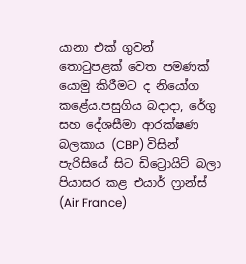යානා එක් ගුවන් තොටුපළක් වෙත පමණක් යොමු කිරීමට ද නියෝග කළේය.පසුගිය බදාදා, රේගු සහ දේශසීමා ආරක්ෂණ බලකාය (CBP) විසින් පැරිසියේ සිට ඩිට්‍රොයිට් බලා පියාසර කළ එයාර් ෆ්‍රාන්ස් (Air France)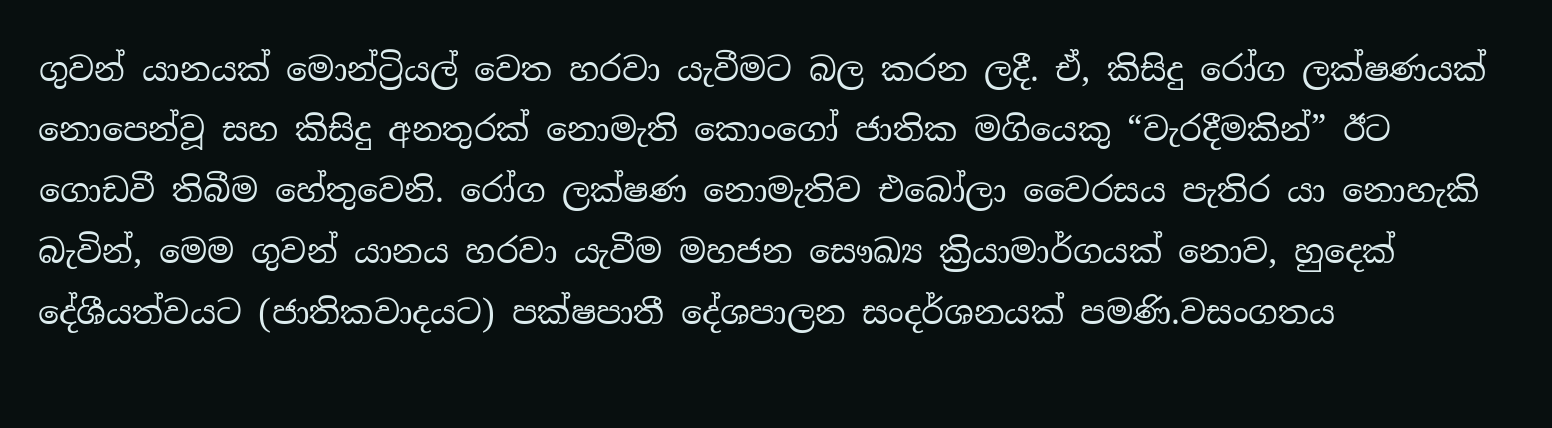ගුවන් යානයක් මොන්ට්‍රියල් වෙත හරවා යැවීමට බල කරන ලදී. ඒ, කිසිදු රෝග ලක්ෂණයක් නොපෙන්වූ සහ කිසිදු අනතුරක් නොමැති කොංගෝ ජාතික මගියෙකු “වැරදීමකින්” ඊට ගොඩවී තිබීම හේතුවෙනි. රෝග ලක්ෂණ නොමැතිව එබෝලා වෛරසය පැතිර යා නොහැකි බැවින්, මෙම ගුවන් යානය හරවා යැවීම මහජන සෞඛ්‍ය ක්‍රියාමාර්ගයක් නොව, හුදෙක් දේශීයත්වයට (ජාතිකවාදයට) පක්ෂපාතී දේශපාලන සංදර්ශනයක් පමණි.වසංගතය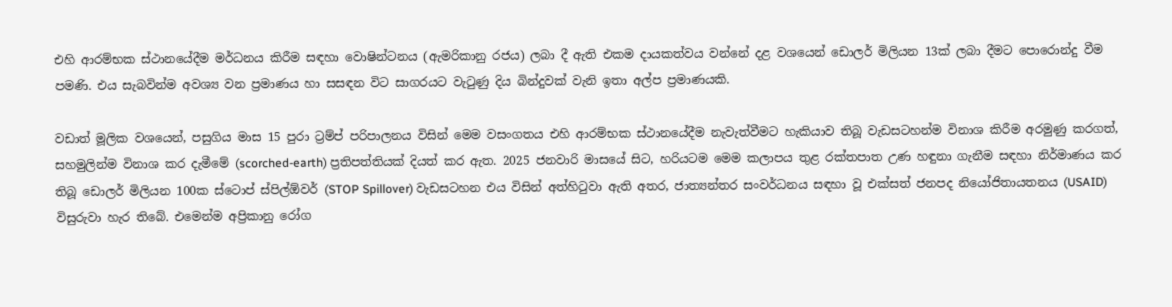එහි ආරම්භක ස්ථානයේදීම මර්ධනය කිරීම සඳහා වොෂින්ටනය (ඇමරිකානු රජය) ලබා දී ඇති එකම දායකත්වය වන්නේ දළ වශයෙන් ඩොලර් මිලියන 13ක් ලබා දීමට පොරොන්දු වීම පමණි. එය සැබවින්ම අවශ්‍ය වන ප්‍රමාණය හා සසඳන විට සාගරයට වැටුණු දිය බින්දුවක් වැනි ඉතා අල්ප ප්‍රමාණයකි.

වඩාත් මූලික වශයෙන්, පසුගිය මාස 15 පුරා ට්‍රම්ප් පරිපාලනය විසින් මෙම වසංගතය එහි ආරම්භක ස්ථානයේදීම නැවැත්වීමට හැකියාව තිබූ වැඩසටහන්ම විනාශ කිරීම අරමුණු කරගත්, සහමුලින්ම විනාශ කර දැමීමේ (scorched-earth) ප්‍රතිපත්තියක් දියත් කර ඇත. 2025 ජනවාරි මාසයේ සිට, හරියටම මෙම කලාපය තුළ රක්තපාත උණ හඳුනා ගැනීම සඳහා නිර්මාණය කර තිබූ ඩොලර් මිලියන 100ක ස්ටොප් ස්පිල්ඕවර් (STOP Spillover) වැඩසටහන එය විසින් අත්හිටුවා ඇති අතර, ජාත්‍යන්තර සංවර්ධනය සඳහා වූ එක්සත් ජනපද නියෝජිතායතනය (USAID) විසුරුවා හැර තිබේ. එමෙන්ම අප්‍රිකානු රෝග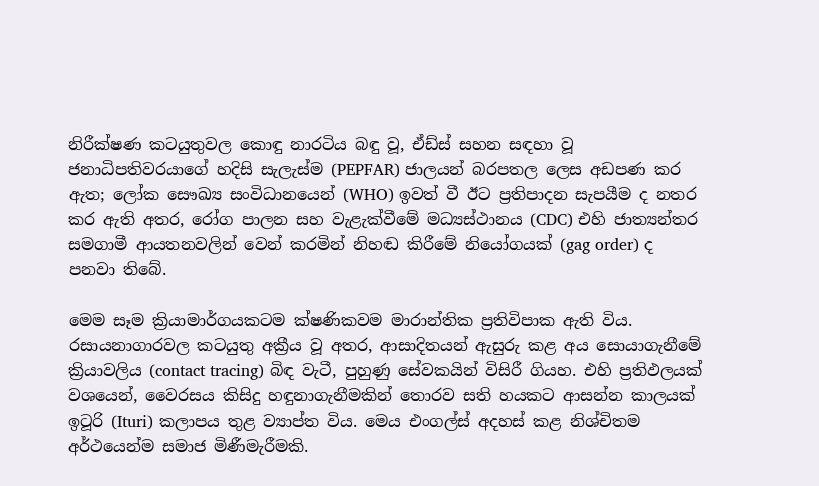නිරීක්ෂණ කටයුතුවල කොඳු නාරටිය බඳු වූ, ඒඩ්ස් සහන සඳහා වූ ජනාධිපතිවරයාගේ හදිසි සැලැස්ම (PEPFAR) ජාලයන් බරපතල ලෙස අඩපණ කර ඇත; ලෝක සෞඛ්‍ය සංවිධානයෙන් (WHO) ඉවත් වී ඊට ප්‍රතිපාදන සැපයීම ද නතර කර ඇති අතර, රෝග පාලන සහ වැළැක්වීමේ මධ්‍යස්ථානය (CDC) එහි ජාත්‍යන්තර සමගාමී ආයතනවලින් වෙන් කරමින් නිහඬ කිරීමේ නියෝගයක් (gag order) ද පනවා තිබේ.

මෙම සෑම ක්‍රියාමාර්ගයකටම ක්ෂණිකවම මාරාන්තික ප්‍රතිවිපාක ඇති විය. රසායනාගාරවල කටයුතු අක්‍රීය වූ අතර, ආසාදිතයන් ඇසුරු කළ අය සොයාගැනීමේ ක්‍රියාවලිය (contact tracing) බිඳ වැටී, පුහුණු සේවකයින් විසිරී ගියහ. එහි ප්‍රතිඵලයක් වශයෙන්, වෛරසය කිසිදු හඳුනාගැනීමකින් තොරව සති හයකට ආසන්න කාලයක් ඉටූරි (Ituri) කලාපය තුළ ව්‍යාප්ත විය. මෙය එංගල්ස් අදහස් කළ නිශ්චිතම අර්ථයෙන්ම සමාජ මිණීමැරීමකි.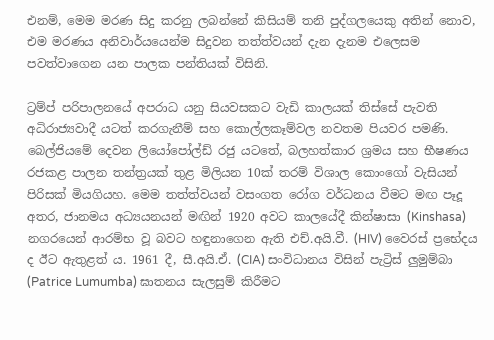එනම්, මෙම මරණ සිදු කරනු ලබන්නේ කිසියම් තනි පුද්ගලයෙකු අතින් නොව, එම මරණය අනිවාර්යයෙන්ම සිදුවන තත්ත්වයන් දැන දැනම එලෙසම පවත්වාගෙන යන පාලක පන්තියක් විසිනි.

ට්‍රම්ප් පරිපාලනයේ අපරාධ යනු සියවසකට වැඩි කාලයක් තිස්සේ පැවති අධිරාජ්‍යවාදී යටත් කරගැනීම් සහ කොල්ලකෑම්වල නවතම පියවර පමණි. බෙල්ජියමේ දෙවන ලියෝපෝල්ඩ් රජු යටතේ, බලහත්කාර ශ්‍රමය සහ භීෂණය රජකළ පාලන තන්ත්‍රයක් තුළ මිලියන 10ක් තරම් විශාල කොංගෝ වැසියන් පිරිසක් මියගියහ. මෙම තත්ත්වයන් වසංගත රෝග වර්ධනය වීමට මඟ පෑදූ අතර, ජානමය අධ්‍යයනයන් මඟින් 1920 අවට කාලයේදී කින්ෂාසා (Kinshasa) නගරයෙන් ආරම්භ වූ බවට හඳුනාගෙන ඇති එච්.අයි.වී. (HIV) වෛරස් ප්‍රභේදය ද ඊට ඇතුළත් ය. 1961 දී, සී.අයි.ඒ. (CIA) සංවිධානය විසින් පැට්‍රිස් ලුමුම්බා (Patrice Lumumba) ඝාතනය සැලසුම් කිරීමට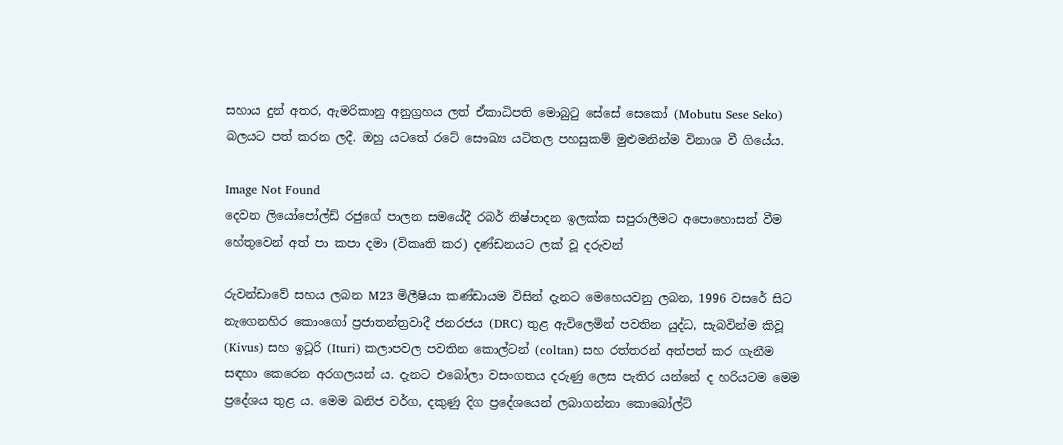සහාය දුන් අතර, ඇමරිකානු අනුග්‍රහය ලත් ඒකාධිපති මොබුටු සේසේ සෙකෝ (Mobutu Sese Seko) බලයට පත් කරන ලදී. ඔහු යටතේ රටේ සෞඛ්‍ය යටිතල පහසුකම් මුළුමනින්ම විනාශ වී ගියේය.

Image Not Found
දෙවන ලියෝපෝල්ඩ් රජුගේ පාලන සමයේදී රබර් නිෂ්පාදන ඉලක්ක සපුරාලීමට අපොහොසත් වීම හේතුවෙන් අත් පා කපා දමා (විකෘති කර) දණ්ඩනයට ලක් වූ දරුවන්

රුවන්ඩාවේ සහය ලබන M23 මිලීෂියා කණ්ඩායම විසින් දැනට මෙහෙයවනු ලබන, 1996 වසරේ සිට නැගෙනහිර කොංගෝ ප්‍රජාතන්ත්‍රවාදී ජනරජය (DRC) තුළ ඇවිලෙමින් පවතින යුද්ධ, සැබවින්ම කිවූ (Kivus) සහ ඉටූරි (Ituri) කලාපවල පවතින කොල්ටන් (coltan) සහ රත්තරන් අත්පත් කර ගැනීම සඳහා කෙරෙන අරගලයන් ය. දැනට එබෝලා වසංගතය දරුණු ලෙස පැතිර යන්නේ ද හරියටම මෙම ප්‍රදේශය තුළ ය. මෙම ඛනිජ වර්ග, දකුණු දිග ප්‍රදේශයෙන් ලබාගන්නා කොබෝල්ට්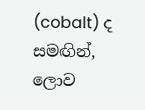(cobalt) ද සමඟින්, ලොව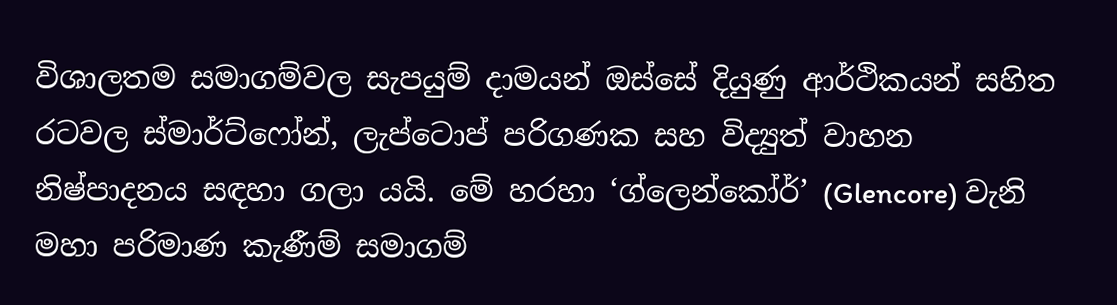විශාලතම සමාගම්වල සැපයුම් දාමයන් ඔස්සේ දියුණු ආර්ථිකයන් සහිත රටවල ස්මාර්ට්ෆෝන්, ලැප්ටොප් පරිගණක සහ විද්‍යුත් වාහන නිෂ්පාදනය සඳහා ගලා යයි. මේ හරහා ‘ග්ලෙන්කෝර්’ (Glencore) වැනි මහා පරිමාණ කැණීම් සමාගම්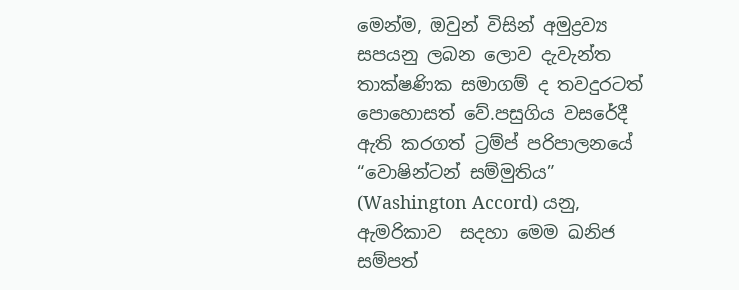මෙන්ම, ඔවුන් විසින් අමුද්‍රව්‍ය සපයනු ලබන ලොව දැවැන්ත තාක්ෂණික සමාගම් ද තවදුරටත් පොහොසත් වේ.පසුගිය වසරේදී ඇති කරගත් ට්‍රම්ප් පරිපාලනයේ “වොෂින්ටන් සම්මුතිය” (Washington Accord) යනු,  ඇමරිකාව  සදහා මෙම ඛනිජ සම්පත්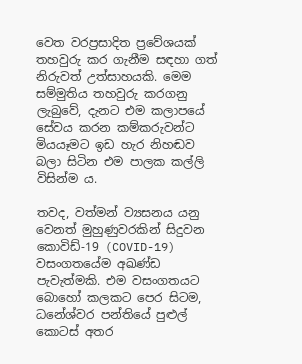වෙත වරප්‍රසාදිත ප්‍රවේශයක් තහවුරු කර ගැනීම සඳහා ගත් නිරුවත් උත්සාහයකි. මෙම සම්මුතිය තහවුරු කරගනු ලැබුවේ, දැනට එම කලාපයේ සේවය කරන කම්කරුවන්ට මියයෑමට ඉඩ හැර නිහඬව බලා සිටින එම පාලක කල්ලි විසින්ම ය.

තවද, වත්මන් ව්‍යසනය යනු වෙනත් මුහුණුවරකින් සිදුවන කොවිඩ්-19 (COVID-19) වසංගතයේම අඛණ්ඩ පැවැත්මකි. එම වසංගතයට බොහෝ කලකට පෙර සිටම, ධනේශ්වර පන්තියේ පුළුල් කොටස් අතර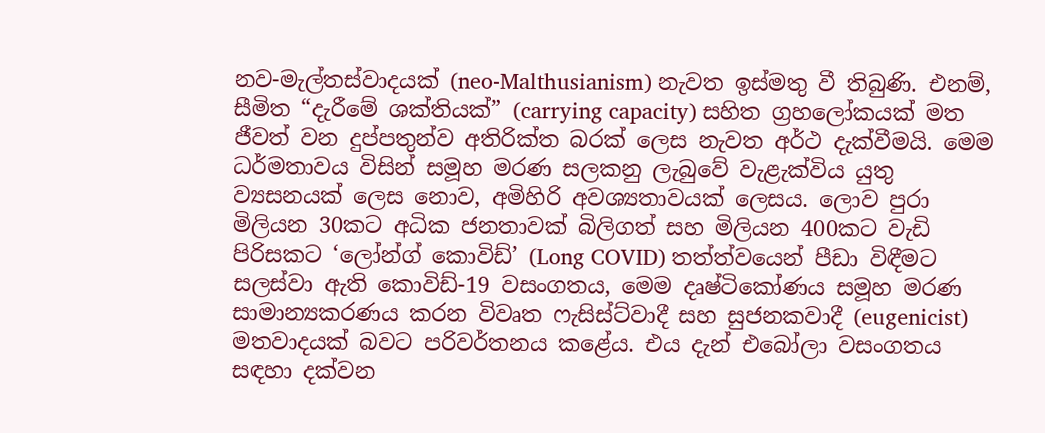නව-මැල්තස්වාදයක් (neo-Malthusianism) නැවත ඉස්මතු වී තිබුණි. එනම්, සීමිත “දැරීමේ ශක්තියක්” (carrying capacity) සහිත ග්‍රහලෝකයක් මත ජීවත් වන දුප්පතුන්ව අතිරික්ත බරක් ලෙස නැවත අර්ථ දැක්වීමයි. මෙම ධර්මතාවය විසින් සමූහ මරණ සලකනු ලැබුවේ වැළැක්විය යුතු ව්‍යසනයක් ලෙස නොව, අමිහිරි අවශ්‍යතාවයක් ලෙසය. ලොව පුරා මිලියන 30කට අධික ජනතාවක් බිලිගත් සහ මිලියන 400කට වැඩි පිරිසකට ‘ලෝන්ග් කොවිඩ්’ (Long COVID) තත්ත්වයෙන් පීඩා විඳීමට සලස්වා ඇති කොවිඩ්-19 වසංගතය, මෙම දෘෂ්ටිකෝණය සමූහ මරණ සාමාන්‍යකරණය කරන විවෘත ෆැසිස්ට්වාදී සහ සුජනකවාදී (eugenicist) මතවාදයක් බවට පරිවර්තනය කළේය. එය දැන් එබෝලා වසංගතය සඳහා දක්වන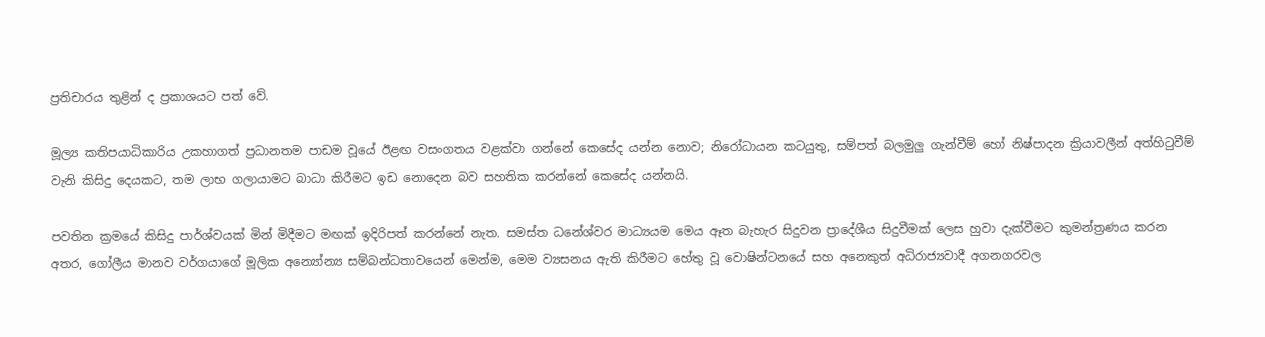ප්‍රතිචාරය තුළින් ද ප්‍රකාශයට පත් වේ.

මූල්‍ය කතිපයාධිකාරිය උකහාගත් ප්‍රධානතම පාඩම වූයේ ඊළඟ වසංගතය වළක්වා ගන්නේ කෙසේද යන්න නොව; නිරෝධායන කටයුතු, සම්පත් බලමුලු ගැන්වීම් හෝ නිෂ්පාදන ක්‍රියාවලීන් අත්හිටුවීම් වැනි කිසිදු දෙයකට, තම ලාභ ගලායාමට බාධා කිරීමට ඉඩ නොදෙන බව සහතික කරන්නේ කෙසේද යන්නයි.

පවතින ක්‍රමයේ කිසිදු පාර්ශ්වයක් මින් මිදීමට මඟක් ඉදිරිපත් කරන්නේ නැත. සමස්ත ධනේශ්වර මාධ්‍යයම මෙය ඈත බැහැර සිදුවන ප්‍රාදේශීය සිදුවීමක් ලෙස හුවා දැක්වීමට කුමන්ත්‍රණය කරන අතර, ගෝලීය මානව වර්ගයාගේ මූලික අන්‍යෝන්‍ය සම්බන්ධතාවයෙන් මෙන්ම, මෙම ව්‍යසනය ඇති කිරීමට හේතු වූ වොෂින්ටනයේ සහ අනෙකුත් අධිරාජ්‍යවාදී අගනගරවල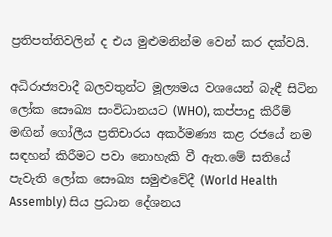ප්‍රතිපත්තිවලින් ද එය මුළුමනින්ම වෙන් කර දක්වයි.

අධිරාජ්‍යවාදී බලවතුන්ට මූල්‍යමය වශයෙන් බැඳී සිටින ලෝක සෞඛ්‍ය සංවිධානයට (WHO), කප්පාදු කිරීම් මඟින් ගෝලීය ප්‍රතිචාරය අකර්මණ්‍ය කළ රජයේ නම සඳහන් කිරීමට පවා නොහැකි වී ඇත.මේ සතියේ පැවැති ලෝක සෞඛ්‍ය සමුළුවේදී (World Health Assembly) සිය ප්‍රධාන දේශනය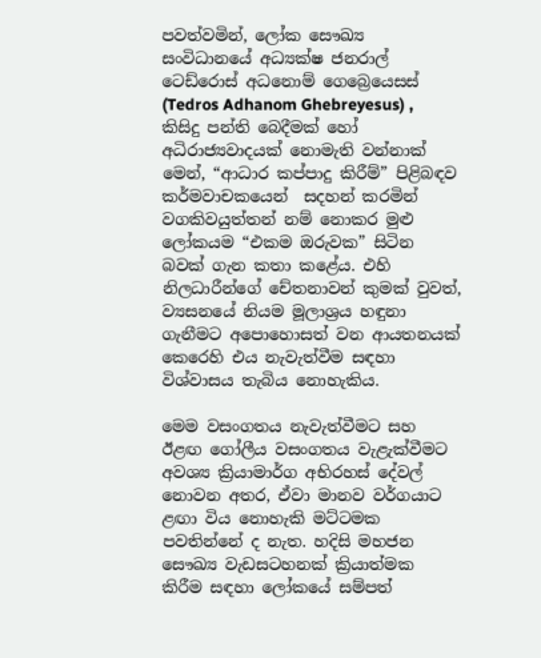පවත්වමින්, ලෝක සෞඛ්‍ය සංවිධානයේ අධ්‍යක්ෂ ජනරාල් ටෙඩ්රොස් අධනොම් ගෙබ්‍රෙයෙසස් (Tedros Adhanom Ghebreyesus) , කිසිදු පන්ති බෙදීමක් හෝ අධිරාජ්‍යවාදයක් නොමැති වන්නාක් මෙන්, “ආධාර කප්පාදු කිරීම්” පිළිබඳව කර්මවාචකයෙන්  සදහන් කරමින් වගකිවයුත්තන් නම් නොකර මුළු ලෝකයම “එකම ඔරුවක” සිටින බවක් ගැන කතා කළේය. එහි නිලධාරීන්ගේ චේතනාවන් කුමක් වුවත්, ව්‍යසනයේ නියම මූලාශ්‍රය හඳුනා ගැනීමට අපොහොසත් වන ආයතනයක් කෙරෙහි එය නැවැත්වීම සඳහා විශ්වාසය තැබිය නොහැකිය.

මෙම වසංගතය නැවැත්වීමට සහ ඊළඟ ගෝලීය වසංගතය වැළැක්වීමට අවශ්‍ය ක්‍රියාමාර්ග අභිරහස් දේවල් නොවන අතර, ඒවා මානව වර්ගයාට ළඟා විය නොහැකි මට්ටමක පවතින්නේ ද නැත. හදිසි මහජන සෞඛ්‍ය වැඩසටහනක් ක්‍රියාත්මක කිරීම සඳහා ලෝකයේ සම්පත්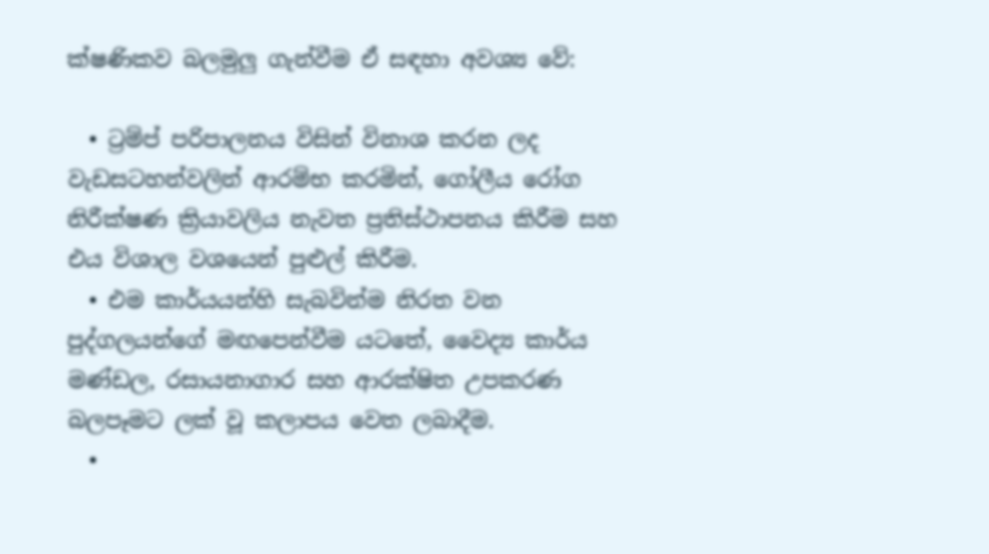ක්ෂණිකව බලමුලු ගැන්වීම ඒ සඳහා අවශ්‍ය වේ:

  • ට්‍රම්ප් පරිපාලනය විසින් විනාශ කරන ලද වැඩසටහන්වලින් ආරම්භ කරමින්, ගෝලීය රෝග නිරීක්ෂණ ක්‍රියාවලිය නැවත ප්‍රතිස්ථාපනය කිරීම සහ එය විශාල වශයෙන් පුළුල් කිරීම.
  • එම කාර්යයන්හි සැබවින්ම නිරත වන පුද්ගලයන්ගේ මඟපෙන්වීම යටතේ, වෛද්‍ය කාර්ය මණ්ඩල, රසායනාගාර සහ ආරක්ෂිත උපකරණ බලපෑමට ලක් වූ කලාපය වෙත ලබාදීම.
  •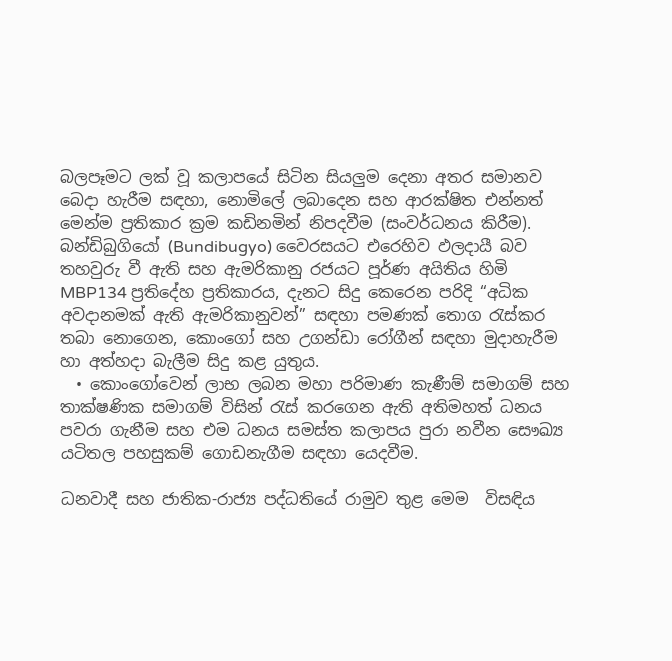බලපෑමට ලක් වූ කලාපයේ සිටින සියලුම දෙනා අතර සමානව බෙදා හැරීම සඳහා, නොමිලේ ලබාදෙන සහ ආරක්ෂිත එන්නත් මෙන්ම ප්‍රතිකාර ක්‍රම කඩිනමින් නිපදවීම (සංවර්ධනය කිරීම). බන්ඩිබුගියෝ (Bundibugyo) වෛරසයට එරෙහිව ඵලදායී බව තහවුරු වී ඇති සහ ඇමරිකානු රජයට පූර්ණ අයිතිය හිමි MBP134 ප්‍රතිදේහ ප්‍රතිකාරය, දැනට සිදු කෙරෙන පරිදි “අධික අවදානමක් ඇති ඇමරිකානුවන්” සඳහා පමණක් තොග රැස්කර තබා නොගෙන, කොංගෝ සහ උගන්ඩා රෝගීන් සඳහා මුදාහැරීම හා අත්හදා බැලීම සිදු කළ යුතුය.
  • කොංගෝවෙන් ලාභ ලබන මහා පරිමාණ කැණීම් සමාගම් සහ තාක්ෂණික සමාගම් විසින් රැස් කරගෙන ඇති අතිමහත් ධනය පවරා ගැනීම සහ එම ධනය සමස්ත කලාපය පුරා නවීන සෞඛ්‍ය යටිතල පහසුකම් ගොඩනැගීම සඳහා යෙදවීම.

ධනවාදී සහ ජාතික-රාජ්‍ය පද්ධතියේ රාමුව තුළ මෙම  විසඳිය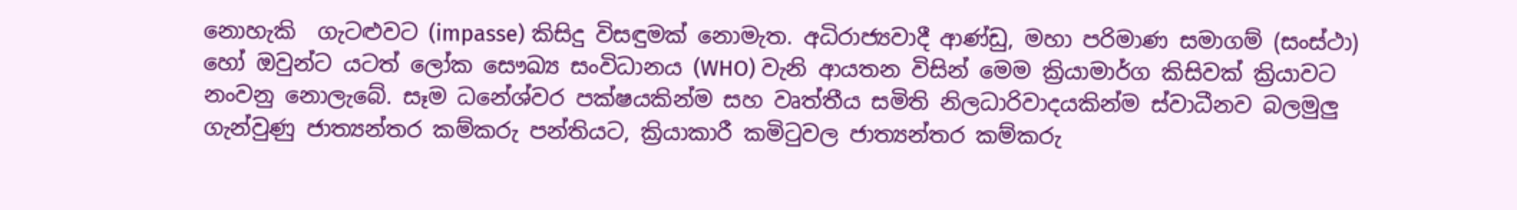නොහැකි  ගැටළුවට (impasse) කිසිදු විසඳුමක් නොමැත. අධිරාජ්‍යවාදී ආණ්ඩු, මහා පරිමාණ සමාගම් (සංස්ථා) හෝ ඔවුන්ට යටත් ලෝක සෞඛ්‍ය සංවිධානය (WHO) වැනි ආයතන විසින් මෙම ක්‍රියාමාර්ග කිසිවක් ක්‍රියාවට නංවනු නොලැබේ. සෑම ධනේශ්වර පක්ෂයකින්ම සහ වෘත්තීය සමිති නිලධාරිවාදයකින්ම ස්වාධීනව බලමුලු ගැන්වුණු ජාත්‍යන්තර කම්කරු පන්තියට, ක්‍රියාකාරී කමිටුවල ජාත්‍යන්තර කම්කරු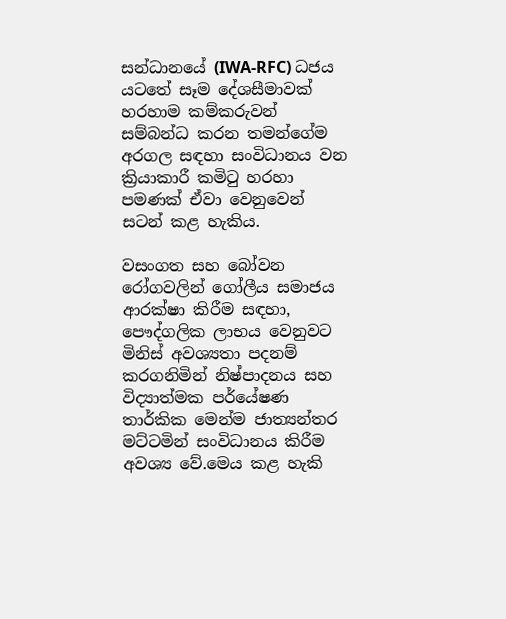සන්ධානයේ (IWA-RFC) ධජය යටතේ සෑම දේශසීමාවක් හරහාම කම්කරුවන් සම්බන්ධ කරන තමන්ගේම අරගල සඳහා සංවිධානය වන ක්‍රියාකාරී කමිටු හරහා පමණක් ඒවා වෙනුවෙන් සටන් කළ හැකිය.

වසංගත සහ බෝවන රෝගවලින් ගෝලීය සමාජය ආරක්ෂා කිරීම සඳහා, පෞද්ගලික ලාභය වෙනුවට මිනිස් අවශ්‍යතා පදනම් කරගනිමින් නිෂ්පාදනය සහ විද්‍යාත්මක පර්යේෂණ තාර්කික මෙන්ම ජාත්‍යන්තර මට්ටමින් සංවිධානය කිරීම අවශ්‍ය වේ.මෙය කළ හැකි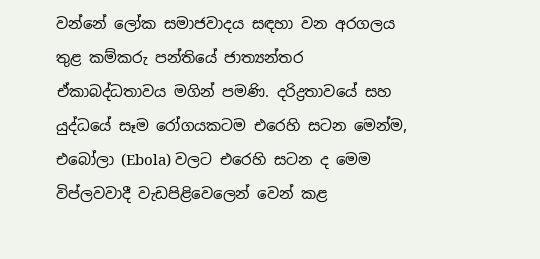වන්නේ ලෝක සමාජවාදය සඳහා වන අරගලය තුළ කම්කරු පන්තියේ ජාත්‍යන්තර ඒකාබද්ධතාවය මගින් පමණි. දරිද්‍රතාවයේ සහ යුද්ධයේ සෑම රෝගයකටම එරෙහි සටන මෙන්ම, එබෝලා (Ebola) වලට එරෙහි සටන ද මෙම විප්ලවවාදී වැඩපිළිවෙලෙන් වෙන් කළ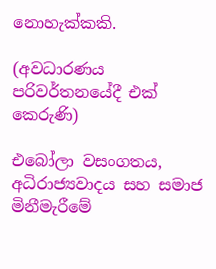නොහැක්කකි.

(අවධාරණය පරිවර්තනයේදී එක් කෙරුණි)

එබෝලා වසංගතය, අධිරාජ්‍යවාදය සහ සමාජ මිනීමැරීමේ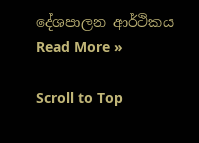දේශපාලන ආර්ථිකය Read More »

Scroll to Top